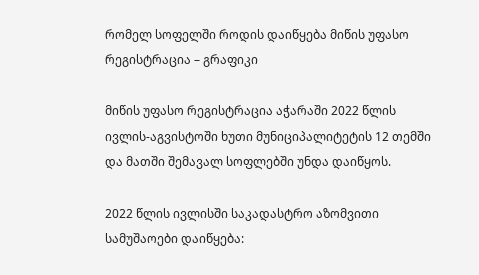რომელ სოფელში როდის დაიწყება მიწის უფასო რეგისტრაცია – გრაფიკი

მიწის უფასო რეგისტრაცია აჭარაში 2022 წლის ივლის-აგვისტოში ხუთი მუნიციპალიტეტის 12 თემში და მათში შემავალ სოფლებში უნდა დაიწყოს.

2022 წლის ივლისში საკადასტრო აზომვითი სამუშაოები დაიწყება: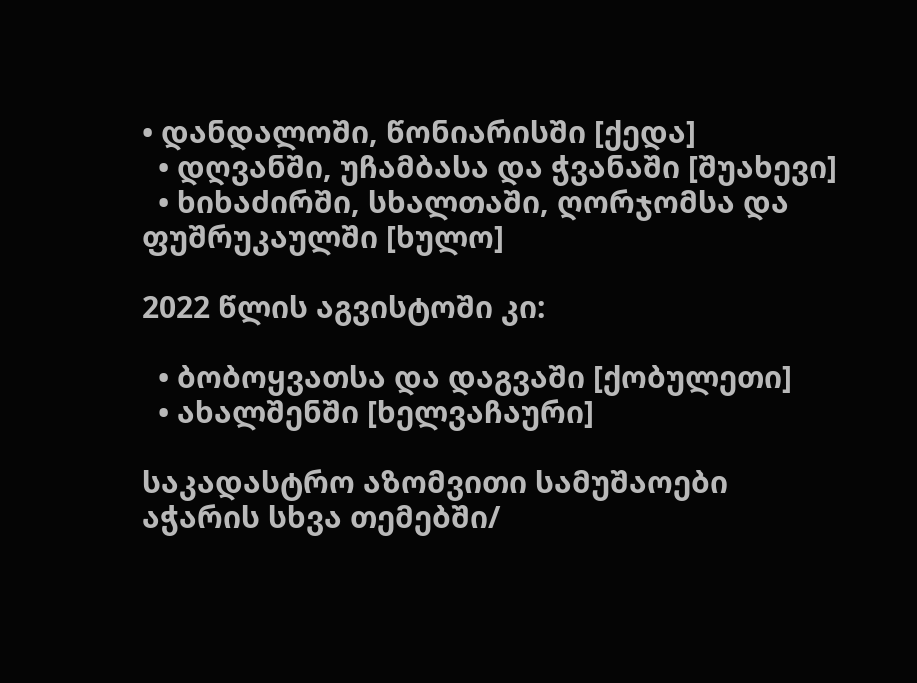• დანდალოში, წონიარისში [ქედა]
  • დღვანში, უჩამბასა და ჭვანაში [შუახევი]
  • ხიხაძირში, სხალთაში, ღორჯომსა და ფუშრუკაულში [ხულო]

2022 წლის აგვისტოში კი:

  • ბობოყვათსა და დაგვაში [ქობულეთი]
  • ახალშენში [ხელვაჩაური]

საკადასტრო აზომვითი სამუშაოები აჭარის სხვა თემებში/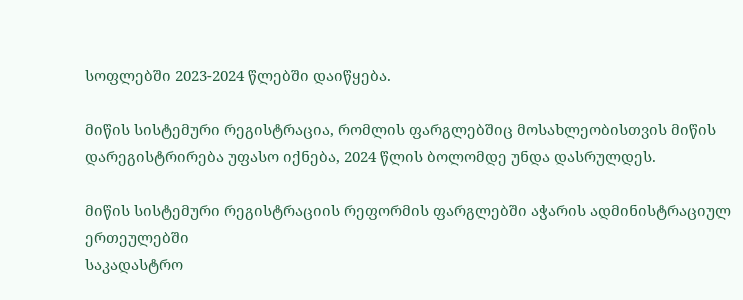სოფლებში 2023-2024 წლებში დაიწყება.

მიწის სისტემური რეგისტრაცია, რომლის ფარგლებშიც მოსახლეობისთვის მიწის დარეგისტრირება უფასო იქნება, 2024 წლის ბოლომდე უნდა დასრულდეს.

მიწის სისტემური რეგისტრაციის რეფორმის ფარგლებში აჭარის ადმინისტრაციულ ერთეულებში
საკადასტრო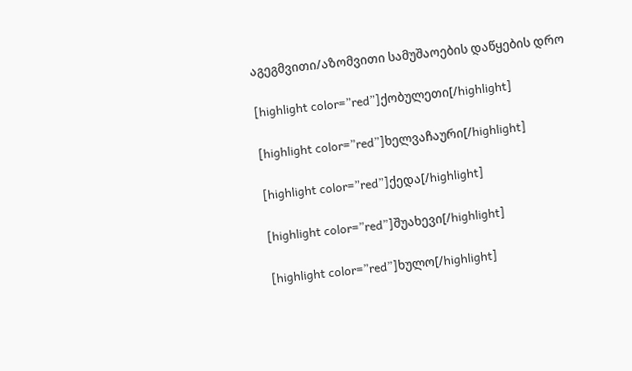აგეგმვითი/აზომვითი სამუშაოების დაწყების დრო

[highlight color=”red”]ქობულეთი[/highlight]

[highlight color=”red”]ხელვაჩაური[/highlight]

[highlight color=”red”]ქედა[/highlight]

[highlight color=”red”]შუახევი[/highlight]

[highlight color=”red”]ხულო[/highlight]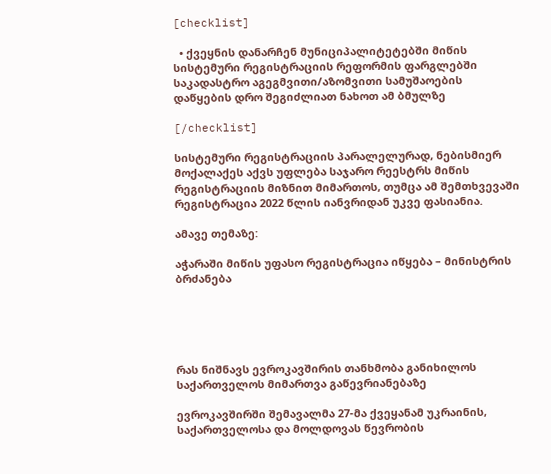[checklist]

  • ქვეყნის დანარჩენ მუნიციპალიტეტებში მიწის სისტემური რეგისტრაციის რეფორმის ფარგლებში საკადასტრო აგეგმვითი/აზომვითი სამუშაოების დაწყების დრო შეგიძლიათ ნახოთ ამ ბმულზე

[/checklist]

სისტემური რეგისტრაციის პარალელურად, ნებისმიერ მოქალაქეს აქვს უფლება საჯარო რეესტრს მიწის რეგისტრაციის მიზნით მიმართოს, თუმცა ამ შემთხვევაში რეგისტრაცია 2022 წლის იანვრიდან უკვე ფასიანია.

ამავე თემაზე:

აჭარაში მიწის უფასო რეგისტრაცია იწყება – მინისტრის ბრძანება





რას ნიშნავს ევროკავშირის თანხმობა განიხილოს საქართველოს მიმართვა გაწევრიანებაზე

ევროკავშირში შემავალმა 27-მა ქვეყანამ უკრაინის, საქართველოსა და მოლდოვას წევრობის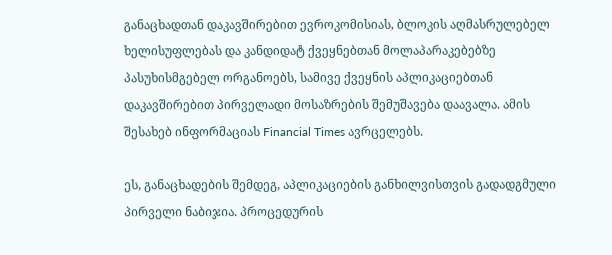განაცხადთან დაკავშირებით ევროკომისიას, ბლოკის აღმასრულებელ ხელისუფლებას და კანდიდატ ქვეყნებთან მოლაპარაკებებზე პასუხისმგებელ ორგანოებს, სამივე ქვეყნის აპლიკაციებთან დაკავშირებით პირველადი მოსაზრების შემუშავება დაავალა. ამის შესახებ ინფორმაციას Financial Times ავრცელებს.

ეს, განაცხადების შემდეგ, აპლიკაციების განხილვისთვის გადადგმული პირველი ნაბიჯია. პროცედურის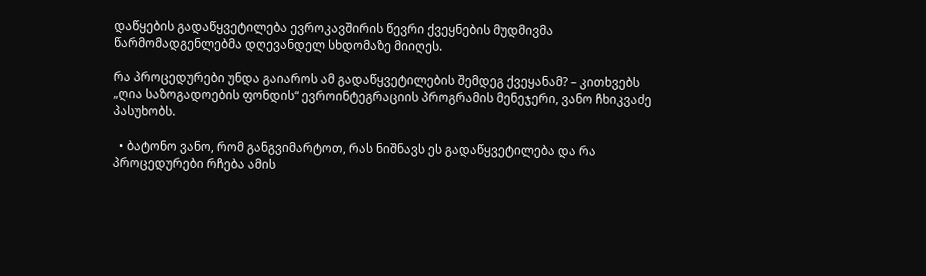დაწყების გადაწყვეტილება ევროკავშირის წევრი ქვეყნების მუდმივმა წარმომადგენლებმა დღევანდელ სხდომაზე მიიღეს.

რა პროცედურები უნდა გაიაროს ამ გადაწყვეტილების შემდეგ ქვეყანამ? – კითხვებს „ღია საზოგადოების ფონდის“ ევროინტეგრაციის პროგრამის მენეჯერი, ვანო ჩხიკვაძე პასუხობს.

  • ბატონო ვანო, რომ განგვიმარტოთ, რას ნიშნავს ეს გადაწყვეტილება და რა პროცედურები რჩება ამის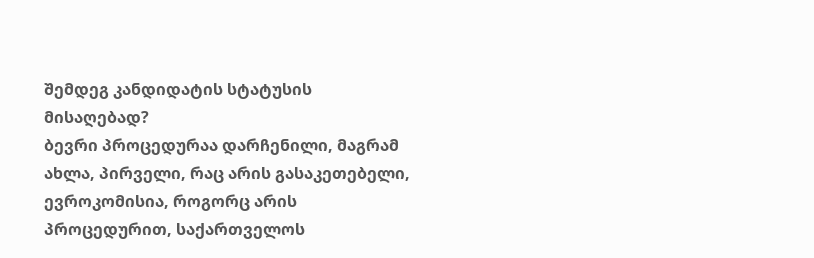შემდეგ კანდიდატის სტატუსის მისაღებად?
ბევრი პროცედურაა დარჩენილი, მაგრამ ახლა, პირველი, რაც არის გასაკეთებელი, ევროკომისია, როგორც არის პროცედურით, საქართველოს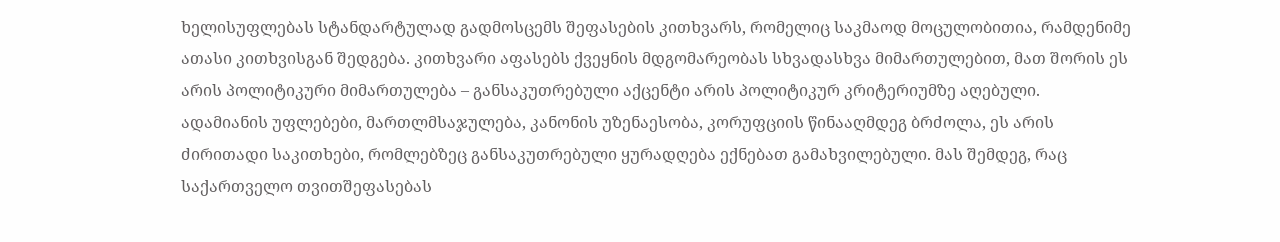ხელისუფლებას სტანდარტულად გადმოსცემს შეფასების კითხვარს, რომელიც საკმაოდ მოცულობითია, რამდენიმე ათასი კითხვისგან შედგება. კითხვარი აფასებს ქვეყნის მდგომარეობას სხვადასხვა მიმართულებით, მათ შორის ეს არის პოლიტიკური მიმართულება – განსაკუთრებული აქცენტი არის პოლიტიკურ კრიტერიუმზე აღებული.
ადამიანის უფლებები, მართლმსაჯულება, კანონის უზენაესობა, კორუფციის წინააღმდეგ ბრძოლა, ეს არის ძირითადი საკითხები, რომლებზეც განსაკუთრებული ყურადღება ექნებათ გამახვილებული. მას შემდეგ, რაც საქართველო თვითშეფასებას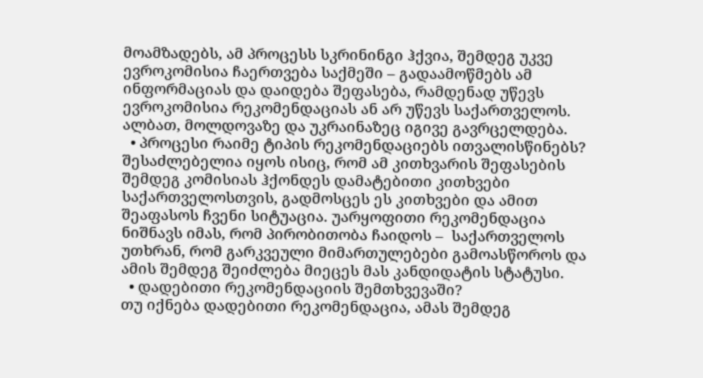მოამზადებს, ამ პროცესს სკრინინგი ჰქვია, შემდეგ უკვე ევროკომისია ჩაერთვება საქმეში – გადაამოწმებს ამ ინფორმაციას და დაიდება შეფასება, რამდენად უწევს ევროკომისია რეკომენდაციას ან არ უწევს საქართველოს. ალბათ, მოლდოვაზე და უკრაინაზეც იგივე გავრცელდება.
  • პროცესი რაიმე ტიპის რეკომენდაციებს ითვალისწინებს?
შესაძლებელია იყოს ისიც, რომ ამ კითხვარის შეფასების შემდეგ კომისიას ჰქონდეს დამატებითი კითხვები საქართველოსთვის, გადმოსცეს ეს კითხვები და ამით შეაფასოს ჩვენი სიტუაცია. უარყოფითი რეკომენდაცია ნიშნავს იმას, რომ პირობითობა ჩაიდოს –  საქართველოს უთხრან, რომ გარკვეული მიმართულებები გამოასწოროს და ამის შემდეგ შეიძლება მიეცეს მას კანდიდატის სტატუსი.
  • დადებითი რეკომენდაციის შემთხვევაში?
თუ იქნება დადებითი რეკომენდაცია, ამას შემდეგ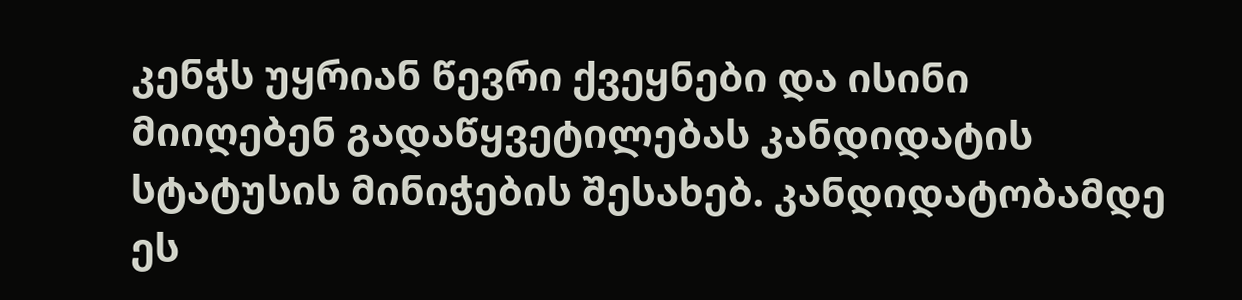კენჭს უყრიან წევრი ქვეყნები და ისინი მიიღებენ გადაწყვეტილებას კანდიდატის სტატუსის მინიჭების შესახებ. კანდიდატობამდე ეს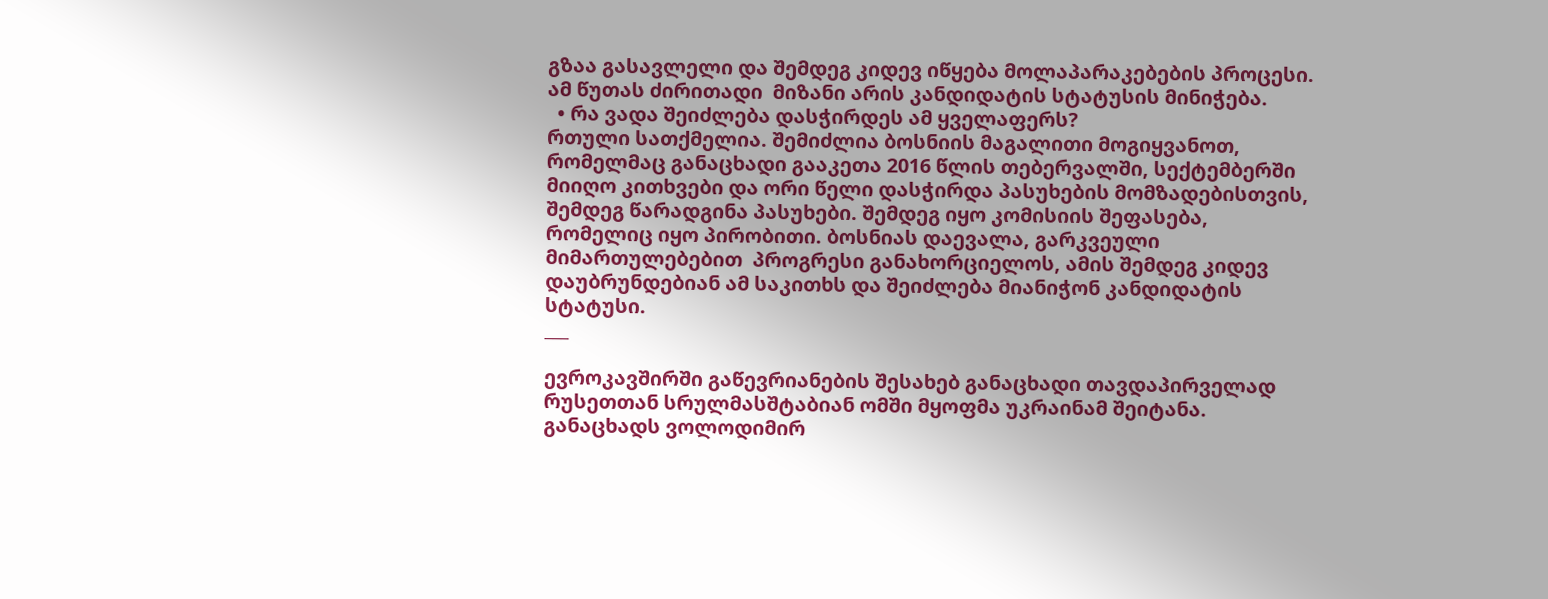გზაა გასავლელი და შემდეგ კიდევ იწყება მოლაპარაკებების პროცესი. ამ წუთას ძირითადი  მიზანი არის კანდიდატის სტატუსის მინიჭება.
  • რა ვადა შეიძლება დასჭირდეს ამ ყველაფერს?
რთული სათქმელია. შემიძლია ბოსნიის მაგალითი მოგიყვანოთ, რომელმაც განაცხადი გააკეთა 2016 წლის თებერვალში, სექტემბერში მიიღო კითხვები და ორი წელი დასჭირდა პასუხების მომზადებისთვის, შემდეგ წარადგინა პასუხები. შემდეგ იყო კომისიის შეფასება, რომელიც იყო პირობითი. ბოსნიას დაევალა, გარკვეული მიმართულებებით  პროგრესი განახორციელოს, ამის შემდეგ კიდევ დაუბრუნდებიან ამ საკითხს და შეიძლება მიანიჭონ კანდიდატის სტატუსი.
___

ევროკავშირში გაწევრიანების შესახებ განაცხადი თავდაპირველად რუსეთთან სრულმასშტაბიან ომში მყოფმა უკრაინამ შეიტანა. განაცხადს ვოლოდიმირ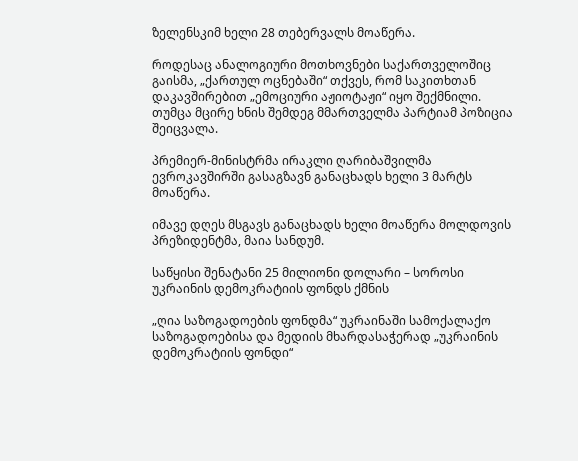ზელენსკიმ ხელი 28 თებერვალს მოაწერა.

როდესაც ანალოგიური მოთხოვნები საქართველოშიც გაისმა, „ქართულ ოცნებაში“ თქვეს, რომ საკითხთან დაკავშირებით „ემოციური აჟიოტაჟი“ იყო შექმნილი. თუმცა მცირე ხნის შემდეგ მმართველმა პარტიამ პოზიცია შეიცვალა.

პრემიერ-მინისტრმა ირაკლი ღარიბაშვილმა ევროკავშირში გასაგზავნ განაცხადს ხელი 3 მარტს მოაწერა.

იმავე დღეს მსგავს განაცხადს ხელი მოაწერა მოლდოვის პრეზიდენტმა, მაია სანდუმ.

საწყისი შენატანი 25 მილიონი დოლარი – სოროსი უკრაინის დემოკრატიის ფონდს ქმნის

„ღია საზოგადოების ფონდმა“ უკრაინაში სამოქალაქო საზოგადოებისა და მედიის მხარდასაჭერად „უკრაინის დემოკრატიის ფონდი“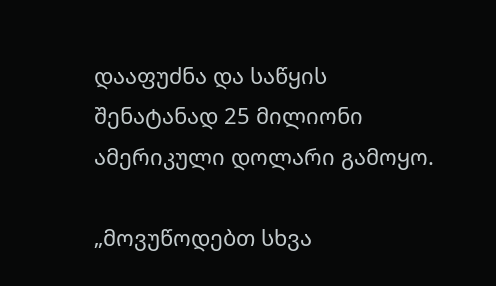დააფუძნა და საწყის შენატანად 25 მილიონი ამერიკული დოლარი გამოყო.

„მოვუწოდებთ სხვა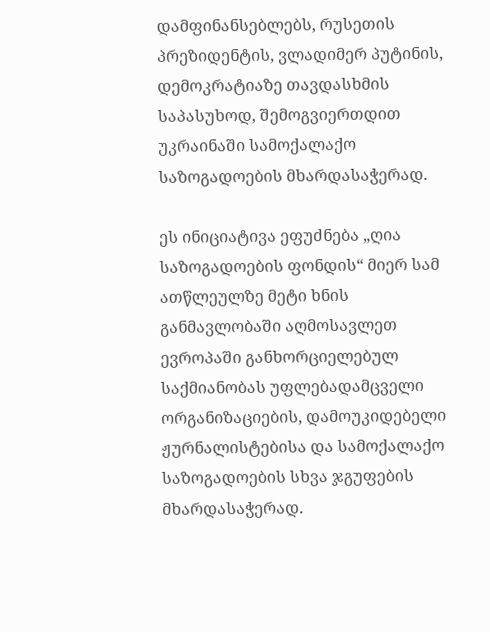დამფინანსებლებს, რუსეთის პრეზიდენტის, ვლადიმერ პუტინის, დემოკრატიაზე თავდასხმის საპასუხოდ, შემოგვიერთდით უკრაინაში სამოქალაქო საზოგადოების მხარდასაჭერად.

ეს ინიციატივა ეფუძნება „ღია საზოგადოების ფონდის“ მიერ სამ ათწლეულზე მეტი ხნის განმავლობაში აღმოსავლეთ ევროპაში განხორციელებულ საქმიანობას უფლებადამცველი ორგანიზაციების, დამოუკიდებელი ჟურნალისტებისა და სამოქალაქო საზოგადოების სხვა ჯგუფების მხარდასაჭერად.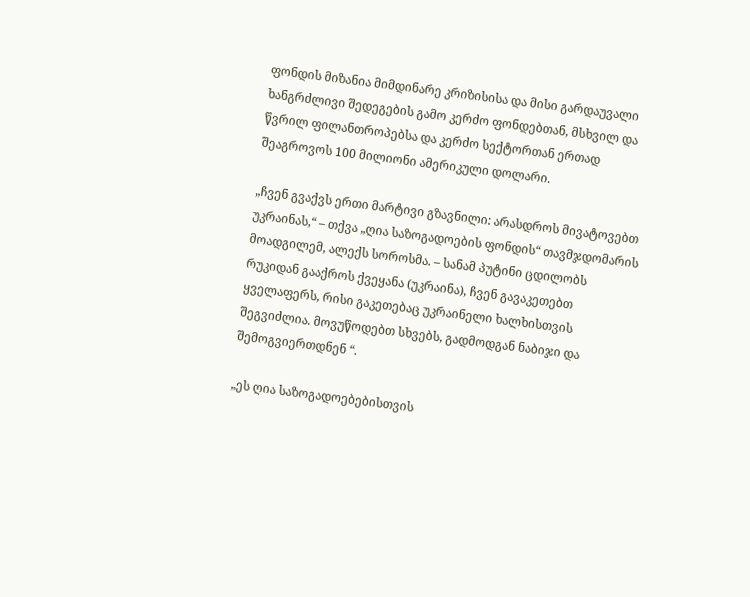ფონდის მიზანია მიმდინარე კრიზისისა და მისი გარდაუვალი ხანგრძლივი შედეგების გამო კერძო ფონდებთან, მსხვილ და წვრილ ფილანთროპებსა და კერძო სექტორთან ერთად შეაგროვოს 100 მილიონი ამერიკული დოლარი.

„ჩვენ გვაქვს ერთი მარტივი გზავნილი: არასდროს მივატოვებთ უკრაინას,“ – თქვა „ღია საზოგადოების ფონდის“ თავმჯდომარის მოადგილემ, ალექს სოროსმა. – სანამ პუტინი ცდილობს რუკიდან გააქროს ქვეყანა (უკრაინა), ჩვენ გავაკეთებთ ყველაფერს, რისი გაკეთებაც უკრაინელი ხალხისთვის შეგვიძლია. მოვუწოდებთ სხვებს, გადმოდგან ნაბიჯი და შემოგვიერთდნენ “.

„ეს ღია საზოგადოებებისთვის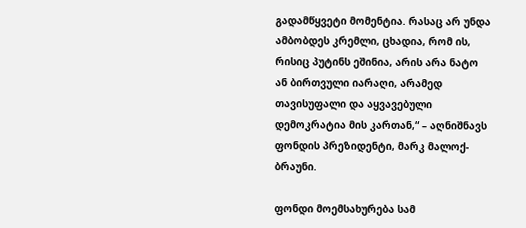გადამწყვეტი მომენტია. რასაც არ უნდა ამბობდეს კრემლი, ცხადია, რომ ის, რისიც პუტინს ეშინია, არის არა ნატო ან ბირთვული იარაღი, არამედ თავისუფალი და აყვავებული დემოკრატია მის კართან,“ – აღნიშნავს ფონდის პრეზიდენტი, მარკ მალოქ-ბრაუნი.

ფონდი მოემსახურება სამ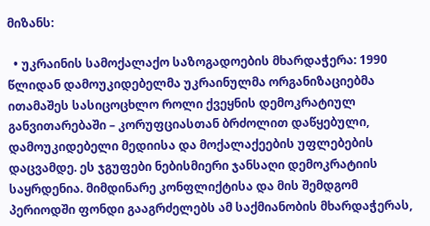მიზანს:

  • უკრაინის სამოქალაქო საზოგადოების მხარდაჭერა: 1990 წლიდან დამოუკიდებელმა უკრაინულმა ორგანიზაციებმა ითამაშეს სასიცოცხლო როლი ქვეყნის დემოკრატიულ განვითარებაში – კორუფციასთან ბრძოლით დაწყებული, დამოუკიდებელი მედიისა და მოქალაქეების უფლებების დაცვამდე. ეს ჯგუფები ნებისმიერი ჯანსაღი დემოკრატიის საყრდენია. მიმდინარე კონფლიქტისა და მის შემდგომ პერიოდში ფონდი გააგრძელებს ამ საქმიანობის მხარდაჭერას,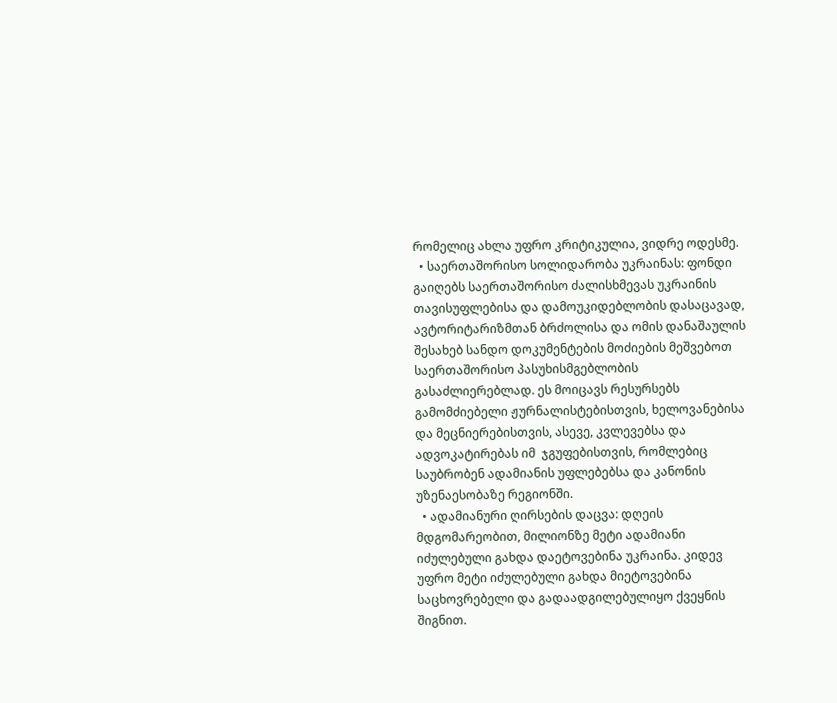რომელიც ახლა უფრო კრიტიკულია, ვიდრე ოდესმე.
  • საერთაშორისო სოლიდარობა უკრაინას: ფონდი გაიღებს საერთაშორისო ძალისხმევას უკრაინის თავისუფლებისა და დამოუკიდებლობის დასაცავად, ავტორიტარიზმთან ბრძოლისა და ომის დანაშაულის შესახებ სანდო დოკუმენტების მოძიების მეშვებოთ საერთაშორისო პასუხისმგებლობის გასაძლიერებლად. ეს მოიცავს რესურსებს გამომძიებელი ჟურნალისტებისთვის, ხელოვანებისა და მეცნიერებისთვის, ასევე, კვლევებსა და ადვოკატირებას იმ  ჯგუფებისთვის, რომლებიც საუბრობენ ადამიანის უფლებებსა და კანონის უზენაესობაზე რეგიონში.
  • ადამიანური ღირსების დაცვა: დღეის მდგომარეობით, მილიონზე მეტი ადამიანი იძულებული გახდა დაეტოვებინა უკრაინა. კიდევ უფრო მეტი იძულებული გახდა მიეტოვებინა საცხოვრებელი და გადაადგილებულიყო ქვეყნის შიგნით.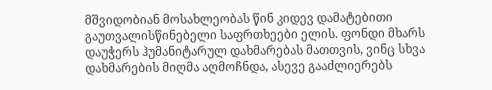მშვიდობიან მოსახლეობას წინ კიდევ დამატებითი გაუთვალისწინებელი საფრთხეები ელის. ფონდი მხარს დაუჭერს ჰუმანიტარულ დახმარებას მათთვის, ვინც სხვა დახმარების მიღმა აღმოჩნდა, ასევე გააძლიერებს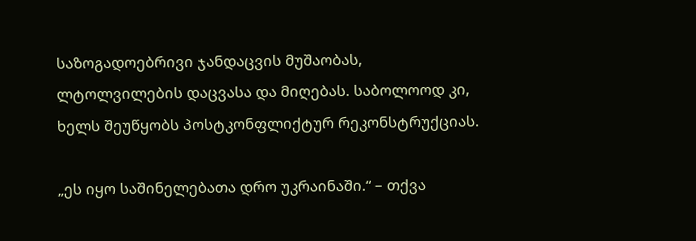საზოგადოებრივი ჯანდაცვის მუშაობას, ლტოლვილების დაცვასა და მიღებას. საბოლოოდ კი, ხელს შეუწყობს პოსტკონფლიქტურ რეკონსტრუქციას.

„ეს იყო საშინელებათა დრო უკრაინაში.“ – თქვა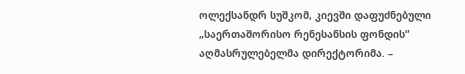ოლექსანდრ სუშკომ, კიევში დაფუძნებული „საერთაშორისო რენესანსის ფონდის“ აღმასრულებელმა დირექტორიმა. –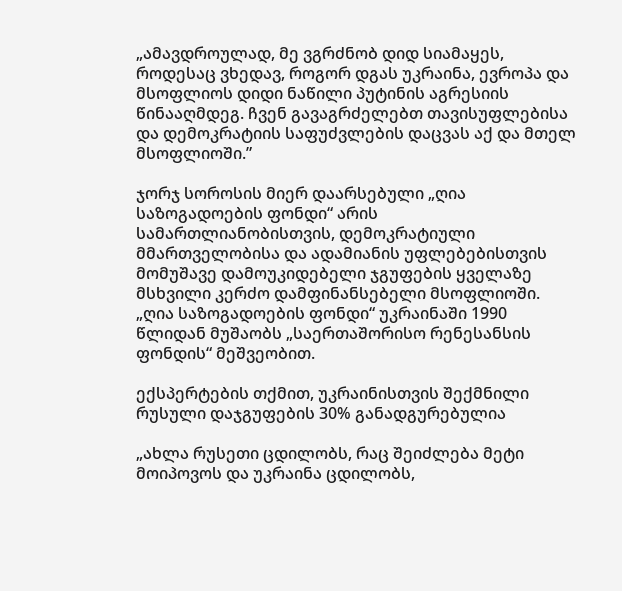„ამავდროულად, მე ვგრძნობ დიდ სიამაყეს, როდესაც ვხედავ, როგორ დგას უკრაინა, ევროპა და მსოფლიოს დიდი ნაწილი პუტინის აგრესიის წინააღმდეგ. ჩვენ გავაგრძელებთ თავისუფლებისა და დემოკრატიის საფუძვლების დაცვას აქ და მთელ მსოფლიოში.”

ჯორჯ სოროსის მიერ დაარსებული „ღია საზოგადოების ფონდი“ არის სამართლიანობისთვის, დემოკრატიული მმართველობისა და ადამიანის უფლებებისთვის მომუშავე დამოუკიდებელი ჯგუფების ყველაზე მსხვილი კერძო დამფინანსებელი მსოფლიოში. „ღია საზოგადოების ფონდი“ უკრაინაში 1990 წლიდან მუშაობს „საერთაშორისო რენესანსის ფონდის“ მეშვეობით.

ექსპერტების თქმით, უკრაინისთვის შექმნილი რუსული დაჯგუფების 30% განადგურებულია

„ახლა რუსეთი ცდილობს, რაც შეიძლება მეტი მოიპოვოს და უკრაინა ცდილობს,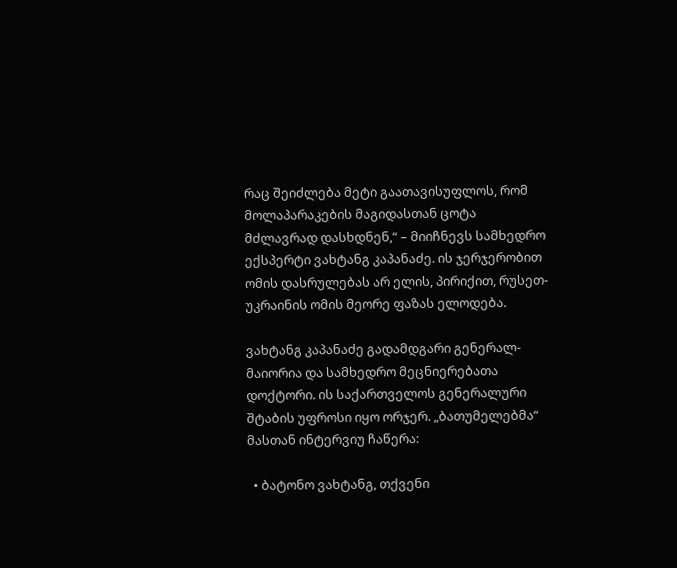რაც შეიძლება მეტი გაათავისუფლოს, რომ მოლაპარაკების მაგიდასთან ცოტა მძლავრად დასხდნენ,“ – მიიჩნევს სამხედრო ექსპერტი ვახტანგ კაპანაძე. ის ჯერჯერობით ომის დასრულებას არ ელის, პირიქით, რუსეთ-უკრაინის ომის მეორე ფაზას ელოდება.

ვახტანგ კაპანაძე გადამდგარი გენერალ-მაიორია და სამხედრო მეცნიერებათა დოქტორი. ის საქართველოს გენერალური შტაბის უფროსი იყო ორჯერ. „ბათუმელებმა“ მასთან ინტერვიუ ჩაწერა:

  • ბატონო ვახტანგ, თქვენი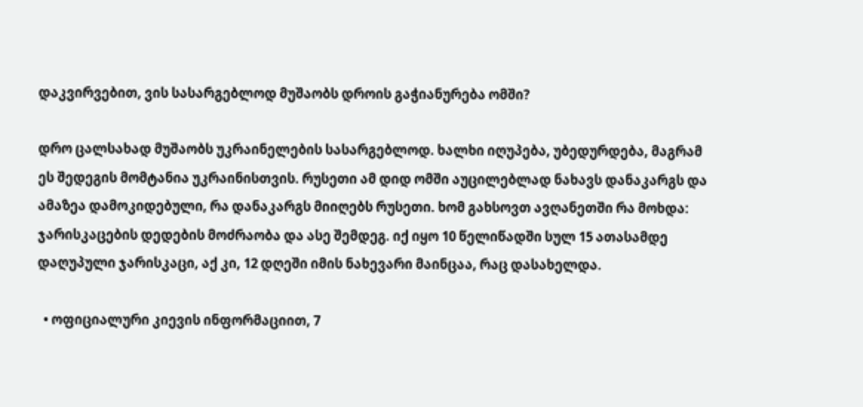დაკვირვებით, ვის სასარგებლოდ მუშაობს დროის გაჭიანურება ომში?

დრო ცალსახად მუშაობს უკრაინელების სასარგებლოდ. ხალხი იღუპება, უბედურდება, მაგრამ ეს შედეგის მომტანია უკრაინისთვის. რუსეთი ამ დიდ ომში აუცილებლად ნახავს დანაკარგს და ამაზეა დამოკიდებული, რა დანაკარგს მიიღებს რუსეთი. ხომ გახსოვთ ავღანეთში რა მოხდა: ჯარისკაცების დედების მოძრაობა და ასე შემდეგ. იქ იყო 10 წელიწადში სულ 15 ათასამდე დაღუპული ჯარისკაცი, აქ კი, 12 დღეში იმის ნახევარი მაინცაა, რაც დასახელდა.

  • ოფიციალური კიევის ინფორმაციით, 7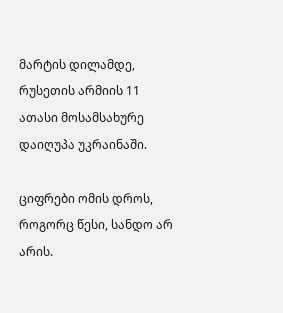მარტის დილამდე, რუსეთის არმიის 11 ათასი მოსამსახურე დაიღუპა უკრაინაში.

ციფრები ომის დროს, როგორც წესი, სანდო არ არის.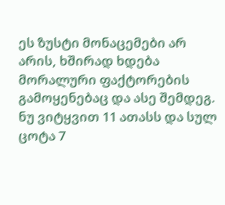ეს ზუსტი მონაცემები არ არის, ხშირად ხდება მორალური ფაქტორების გამოყენებაც და ასე შემდეგ. ნუ ვიტყვით 11 ათასს და სულ ცოტა 7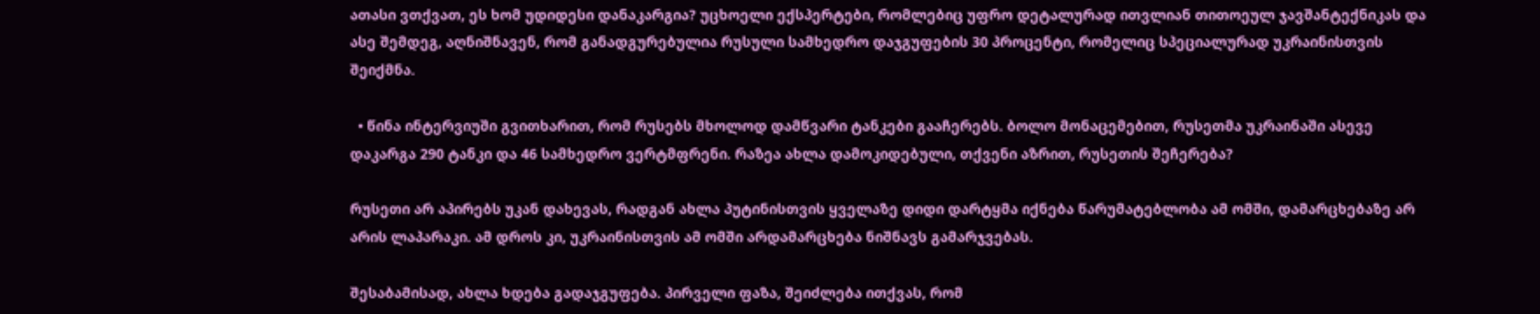ათასი ვთქვათ, ეს ხომ უდიდესი დანაკარგია? უცხოელი ექსპერტები, რომლებიც უფრო დეტალურად ითვლიან თითოეულ ჯავშანტექნიკას და ასე შემდეგ, აღნიშნავენ, რომ განადგურებულია რუსული სამხედრო დაჯგუფების 30 პროცენტი, რომელიც სპეციალურად უკრაინისთვის შეიქმნა.

  • წინა ინტერვიუში გვითხარით, რომ რუსებს მხოლოდ დამწვარი ტანკები გააჩერებს. ბოლო მონაცემებით, რუსეთმა უკრაინაში ასევე დაკარგა 290 ტანკი და 46 სამხედრო ვერტმფრენი. რაზეა ახლა დამოკიდებული, თქვენი აზრით, რუსეთის შეჩერება?

რუსეთი არ აპირებს უკან დახევას, რადგან ახლა პუტინისთვის ყველაზე დიდი დარტყმა იქნება წარუმატებლობა ამ ომში, დამარცხებაზე არ არის ლაპარაკი. ამ დროს კი, უკრაინისთვის ამ ომში არდამარცხება ნიშნავს გამარჯვებას.

შესაბამისად, ახლა ხდება გადაჯგუფება. პირველი ფაზა, შეიძლება ითქვას, რომ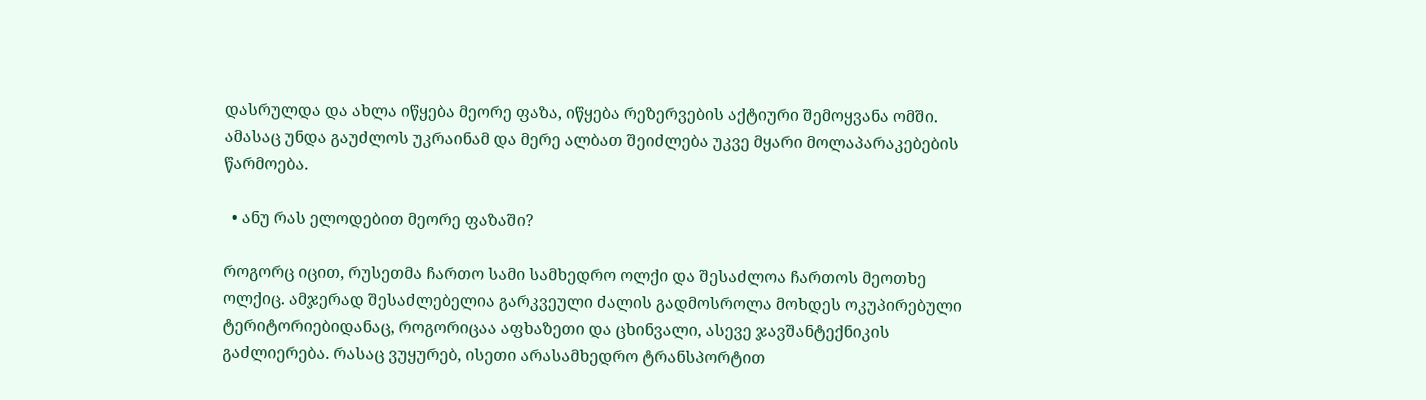დასრულდა და ახლა იწყება მეორე ფაზა, იწყება რეზერვების აქტიური შემოყვანა ომში. ამასაც უნდა გაუძლოს უკრაინამ და მერე ალბათ შეიძლება უკვე მყარი მოლაპარაკებების წარმოება.

  • ანუ რას ელოდებით მეორე ფაზაში?

როგორც იცით, რუსეთმა ჩართო სამი სამხედრო ოლქი და შესაძლოა ჩართოს მეოთხე ოლქიც. ამჯერად შესაძლებელია გარკვეული ძალის გადმოსროლა მოხდეს ოკუპირებული ტერიტორიებიდანაც, როგორიცაა აფხაზეთი და ცხინვალი, ასევე ჯავშანტექნიკის გაძლიერება. რასაც ვუყურებ, ისეთი არასამხედრო ტრანსპორტით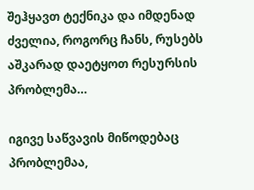შეჰყავთ ტექნიკა და იმდენად ძველია, როგორც ჩანს, რუსებს აშკარად დაეტყოთ რესურსის პრობლემა…

იგივე საწვავის მიწოდებაც პრობლემაა,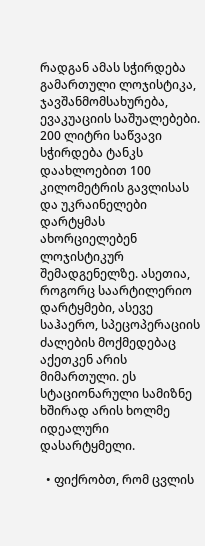რადგან ამას სჭირდება გამართული ლოჯისტიკა, ჯავშანმომსახურება, ევაკუაციის საშუალებები. 200 ლიტრი საწვავი სჭირდება ტანკს დაახლოებით 100 კილომეტრის გავლისას და უკრაინელები დარტყმას ახორციელებენ ლოჯისტიკურ შემადგენელზე. ასეთია, როგორც საარტილერიო დარტყმები, ასევე საჰაერო, სპეცოპერაციის ძალების მოქმედებაც აქეთკენ არის მიმართული. ეს სტაციონარული სამიზნე ხშირად არის ხოლმე იდეალური დასარტყმელი.

  • ფიქრობთ, რომ ცვლის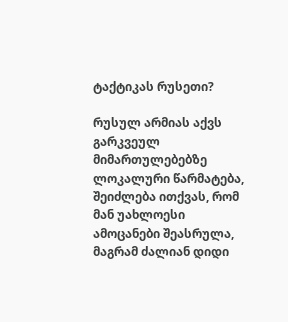ტაქტიკას რუსეთი?

რუსულ არმიას აქვს გარკვეულ მიმართულებებზე ლოკალური წარმატება, შეიძლება ითქვას, რომ მან უახლოესი ამოცანები შეასრულა, მაგრამ ძალიან დიდი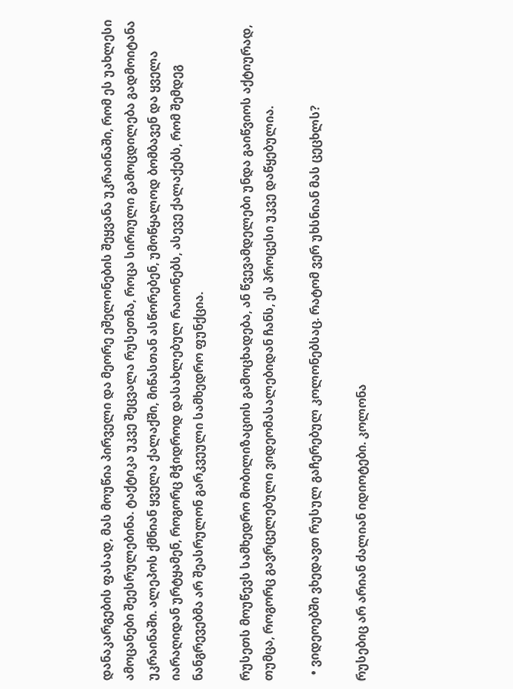დანაკარგების ფასად, მას მოუწია პირველი და მეორე ეშელონების შეყვანა უკრაინაში, რომ ეს უახლესი ამოცანები შეესრულებინა. ტაქტიკა უკვე შეცვალა რუსეთმა, როცა სირიული გამოცდილება გადმოიტანა უკრაინაში. ალეპოს ქმნიან ყველა ქალაქში, მიწასთან ასწორებენ, უმოწყალოდ ბომბავენ და ყველა იარაღიდან ურტყამენ, როგორც მჭიდროდ დასახლებულ რაიონებს, ასევე ქალაქებს, რომ შემდეგ ნანგრევებმა არ შეასრულონ გარკვეული სამხედრო ფუნქცია.

რუსეთს მოუწევს სამხედრო მობილიზაციის გამოცხადება, ან წვევამდელები უნდა გაიწვიოს აქტიურად, თუმცა, როგორც გავრცელებული ვიდეომასალებიდან ჩანს, ეს პროცესი უკვე დაწყებულია.

  • ვიდეოებში ვხედავთ რუსულ გაჩერებულ კოლონებსაც. რატომ ვერ უხსნიან მას ცეცხლს?

რუსებიც არ არიან ძალიან იდიოტები. კოლონა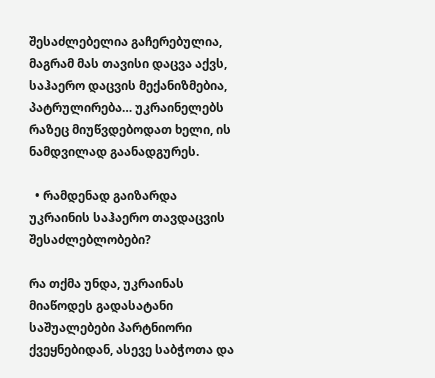შესაძლებელია გაჩერებულია, მაგრამ მას თავისი დაცვა აქვს, საჰაერო დაცვის მექანიზმებია, პატრულირება… უკრაინელებს რაზეც მიუწვდებოდათ ხელი, ის ნამდვილად გაანადგურეს.

  • რამდენად გაიზარდა უკრაინის საჰაერო თავდაცვის შესაძლებლობები?

რა თქმა უნდა, უკრაინას მიაწოდეს გადასატანი საშუალებები პარტნიორი ქვეყნებიდან, ასევე საბჭოთა და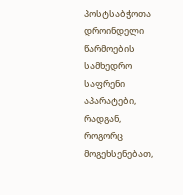პოსტსაბჭოთა დროინდელი წარმოების სამხედრო საფრენი აპარატები, რადგან, როგორც მოგეხსენებათ,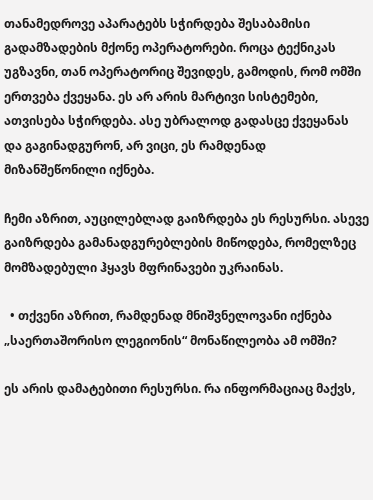თანამედროვე აპარატებს სჭირდება შესაბამისი გადამზადების მქონე ოპერატორები. როცა ტექნიკას უგზავნი, თან ოპერატორიც შევიდეს, გამოდის, რომ ომში ერთვება ქვეყანა. ეს არ არის მარტივი სისტემები, ათვისება სჭირდება. ასე უბრალოდ გადასცე ქვეყანას და გაგინადგურონ, არ ვიცი, ეს რამდენად მიზანშეწონილი იქნება.

ჩემი აზრით, აუცილებლად გაიზრდება ეს რესურსი. ასევე გაიზრდება გამანადგურებლების მიწოდება, რომელზეც მომზადებული ჰყავს მფრინავები უკრაინას.

  • თქვენი აზრით, რამდენად მნიშვნელოვანი იქნება „საერთაშორისო ლეგიონის“ მონაწილეობა ამ ომში?

ეს არის დამატებითი რესურსი. რა ინფორმაციაც მაქვს,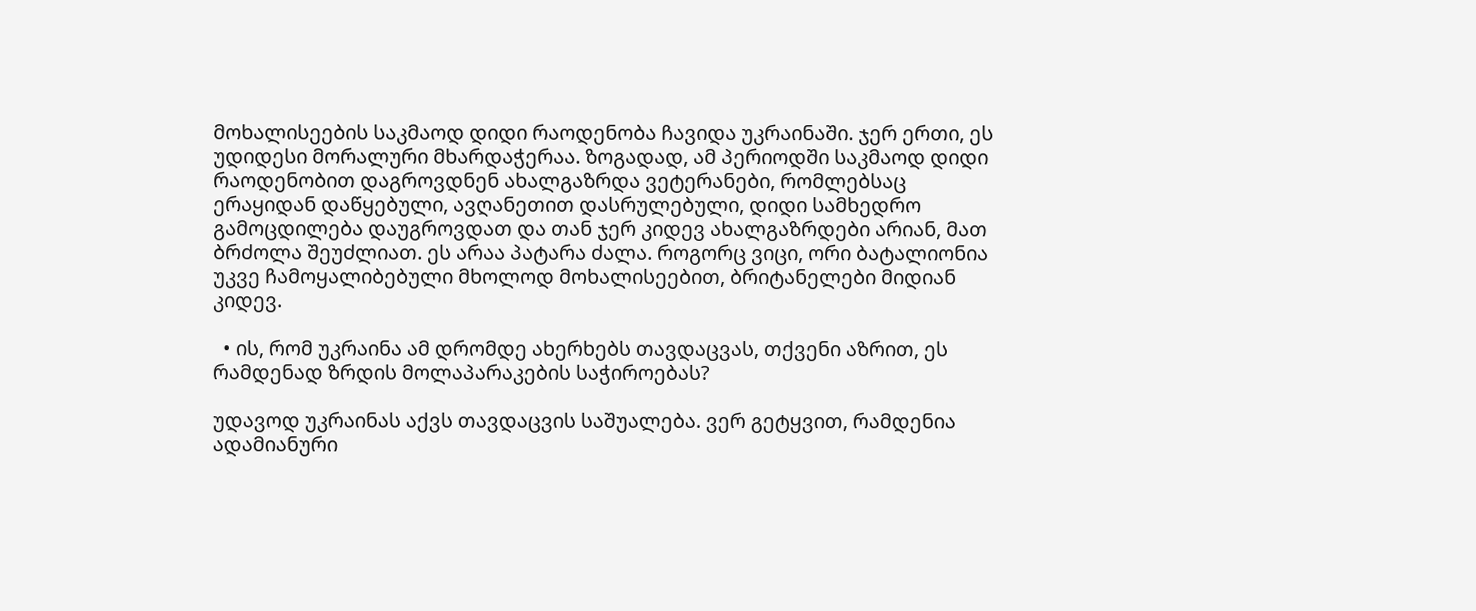მოხალისეების საკმაოდ დიდი რაოდენობა ჩავიდა უკრაინაში. ჯერ ერთი, ეს უდიდესი მორალური მხარდაჭერაა. ზოგადად, ამ პერიოდში საკმაოდ დიდი რაოდენობით დაგროვდნენ ახალგაზრდა ვეტერანები, რომლებსაც ერაყიდან დაწყებული, ავღანეთით დასრულებული, დიდი სამხედრო გამოცდილება დაუგროვდათ და თან ჯერ კიდევ ახალგაზრდები არიან, მათ ბრძოლა შეუძლიათ. ეს არაა პატარა ძალა. როგორც ვიცი, ორი ბატალიონია უკვე ჩამოყალიბებული მხოლოდ მოხალისეებით, ბრიტანელები მიდიან კიდევ.

  • ის, რომ უკრაინა ამ დრომდე ახერხებს თავდაცვას, თქვენი აზრით, ეს რამდენად ზრდის მოლაპარაკების საჭიროებას?

უდავოდ უკრაინას აქვს თავდაცვის საშუალება. ვერ გეტყვით, რამდენია ადამიანური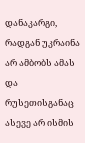დანაკარგი, რადგან უკრაინა არ ამბობს ამას და რუსეთისგანაც ასევე არ ისმის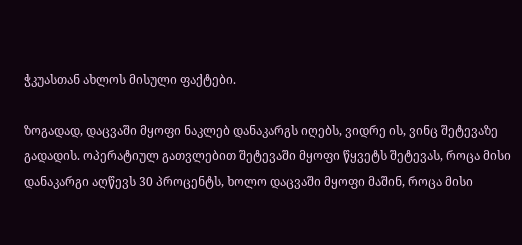ჭკუასთან ახლოს მისული ფაქტები.

ზოგადად, დაცვაში მყოფი ნაკლებ დანაკარგს იღებს, ვიდრე ის, ვინც შეტევაზე გადადის. ოპერატიულ გათვლებით შეტევაში მყოფი წყვეტს შეტევას, როცა მისი დანაკარგი აღწევს 30 პროცენტს, ხოლო დაცვაში მყოფი მაშინ, როცა მისი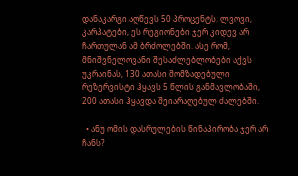დანაკარგი აღწევს 50 პროცენტს. ლვოვი, კარპატები, ეს რეგიონები ჯერ კიდევ არ ჩართულან ამ ბრძოლებში. ასე რომ, მნიშვნელოვანი შესაძლებლობები აქვს უკრაინას, 130 ათასი მომზადებული რეზერვისტი ჰყავს 5 წლის განმავლობაში, 200 ათასი ჰყავდა შეიარაღებულ ძალებში.

  • ანუ ომის დასრულების წინაპირობა ჯერ არ ჩანს?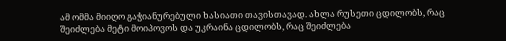ამ ომმა მიიღო გაჭიანურებული ხასიათი თავისთავად. ახლა რუსეთი ცდილობს, რაც შეიძლება მეტი მოიპოვოს და უკრაინა ცდილობს, რაც შეიძლება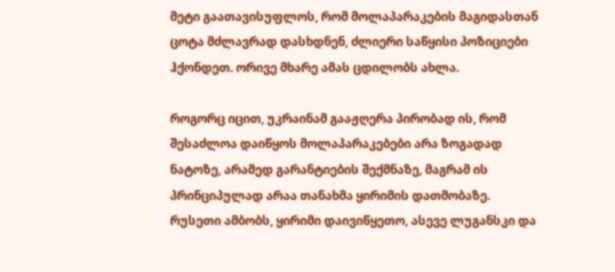მეტი გაათავისუფლოს, რომ მოლაპარაკების მაგიდასთან ცოტა მძლავრად დასხდნენ, ძლიერი საწყისი პოზიციები ჰქონდეთ. ორივე მხარე ამას ცდილობს ახლა.

როგორც იცით, უკრაინამ გააჟღერა პირობად ის, რომ შესაძლოა დაიწყოს მოლაპარაკებები არა ზოგადად ნატოზე, არამედ გარანტიების შექმნაზე, მაგრამ ის პრინციპულად არაა თანახმა ყირიმის დათმობაზე. რუსეთი ამბობს, ყირიმი დაივიწყეთო, ასევე ლუგანსკი და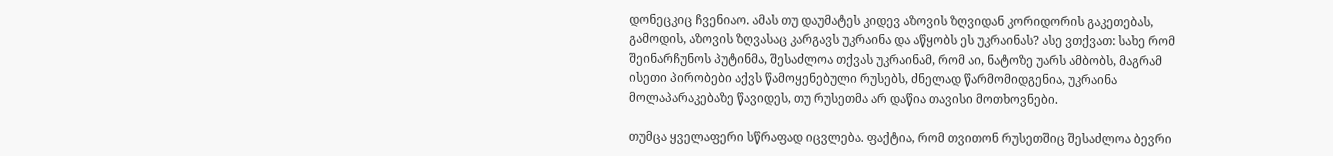დონეცკიც ჩვენიაო. ამას თუ დაუმატეს კიდევ აზოვის ზღვიდან კორიდორის გაკეთებას, გამოდის, აზოვის ზღვასაც კარგავს უკრაინა და აწყობს ეს უკრაინას? ასე ვთქვათ: სახე რომ შეინარჩუნოს პუტინმა, შესაძლოა თქვას უკრაინამ, რომ აი, ნატოზე უარს ამბობს, მაგრამ ისეთი პირობები აქვს წამოყენებული რუსებს, ძნელად წარმომიდგენია, უკრაინა მოლაპარაკებაზე წავიდეს, თუ რუსეთმა არ დაწია თავისი მოთხოვნები.

თუმცა ყველაფერი სწრაფად იცვლება. ფაქტია, რომ თვითონ რუსეთშიც შესაძლოა ბევრი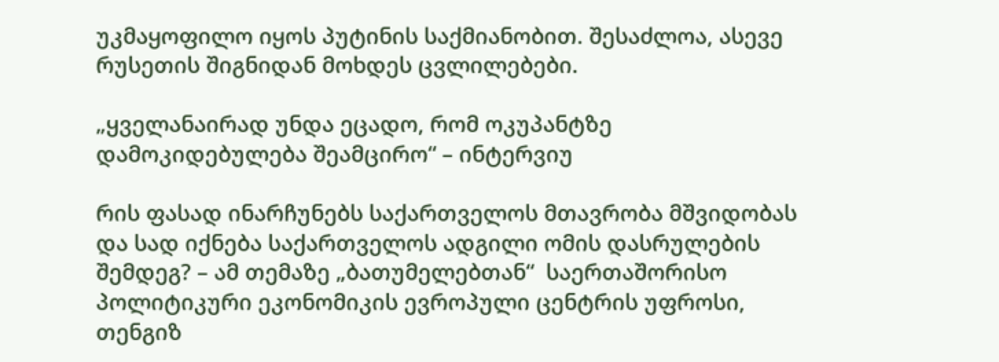უკმაყოფილო იყოს პუტინის საქმიანობით. შესაძლოა, ასევე რუსეთის შიგნიდან მოხდეს ცვლილებები.

„ყველანაირად უნდა ეცადო, რომ ოკუპანტზე დამოკიდებულება შეამცირო“ – ინტერვიუ

რის ფასად ინარჩუნებს საქართველოს მთავრობა მშვიდობას და სად იქნება საქართველოს ადგილი ომის დასრულების შემდეგ? – ამ თემაზე „ბათუმელებთან“  საერთაშორისო პოლიტიკური ეკონომიკის ევროპული ცენტრის უფროსი, თენგიზ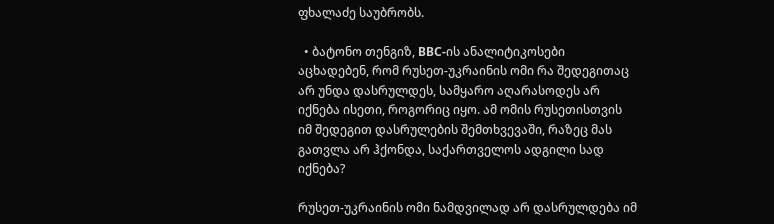ფხალაძე საუბრობს.

  • ბატონო თენგიზ, BBC-ის ანალიტიკოსები აცხადებენ, რომ რუსეთ-უკრაინის ომი რა შედეგითაც არ უნდა დასრულდეს, სამყარო აღარასოდეს არ იქნება ისეთი, როგორიც იყო. ამ ომის რუსეთისთვის იმ შედეგით დასრულების შემთხვევაში, რაზეც მას გათვლა არ ჰქონდა, საქართველოს ადგილი სად იქნება?

რუსეთ-უკრაინის ომი ნამდვილად არ დასრულდება იმ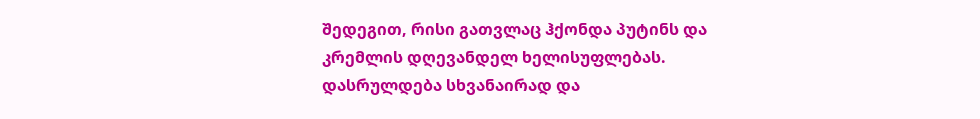შედეგით, რისი გათვლაც ჰქონდა პუტინს და კრემლის დღევანდელ ხელისუფლებას. დასრულდება სხვანაირად და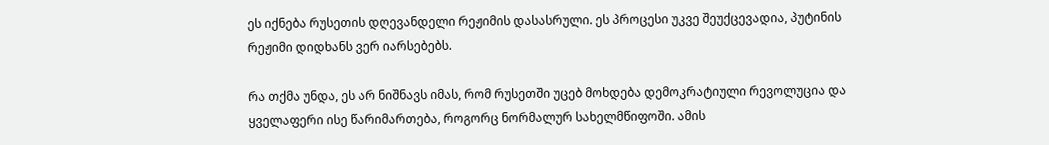ეს იქნება რუსეთის დღევანდელი რეჟიმის დასასრული. ეს პროცესი უკვე შეუქცევადია, პუტინის რეჟიმი დიდხანს ვერ იარსებებს.

რა თქმა უნდა, ეს არ ნიშნავს იმას, რომ რუსეთში უცებ მოხდება დემოკრატიული რევოლუცია და ყველაფერი ისე წარიმართება, როგორც ნორმალურ სახელმწიფოში. ამის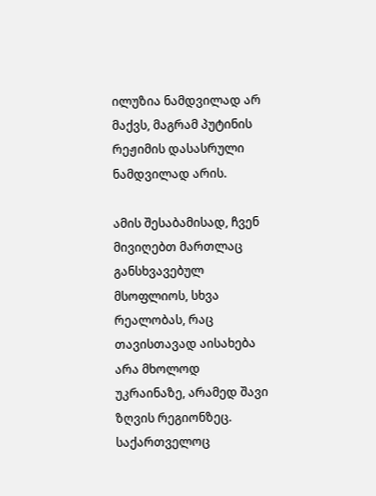ილუზია ნამდვილად არ მაქვს, მაგრამ პუტინის რეჟიმის დასასრული ნამდვილად არის.

ამის შესაბამისად, ჩვენ მივიღებთ მართლაც განსხვავებულ მსოფლიოს, სხვა რეალობას, რაც თავისთავად აისახება არა მხოლოდ უკრაინაზე, არამედ შავი ზღვის რეგიონზეც. საქართველოც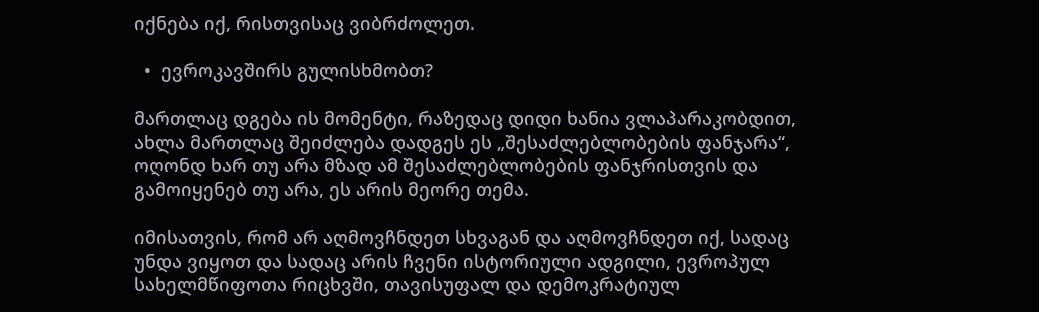იქნება იქ, რისთვისაც ვიბრძოლეთ.

  •  ევროკავშირს გულისხმობთ?

მართლაც დგება ის მომენტი, რაზედაც დიდი ხანია ვლაპარაკობდით, ახლა მართლაც შეიძლება დადგეს ეს „შესაძლებლობების ფანჯარა“, ოღონდ ხარ თუ არა მზად ამ შესაძლებლობების ფანჯრისთვის და გამოიყენებ თუ არა, ეს არის მეორე თემა.

იმისათვის, რომ არ აღმოვჩნდეთ სხვაგან და აღმოვჩნდეთ იქ, სადაც უნდა ვიყოთ და სადაც არის ჩვენი ისტორიული ადგილი, ევროპულ სახელმწიფოთა რიცხვში, თავისუფალ და დემოკრატიულ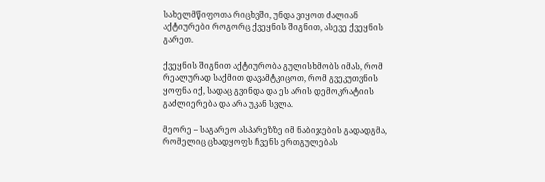სახელმწიფოთა რიცხვში, უნდა ვიყოთ ძალიან აქტიურები როგორც ქვეყნის შიგნით, ასევე ქვეყნის გარეთ.

ქვეყნის შიგნით აქტიურობა გულისხმობს იმას, რომ რეალურად საქმით დავამტკიცოთ, რომ გვეკუთვნის ყოფნა იქ, სადაც გვინდა და ეს არის დემოკრატიის გაძლიერება და არა უკან სვლა.

მეორე – საგარეო ასპარეზზე იმ ნაბიჯების გადადგმა, რომელიც ცხადყოფს ჩვენს ერთგულებას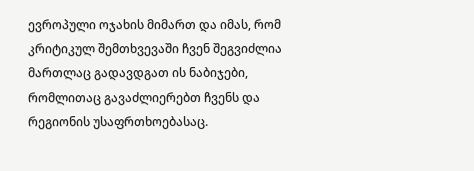ევროპული ოჯახის მიმართ და იმას, რომ კრიტიკულ შემთხვევაში ჩვენ შეგვიძლია მართლაც გადავდგათ ის ნაბიჯები, რომლითაც გავაძლიერებთ ჩვენს და რეგიონის უსაფრთხოებასაც.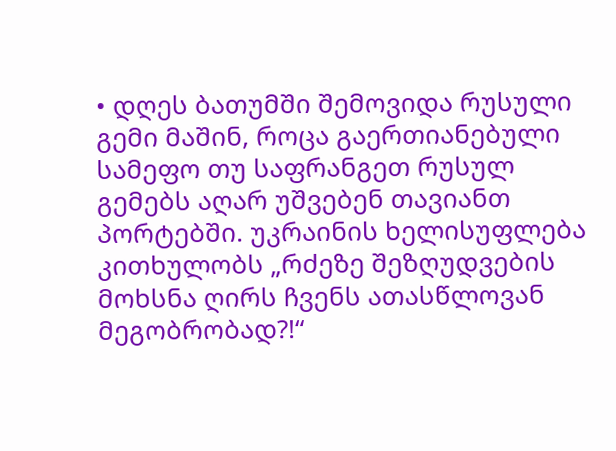• დღეს ბათუმში შემოვიდა რუსული გემი მაშინ, როცა გაერთიანებული სამეფო თუ საფრანგეთ რუსულ გემებს აღარ უშვებენ თავიანთ პორტებში. უკრაინის ხელისუფლება კითხულობს „რძეზე შეზღუდვების მოხსნა ღირს ჩვენს ათასწლოვან მეგობრობად?!“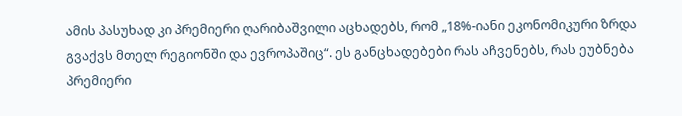ამის პასუხად კი პრემიერი ღარიბაშვილი აცხადებს, რომ „18%-იანი ეკონომიკური ზრდა გვაქვს მთელ რეგიონში და ევროპაშიც“. ეს განცხადებები რას აჩვენებს, რას ეუბნება პრემიერი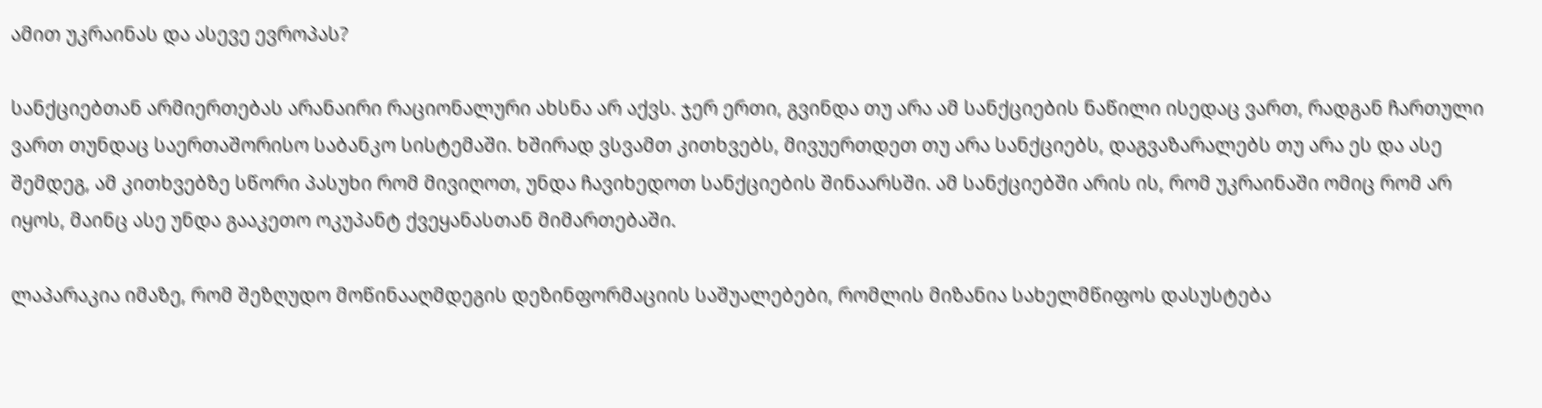ამით უკრაინას და ასევე ევროპას?

სანქციებთან არმიერთებას არანაირი რაციონალური ახსნა არ აქვს. ჯერ ერთი, გვინდა თუ არა ამ სანქციების ნაწილი ისედაც ვართ, რადგან ჩართული ვართ თუნდაც საერთაშორისო საბანკო სისტემაში. ხშირად ვსვამთ კითხვებს, მივუერთდეთ თუ არა სანქციებს, დაგვაზარალებს თუ არა ეს და ასე შემდეგ, ამ კითხვებზე სწორი პასუხი რომ მივიღოთ, უნდა ჩავიხედოთ სანქციების შინაარსში. ამ სანქციებში არის ის, რომ უკრაინაში ომიც რომ არ იყოს, მაინც ასე უნდა გააკეთო ოკუპანტ ქვეყანასთან მიმართებაში.

ლაპარაკია იმაზე, რომ შეზღუდო მოწინააღმდეგის დეზინფორმაციის საშუალებები, რომლის მიზანია სახელმწიფოს დასუსტება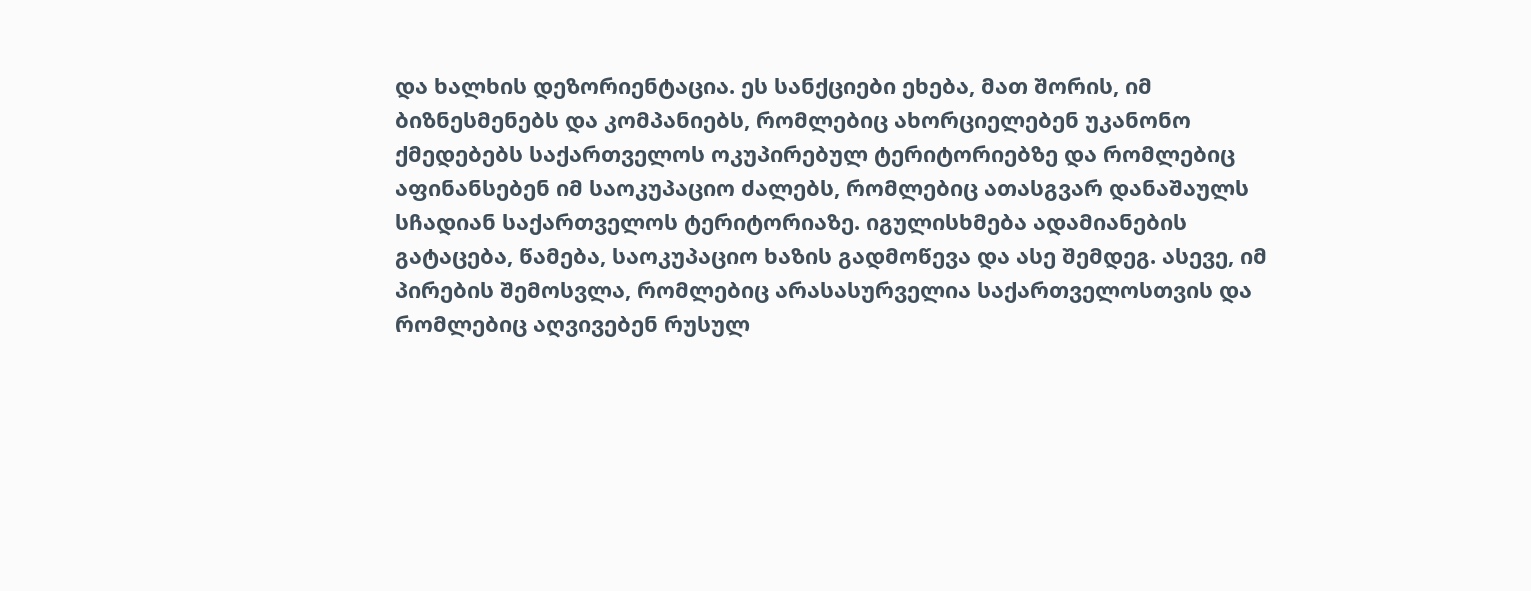და ხალხის დეზორიენტაცია. ეს სანქციები ეხება, მათ შორის, იმ ბიზნესმენებს და კომპანიებს, რომლებიც ახორციელებენ უკანონო ქმედებებს საქართველოს ოკუპირებულ ტერიტორიებზე და რომლებიც აფინანსებენ იმ საოკუპაციო ძალებს, რომლებიც ათასგვარ დანაშაულს სჩადიან საქართველოს ტერიტორიაზე. იგულისხმება ადამიანების გატაცება, წამება, საოკუპაციო ხაზის გადმოწევა და ასე შემდეგ. ასევე, იმ პირების შემოსვლა, რომლებიც არასასურველია საქართველოსთვის და რომლებიც აღვივებენ რუსულ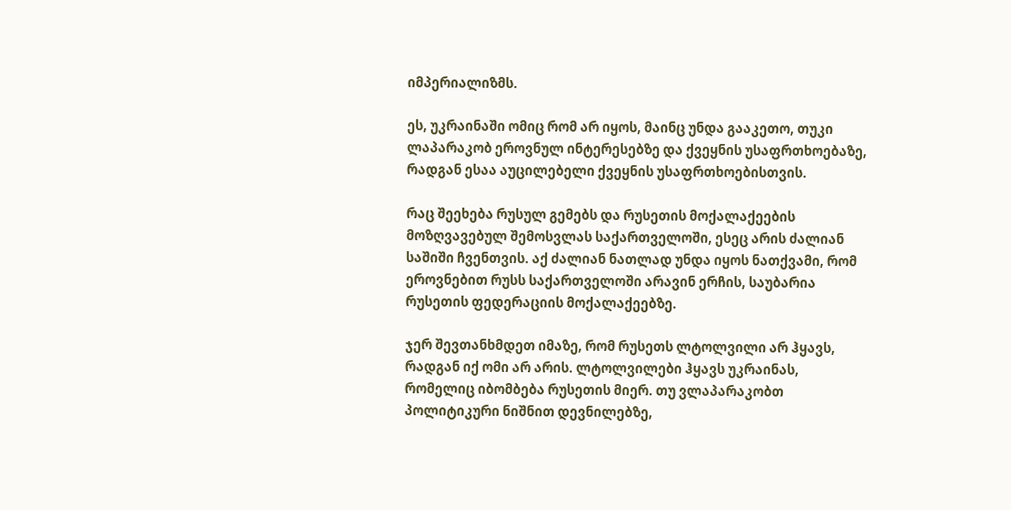იმპერიალიზმს.

ეს, უკრაინაში ომიც რომ არ იყოს, მაინც უნდა გააკეთო, თუკი ლაპარაკობ ეროვნულ ინტერესებზე და ქვეყნის უსაფრთხოებაზე, რადგან ესაა აუცილებელი ქვეყნის უსაფრთხოებისთვის.

რაც შეეხება რუსულ გემებს და რუსეთის მოქალაქეების მოზღვავებულ შემოსვლას საქართველოში, ესეც არის ძალიან საშიში ჩვენთვის. აქ ძალიან ნათლად უნდა იყოს ნათქვამი, რომ ეროვნებით რუსს საქართველოში არავინ ერჩის, საუბარია რუსეთის ფედერაციის მოქალაქეებზე.

ჯერ შევთანხმდეთ იმაზე, რომ რუსეთს ლტოლვილი არ ჰყავს, რადგან იქ ომი არ არის. ლტოლვილები ჰყავს უკრაინას, რომელიც იბომბება რუსეთის მიერ. თუ ვლაპარაკობთ პოლიტიკური ნიშნით დევნილებზე,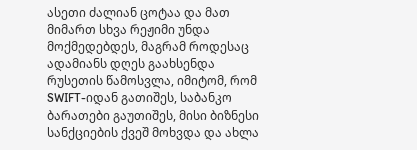ასეთი ძალიან ცოტაა და მათ მიმართ სხვა რეჟიმი უნდა მოქმედებდეს, მაგრამ როდესაც ადამიანს დღეს გაახსენდა რუსეთის წამოსვლა, იმიტომ, რომ SWIFT-იდან გათიშეს, საბანკო ბარათები გაუთიშეს, მისი ბიზნესი სანქციების ქვეშ მოხვდა და ახლა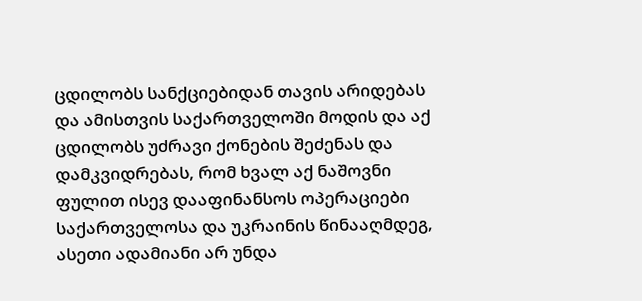ცდილობს სანქციებიდან თავის არიდებას და ამისთვის საქართველოში მოდის და აქ ცდილობს უძრავი ქონების შეძენას და დამკვიდრებას, რომ ხვალ აქ ნაშოვნი ფულით ისევ დააფინანსოს ოპერაციები საქართველოსა და უკრაინის წინააღმდეგ, ასეთი ადამიანი არ უნდა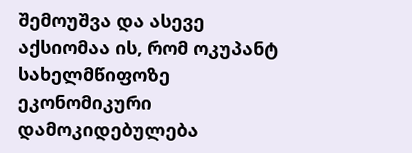შემოუშვა და ასევე აქსიომაა ის, რომ ოკუპანტ სახელმწიფოზე ეკონომიკური დამოკიდებულება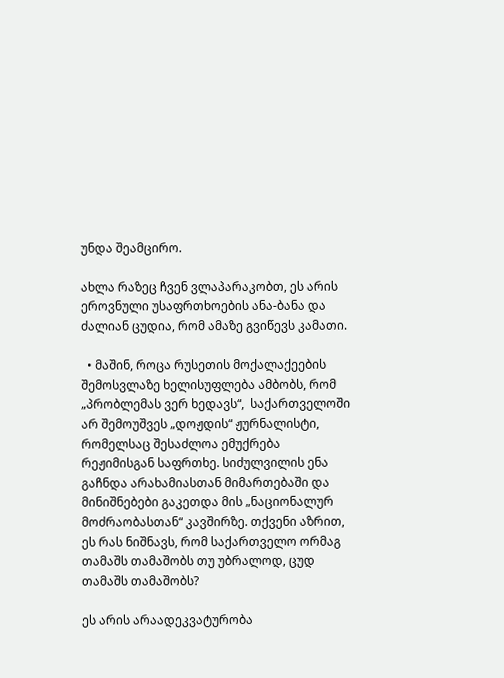უნდა შეამცირო.

ახლა რაზეც ჩვენ ვლაპარაკობთ, ეს არის ეროვნული უსაფრთხოების ანა-ბანა და ძალიან ცუდია, რომ ამაზე გვიწევს კამათი.

  • მაშინ, როცა რუსეთის მოქალაქეების შემოსვლაზე ხელისუფლება ამბობს, რომ „პრობლემას ვერ ხედავს“,  საქართველოში არ შემოუშვეს „დოჟდის“ ჟურნალისტი, რომელსაც შესაძლოა ემუქრება რეჟიმისგან საფრთხე. სიძულვილის ენა გაჩნდა არახამიასთან მიმართებაში და მინიშნებები გაკეთდა მის „ნაციონალურ მოძრაობასთან“ კავშირზე. თქვენი აზრით, ეს რას ნიშნავს, რომ საქართველო ორმაგ თამაშს თამაშობს თუ უბრალოდ, ცუდ თამაშს თამაშობს?

ეს არის არაადეკვატურობა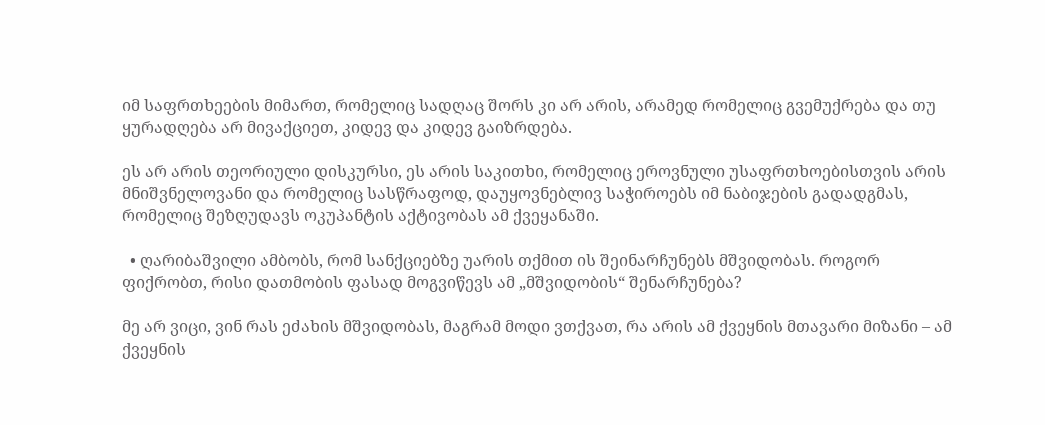იმ საფრთხეების მიმართ, რომელიც სადღაც შორს კი არ არის, არამედ რომელიც გვემუქრება და თუ ყურადღება არ მივაქციეთ, კიდევ და კიდევ გაიზრდება.

ეს არ არის თეორიული დისკურსი, ეს არის საკითხი, რომელიც ეროვნული უსაფრთხოებისთვის არის მნიშვნელოვანი და რომელიც სასწრაფოდ, დაუყოვნებლივ საჭიროებს იმ ნაბიჯების გადადგმას, რომელიც შეზღუდავს ოკუპანტის აქტივობას ამ ქვეყანაში.

  • ღარიბაშვილი ამბობს, რომ სანქციებზე უარის თქმით ის შეინარჩუნებს მშვიდობას. როგორ ფიქრობთ, რისი დათმობის ფასად მოგვიწევს ამ „მშვიდობის“ შენარჩუნება?

მე არ ვიცი, ვინ რას ეძახის მშვიდობას, მაგრამ მოდი ვთქვათ, რა არის ამ ქვეყნის მთავარი მიზანი – ამ ქვეყნის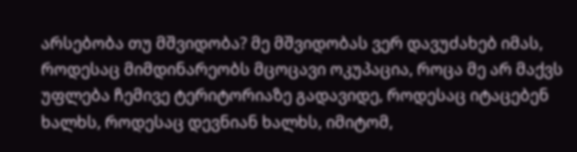არსებობა თუ მშვიდობა? მე მშვიდობას ვერ დავუძახებ იმას, როდესაც მიმდინარეობს მცოცავი ოკუპაცია, როცა მე არ მაქვს უფლება ჩემივე ტერიტორიაზე გადავიდე, როდესაც იტაცებენ ხალხს, როდესაც დევნიან ხალხს, იმიტომ,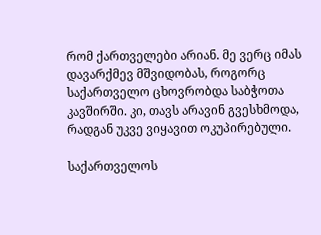რომ ქართველები არიან. მე ვერც იმას დავარქმევ მშვიდობას, როგორც საქართველო ცხოვრობდა საბჭოთა კავშირში. კი, თავს არავინ გვესხმოდა, რადგან უკვე ვიყავით ოკუპირებული.

საქართველოს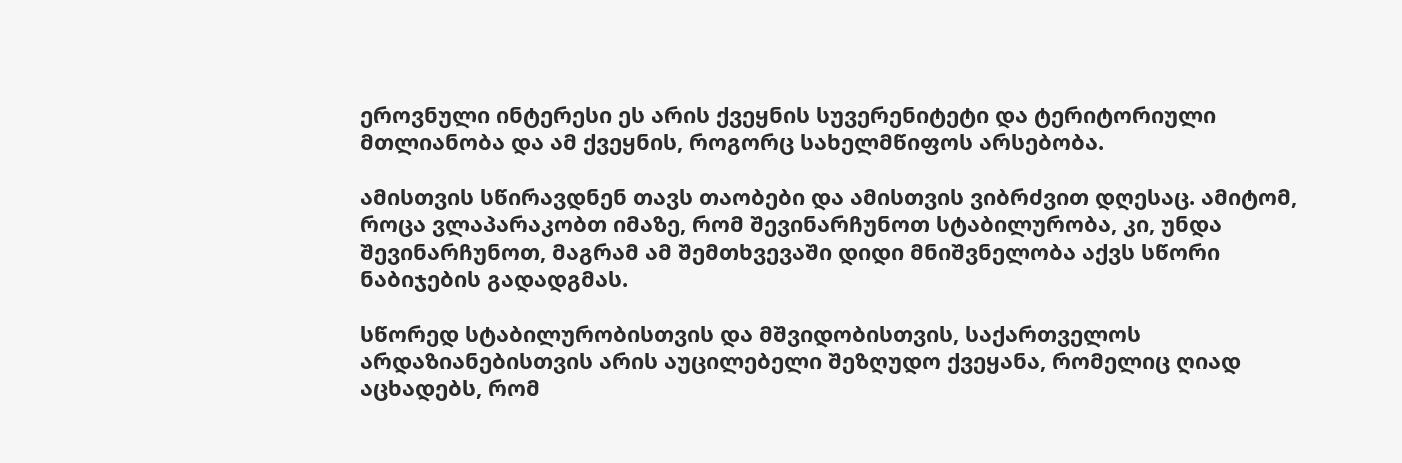ეროვნული ინტერესი ეს არის ქვეყნის სუვერენიტეტი და ტერიტორიული მთლიანობა და ამ ქვეყნის, როგორც სახელმწიფოს არსებობა.

ამისთვის სწირავდნენ თავს თაობები და ამისთვის ვიბრძვით დღესაც. ამიტომ, როცა ვლაპარაკობთ იმაზე, რომ შევინარჩუნოთ სტაბილურობა, კი, უნდა შევინარჩუნოთ, მაგრამ ამ შემთხვევაში დიდი მნიშვნელობა აქვს სწორი ნაბიჯების გადადგმას.

სწორედ სტაბილურობისთვის და მშვიდობისთვის, საქართველოს არდაზიანებისთვის არის აუცილებელი შეზღუდო ქვეყანა, რომელიც ღიად აცხადებს, რომ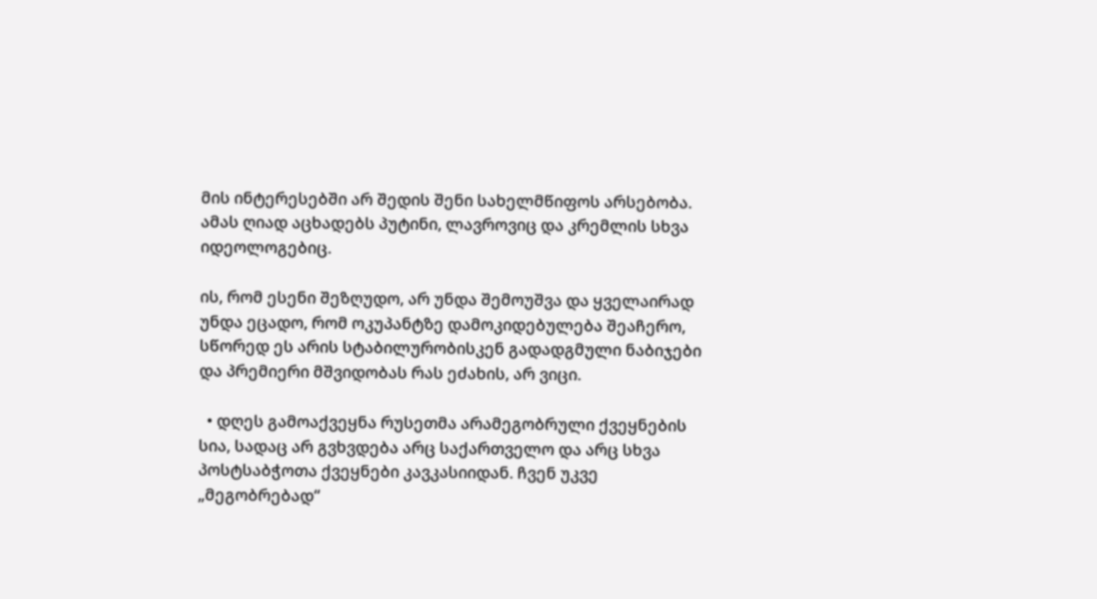მის ინტერესებში არ შედის შენი სახელმწიფოს არსებობა. ამას ღიად აცხადებს პუტინი, ლავროვიც და კრემლის სხვა იდეოლოგებიც.

ის, რომ ესენი შეზღუდო, არ უნდა შემოუშვა და ყველაირად უნდა ეცადო, რომ ოკუპანტზე დამოკიდებულება შეაჩერო, სწორედ ეს არის სტაბილურობისკენ გადადგმული ნაბიჯები და პრემიერი მშვიდობას რას ეძახის, არ ვიცი.

  • დღეს გამოაქვეყნა რუსეთმა არამეგობრული ქვეყნების სია, სადაც არ გვხვდება არც საქართველო და არც სხვა პოსტსაბჭოთა ქვეყნები კავკასიიდან. ჩვენ უკვე „მეგობრებად“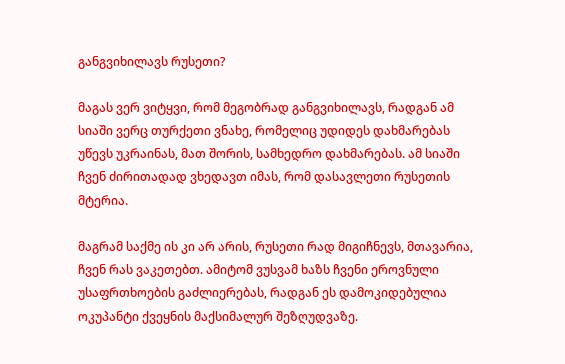განგვიხილავს რუსეთი?

მაგას ვერ ვიტყვი, რომ მეგობრად განგვიხილავს, რადგან ამ სიაში ვერც თურქეთი ვნახე, რომელიც უდიდეს დახმარებას უწევს უკრაინას, მათ შორის, სამხედრო დახმარებას. ამ სიაში ჩვენ ძირითადად ვხედავთ იმას, რომ დასავლეთი რუსეთის მტერია.

მაგრამ საქმე ის კი არ არის, რუსეთი რად მიგიჩნევს, მთავარია, ჩვენ რას ვაკეთებთ. ამიტომ ვუსვამ ხაზს ჩვენი ეროვნული უსაფრთხოების გაძლიერებას, რადგან ეს დამოკიდებულია ოკუპანტი ქვეყნის მაქსიმალურ შეზღუდვაზე.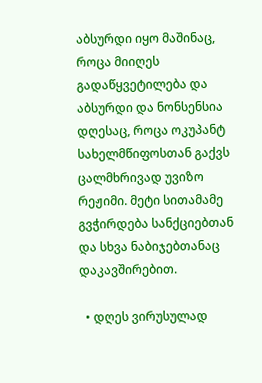აბსურდი იყო მაშინაც, როცა მიიღეს გადაწყვეტილება და აბსურდი და ნონსენსია დღესაც, როცა ოკუპანტ სახელმწიფოსთან გაქვს ცალმხრივად უვიზო რეჟიმი. მეტი სითამამე გვჭირდება სანქციებთან და სხვა ნაბიჯებთანაც დაკავშირებით.

  • დღეს ვირუსულად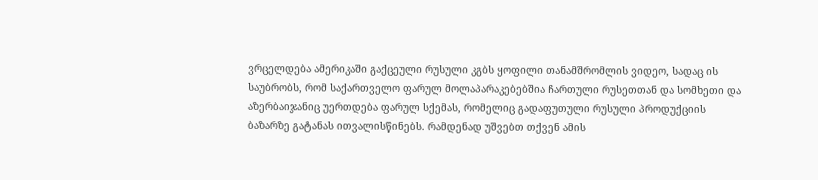ვრცელდება ამერიკაში გაქცეული რუსული კგბს ყოფილი თანამშრომლის ვიდეო, სადაც ის საუბრობს, რომ საქართველო ფარულ მოლაპარაკებებშია ჩართული რუსეთთან და სომხეთი და აზერბაიჯანიც უერთდება ფარულ სქემას, რომელიც გადაფუთული რუსული პროდუქციის ბაზარზე გატანას ითვალისწინებს. რამდენად უშვებთ თქვენ ამის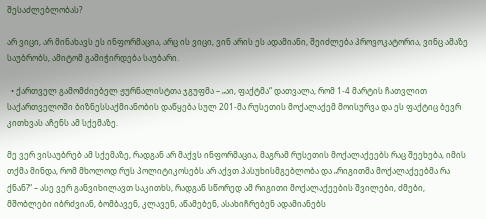შესაძლებლობას?

არ ვიცი, არ მინახავს ეს ინფორმაცია, არც ის ვიცი, ვინ არის ეს ადამიანი, შეიძლება პროვოკატორია, ვინც ამაზე საუბრობს, ამიტომ გამიჭირდება საუბარი.

  • ქართველ გამომძიებელ ჟურნალისტთა ჯგუფმა – „აი, ფაქტმა“ დათვალა, რომ 1-4 მარტის ჩათვლით საქართველოში ბიზნესსაქმიანობის დაწყება სულ 201-მა რუსეთის მოქალაქემ მოისურვა და ეს ფაქტიც ბევრ კითხვას აჩენს ამ სქემაზე.

მე ვერ ვისაუბრებ ამ სქემაზე, რადგან არ მაქვს ინფორმაცია, მაგრამ რუსეთის მოქალაქეებს რაც შეეხება, იმის თქმა მინდა, რომ მხოლოდ რუს პოლიტიკოსებს არ აქვთ პასუხისმგებლობა და „რიგითმა მოქალაქეებმა რა ქნან?“ – ასე ვერ განვიხილავთ საკითხს, რადგან სწორედ ამ რიგითი მოქალაქეების შვილები, ძმები, მშობლები იბრძვიან, ბომბავენ, კლავენ, აწამებენ, ასახიჩრებენ ადამიანებს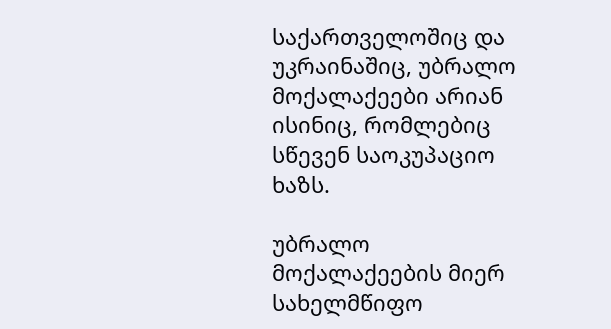საქართველოშიც და უკრაინაშიც, უბრალო მოქალაქეები არიან ისინიც, რომლებიც სწევენ საოკუპაციო ხაზს.

უბრალო მოქალაქეების მიერ სახელმწიფო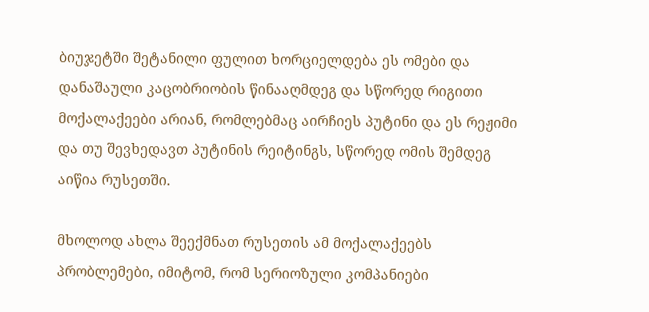ბიუჯეტში შეტანილი ფულით ხორციელდება ეს ომები და დანაშაული კაცობრიობის წინააღმდეგ და სწორედ რიგითი მოქალაქეები არიან, რომლებმაც აირჩიეს პუტინი და ეს რეჟიმი და თუ შევხედავთ პუტინის რეიტინგს, სწორედ ომის შემდეგ აიწია რუსეთში.

მხოლოდ ახლა შეექმნათ რუსეთის ამ მოქალაქეებს პრობლემები, იმიტომ, რომ სერიოზული კომპანიები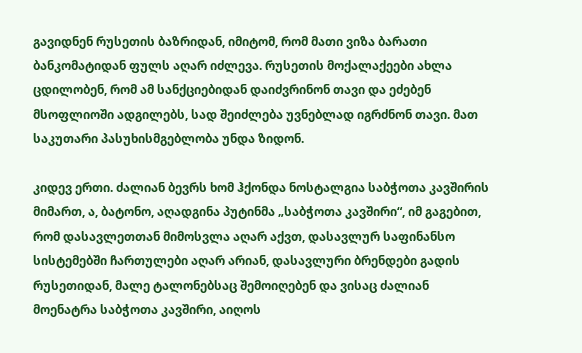გავიდნენ რუსეთის ბაზრიდან, იმიტომ, რომ მათი ვიზა ბარათი ბანკომატიდან ფულს აღარ იძლევა. რუსეთის მოქალაქეები ახლა ცდილობენ, რომ ამ სანქციებიდან დაიძვრინონ თავი და ეძებენ მსოფლიოში ადგილებს, სად შეიძლება უვნებლად იგრძნონ თავი. მათ საკუთარი პასუხისმგებლობა უნდა ზიდონ.

კიდევ ერთი. ძალიან ბევრს ხომ ჰქონდა ნოსტალგია საბჭოთა კავშირის მიმართ, ა, ბატონო, აღადგინა პუტინმა „საბჭოთა კავშირი“, იმ გაგებით, რომ დასავლეთთან მიმოსვლა აღარ აქვთ, დასავლურ საფინანსო სისტემებში ჩართულები აღარ არიან, დასავლური ბრენდები გადის რუსეთიდან, მალე ტალონებსაც შემოიღებენ და ვისაც ძალიან მოენატრა საბჭოთა კავშირი, აიღოს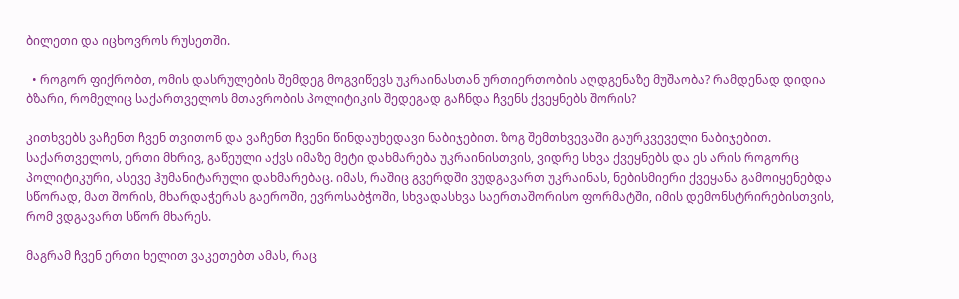ბილეთი და იცხოვროს რუსეთში.

  • როგორ ფიქრობთ, ომის დასრულების შემდეგ მოგვიწევს უკრაინასთან ურთიერთობის აღდგენაზე მუშაობა? რამდენად დიდია ბზარი, რომელიც საქართველოს მთავრობის პოლიტიკის შედეგად გაჩნდა ჩვენს ქვეყნებს შორის?

კითხვებს ვაჩენთ ჩვენ თვითონ და ვაჩენთ ჩვენი წინდაუხედავი ნაბიჯებით. ზოგ შემთხვევაში გაურკვეველი ნაბიჯებით. საქართველოს, ერთი მხრივ, გაწეული აქვს იმაზე მეტი დახმარება უკრაინისთვის, ვიდრე სხვა ქვეყნებს და ეს არის როგორც პოლიტიკური, ასევე ჰუმანიტარული დახმარებაც. იმას, რაშიც გვერდში ვუდგავართ უკრაინას, ნებისმიერი ქვეყანა გამოიყენებდა სწორად, მათ შორის, მხარდაჭერას გაეროში, ევროსაბჭოში, სხვადასხვა საერთაშორისო ფორმატში, იმის დემონსტრირებისთვის, რომ ვდგავართ სწორ მხარეს.

მაგრამ ჩვენ ერთი ხელით ვაკეთებთ ამას, რაც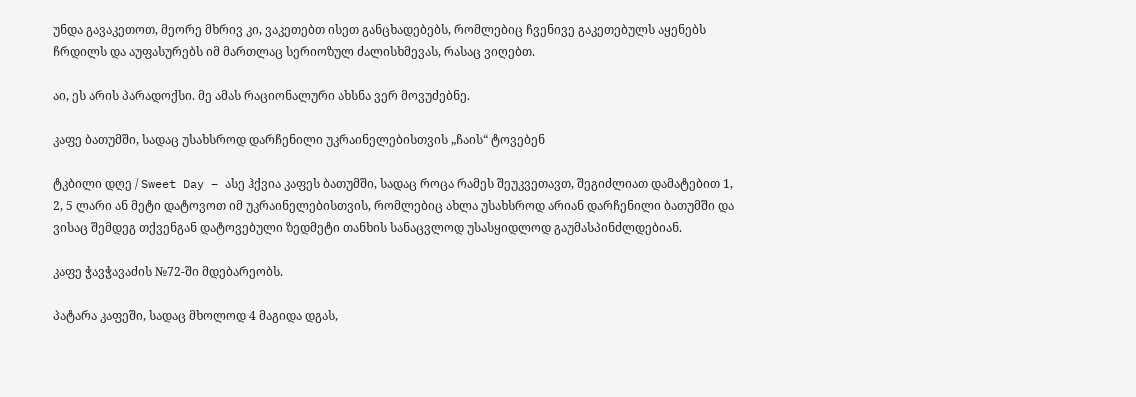უნდა გავაკეთოთ, მეორე მხრივ კი, ვაკეთებთ ისეთ განცხადებებს, რომლებიც ჩვენივე გაკეთებულს აყენებს ჩრდილს და აუფასურებს იმ მართლაც სერიოზულ ძალისხმევას, რასაც ვიღებთ.

აი, ეს არის პარადოქსი. მე ამას რაციონალური ახსნა ვერ მოვუძებნე.

კაფე ბათუმში, სადაც უსახსროდ დარჩენილი უკრაინელებისთვის „ჩაის“ ტოვებენ

ტკბილი დღე / Sweet Day – ასე ჰქვია კაფეს ბათუმში, სადაც როცა რამეს შეუკვეთავთ, შეგიძლიათ დამატებით 1, 2, 5 ლარი ან მეტი დატოვოთ იმ უკრაინელებისთვის, რომლებიც ახლა უსახსროდ არიან დარჩენილი ბათუმში და ვისაც შემდეგ თქვენგან დატოვებული ზედმეტი თანხის სანაცვლოდ უსასყიდლოდ გაუმასპინძლდებიან.

კაფე ჭავჭავაძის №72-ში მდებარეობს.

პატარა კაფეში, სადაც მხოლოდ 4 მაგიდა დგას,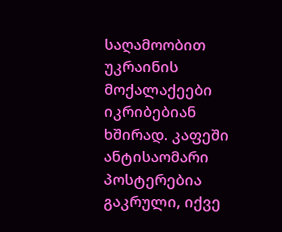საღამოობით უკრაინის მოქალაქეები იკრიბებიან ხშირად. კაფეში ანტისაომარი პოსტერებია გაკრული, იქვე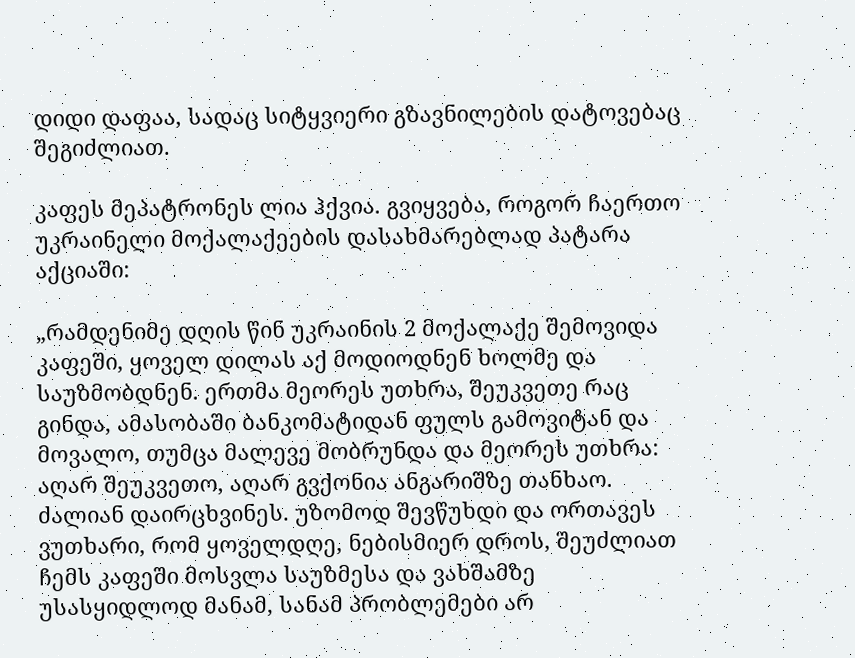დიდი დაფაა, სადაც სიტყვიერი გზავნილების დატოვებაც შეგიძლიათ.

კაფეს მეპატრონეს ლია ჰქვია. გვიყვება, როგორ ჩაერთო უკრაინელი მოქალაქეების დასახმარებლად პატარა აქციაში:

„რამდენიმე დღის წინ უკრაინის 2 მოქალაქე შემოვიდა კაფეში, ყოველ დილას აქ მოდიოდნენ ხოლმე და საუზმობდნენ. ერთმა მეორეს უთხრა, შეუკვეთე რაც გინდა, ამასობაში ბანკომატიდან ფულს გამოვიტან და მოვალო, თუმცა მალევე მობრუნდა და მეორეს უთხრა: აღარ შეუკვეთო, აღარ გვქონია ანგარიშზე თანხაო. ძალიან დაირცხვინეს. უზომოდ შევწუხდი და ორთავეს ვუთხარი, რომ ყოველდღე, ნებისმიერ დროს, შეუძლიათ ჩემს კაფეში მოსვლა საუზმესა და ვახშამზე უსასყიდლოდ მანამ, სანამ პრობლემები არ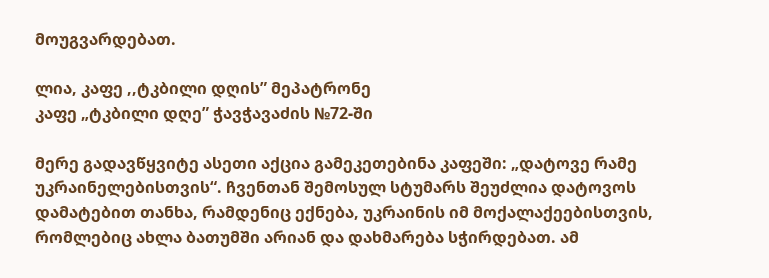მოუგვარდებათ.

ლია, კაფე ,,ტკბილი დღის” მეპატრონე
კაფე „ტკბილი დღე” ჭავჭავაძის №72-ში

მერე გადავწყვიტე ასეთი აქცია გამეკეთებინა კაფეში: „დატოვე რამე უკრაინელებისთვის“. ჩვენთან შემოსულ სტუმარს შეუძლია დატოვოს დამატებით თანხა, რამდენიც ექნება, უკრაინის იმ მოქალაქეებისთვის, რომლებიც ახლა ბათუმში არიან და დახმარება სჭირდებათ. ამ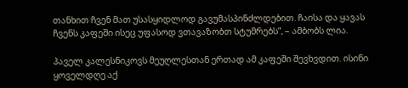თანხით ჩვენ მათ უსასყიდლოდ გავუმასპინძლდებით. ჩაისა და ყავას ჩვენს კაფეში ისეც უფასოდ ვთავაზობთ სტუმრებს“, – ამბობს ლია.

პაველ კალესნიკოვს მეუღლესთან ერთად ამ კაფეში შევხვდით. ისინი ყოველდღე აქ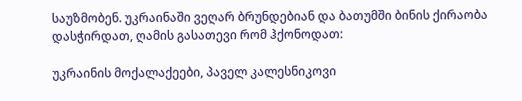საუზმობენ. უკრაინაში ვეღარ ბრუნდებიან და ბათუმში ბინის ქირაობა დასჭირდათ, ღამის გასათევი რომ ჰქონოდათ:

უკრაინის მოქალაქეები, პაველ კალესნიკოვი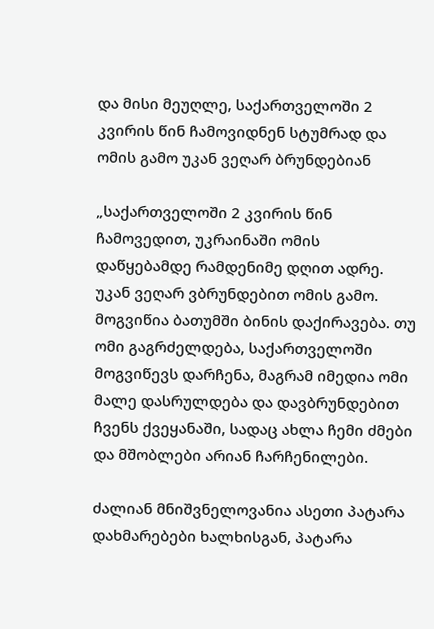და მისი მეუღლე, საქართველოში 2 კვირის წინ ჩამოვიდნენ სტუმრად და ომის გამო უკან ვეღარ ბრუნდებიან

„საქართველოში 2 კვირის წინ ჩამოვედით, უკრაინაში ომის დაწყებამდე რამდენიმე დღით ადრე. უკან ვეღარ ვბრუნდებით ომის გამო. მოგვიწია ბათუმში ბინის დაქირავება. თუ ომი გაგრძელდება, საქართველოში მოგვიწევს დარჩენა, მაგრამ იმედია ომი მალე დასრულდება და დავბრუნდებით ჩვენს ქვეყანაში, სადაც ახლა ჩემი ძმები და მშობლები არიან ჩარჩენილები.

ძალიან მნიშვნელოვანია ასეთი პატარა დახმარებები ხალხისგან, პატარა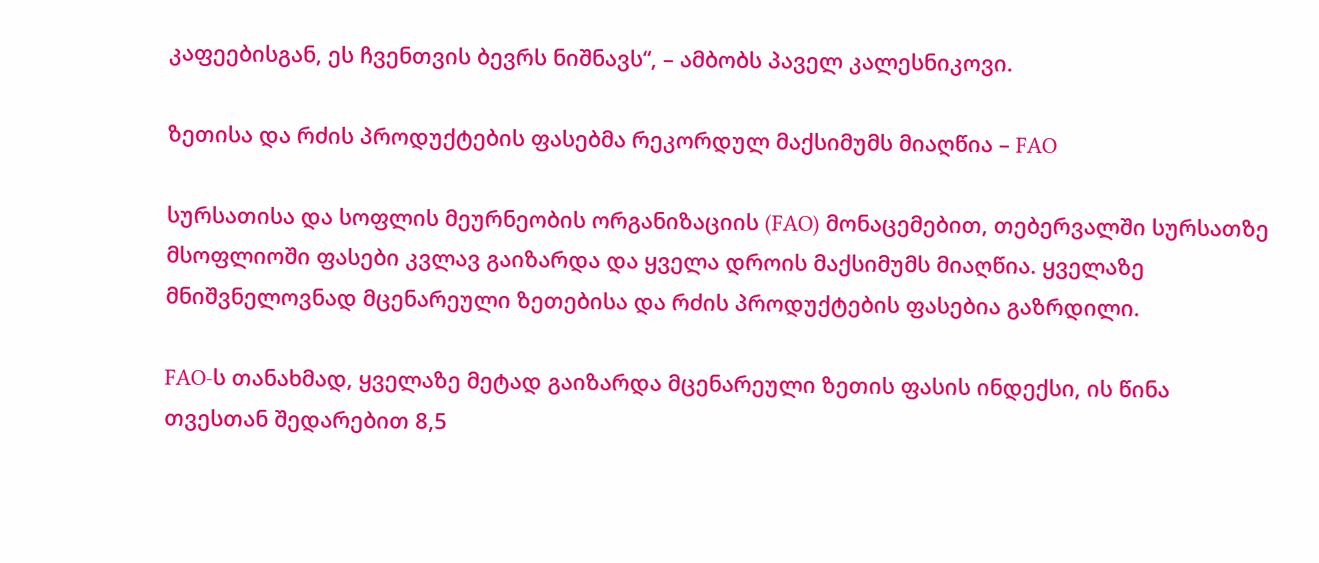კაფეებისგან, ეს ჩვენთვის ბევრს ნიშნავს“, – ამბობს პაველ კალესნიკოვი.

ზეთისა და რძის პროდუქტების ფასებმა რეკორდულ მაქსიმუმს მიაღწია – FAO

სურსათისა და სოფლის მეურნეობის ორგანიზაციის (FAO) მონაცემებით, თებერვალში სურსათზე მსოფლიოში ფასები კვლავ გაიზარდა და ყველა დროის მაქსიმუმს მიაღწია. ყველაზე მნიშვნელოვნად მცენარეული ზეთებისა და რძის პროდუქტების ფასებია გაზრდილი.

FAO-ს თანახმად, ყველაზე მეტად გაიზარდა მცენარეული ზეთის ფასის ინდექსი, ის წინა თვესთან შედარებით 8,5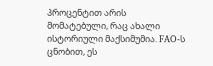პროცენტით არის მომატებული, რაც ახალი ისტორიული მაქსიმუმია. FAO-ს ცნობით, ეს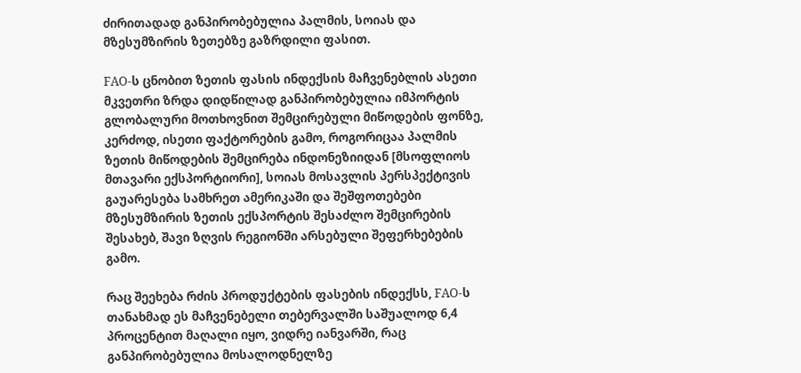ძირითადად განპირობებულია პალმის, სოიას და მზესუმზირის ზეთებზე გაზრდილი ფასით.

FAO-ს ცნობით ზეთის ფასის ინდექსის მაჩვენებლის ასეთი მკვეთრი ზრდა დიდწილად განპირობებულია იმპორტის გლობალური მოთხოვნით შემცირებული მიწოდების ფონზე, კერძოდ, ისეთი ფაქტორების გამო, როგორიცაა პალმის ზეთის მიწოდების შემცირება ინდონეზიიდან [მსოფლიოს მთავარი ექსპორტიორი], სოიას მოსავლის პერსპექტივის გაუარესება სამხრეთ ამერიკაში და შეშფოთებები მზესუმზირის ზეთის ექსპორტის შესაძლო შემცირების შესახებ, შავი ზღვის რეგიონში არსებული შეფერხებების გამო.

რაც შეეხება რძის პროდუქტების ფასების ინდექსს, FAO-ს თანახმად ეს მაჩვენებელი თებერვალში საშუალოდ 6,4 პროცენტით მაღალი იყო, ვიდრე იანვარში, რაც განპირობებულია მოსალოდნელზე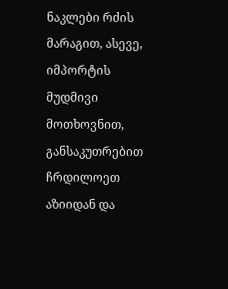ნაკლები რძის მარაგით, ასევე, იმპორტის მუდმივი მოთხოვნით, განსაკუთრებით ჩრდილოეთ აზიიდან და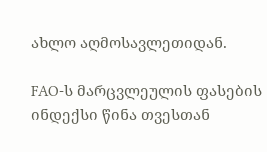ახლო აღმოსავლეთიდან.

FAO-ს მარცვლეულის ფასების ინდექსი წინა თვესთან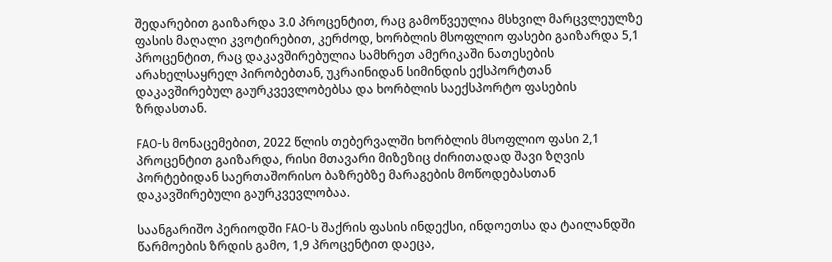შედარებით გაიზარდა 3.0 პროცენტით, რაც გამოწვეულია მსხვილ მარცვლეულზე ფასის მაღალი კვოტირებით, კერძოდ, ხორბლის მსოფლიო ფასები გაიზარდა 5,1 პროცენტით, რაც დაკავშირებულია სამხრეთ ამერიკაში ნათესების არახელსაყრელ პირობებთან, უკრაინიდან სიმინდის ექსპორტთან დაკავშირებულ გაურკვევლობებსა და ხორბლის საექსპორტო ფასების ზრდასთან.

FAO-ს მონაცემებით, 2022 წლის თებერვალში ხორბლის მსოფლიო ფასი 2,1 პროცენტით გაიზარდა, რისი მთავარი მიზეზიც ძირითადად შავი ზღვის პორტებიდან საერთაშორისო ბაზრებზე მარაგების მოწოდებასთან დაკავშირებული გაურკვევლობაა.

საანგარიშო პერიოდში FAO-ს შაქრის ფასის ინდექსი, ინდოეთსა და ტაილანდში წარმოების ზრდის გამო, 1,9 პროცენტით დაეცა,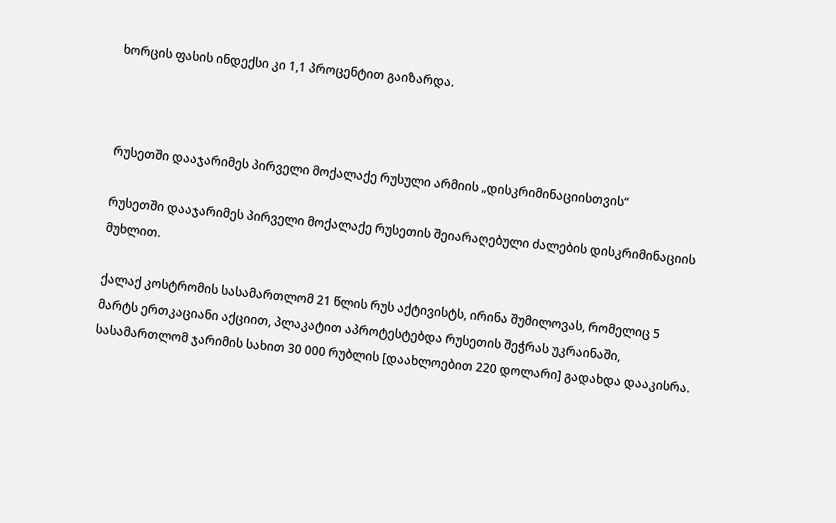ხორცის ფასის ინდექსი კი 1,1 პროცენტით გაიზარდა.



რუსეთში დააჯარიმეს პირველი მოქალაქე რუსული არმიის „დისკრიმინაციისთვის“

რუსეთში დააჯარიმეს პირველი მოქალაქე რუსეთის შეიარაღებული ძალების დისკრიმინაციის მუხლით.

ქალაქ კოსტრომის სასამართლომ 21 წლის რუს აქტივისტს, ირინა შუმილოვას, რომელიც 5 მარტს ერთკაციანი აქციით, პლაკატით აპროტესტებდა რუსეთის შეჭრას უკრაინაში, სასამართლომ ჯარიმის სახით 30 000 რუბლის [დაახლოებით 220 დოლარი] გადახდა დააკისრა.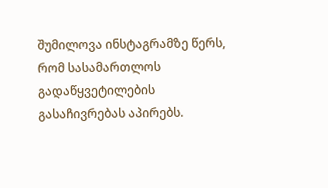შუმილოვა ინსტაგრამზე წერს, რომ სასამართლოს გადაწყვეტილების გასაჩივრებას აპირებს.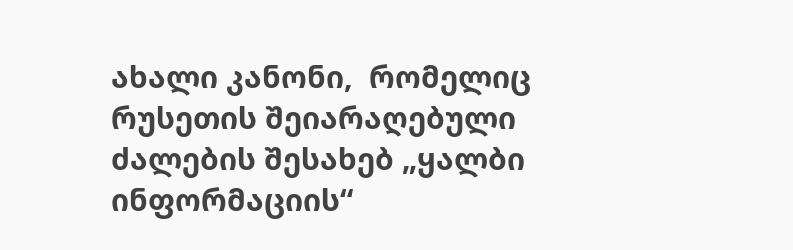ახალი კანონი,  რომელიც რუსეთის შეიარაღებული ძალების შესახებ „ყალბი ინფორმაციის“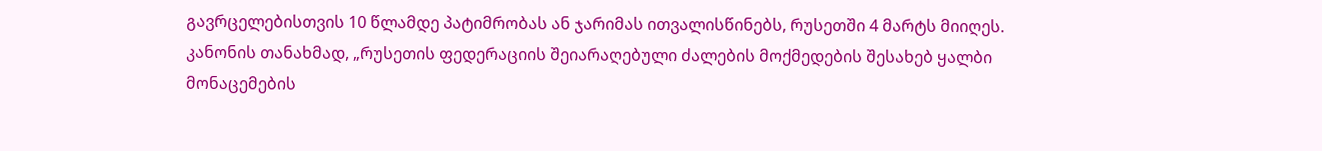გავრცელებისთვის 10 წლამდე პატიმრობას ან ჯარიმას ითვალისწინებს, რუსეთში 4 მარტს მიიღეს. კანონის თანახმად, „რუსეთის ფედერაციის შეიარაღებული ძალების მოქმედების შესახებ ყალბი მონაცემების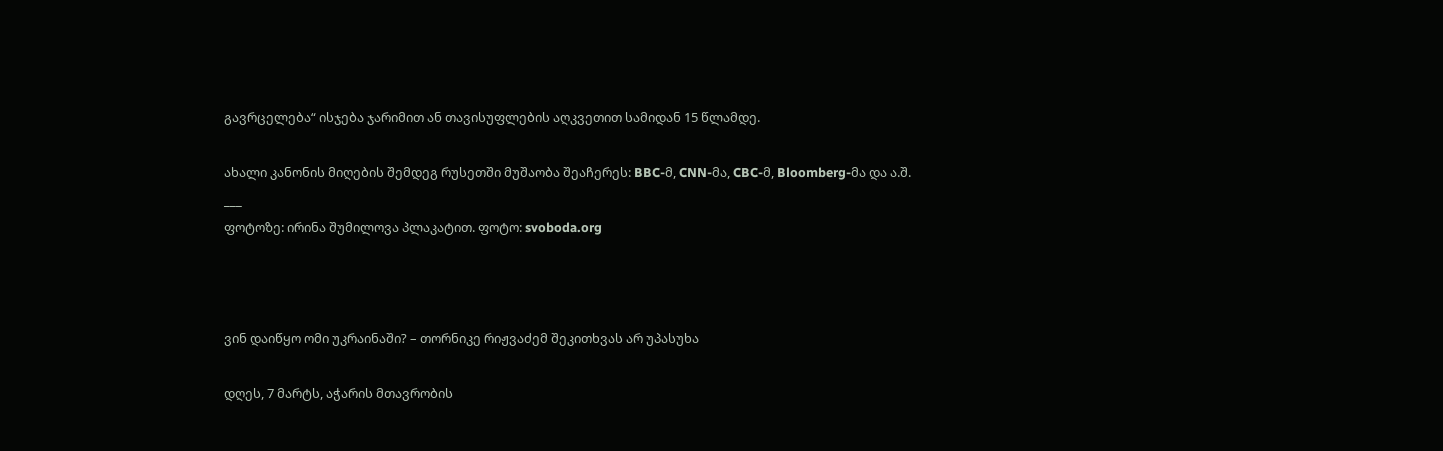გავრცელება“ ისჯება ჯარიმით ან თავისუფლების აღკვეთით სამიდან 15 წლამდე.

ახალი კანონის მიღების შემდეგ რუსეთში მუშაობა შეაჩერეს: BBC-მ, CNN-მა, CBC-მ, Bloomberg-მა და ა.შ.
___
ფოტოზე: ირინა შუმილოვა პლაკატით. ფოტო: svoboda.org



ვინ დაიწყო ომი უკრაინაში? – თორნიკე რიჟვაძემ შეკითხვას არ უპასუხა

დღეს, 7 მარტს, აჭარის მთავრობის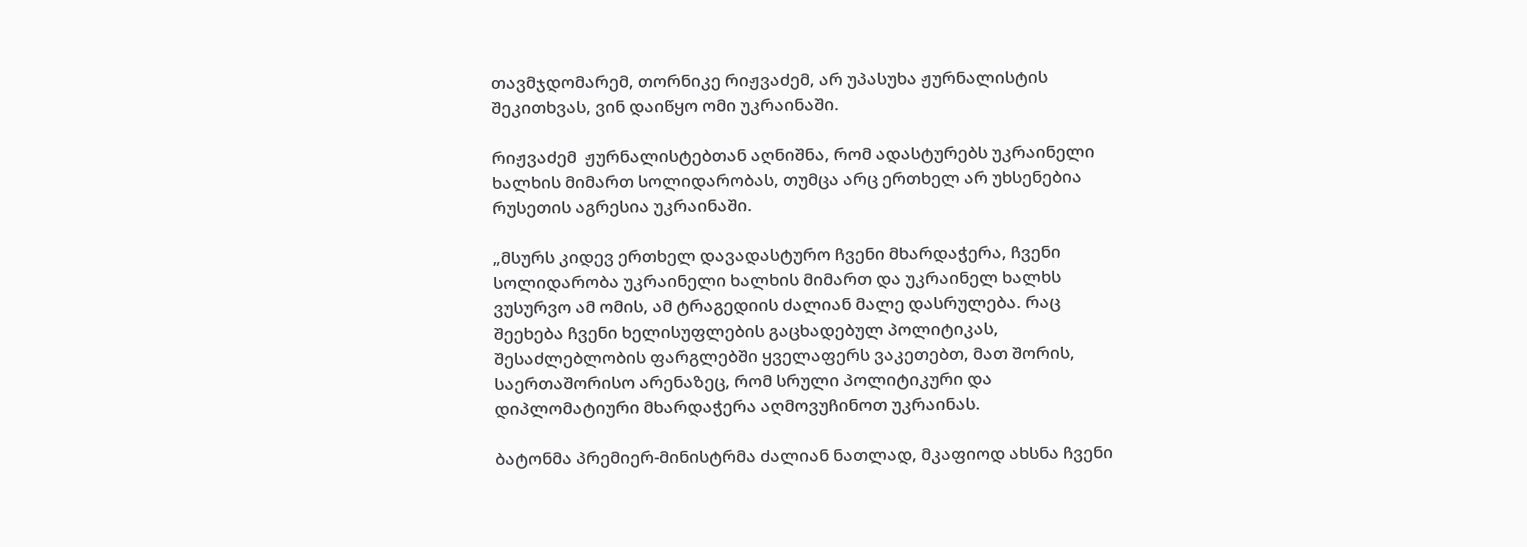თავმჯდომარემ, თორნიკე რიჟვაძემ, არ უპასუხა ჟურნალისტის შეკითხვას, ვინ დაიწყო ომი უკრაინაში.

რიჟვაძემ  ჟურნალისტებთან აღნიშნა, რომ ადასტურებს უკრაინელი ხალხის მიმართ სოლიდარობას, თუმცა არც ერთხელ არ უხსენებია რუსეთის აგრესია უკრაინაში.

„მსურს კიდევ ერთხელ დავადასტურო ჩვენი მხარდაჭერა, ჩვენი სოლიდარობა უკრაინელი ხალხის მიმართ და უკრაინელ ხალხს ვუსურვო ამ ომის, ამ ტრაგედიის ძალიან მალე დასრულება. რაც შეეხება ჩვენი ხელისუფლების გაცხადებულ პოლიტიკას, შესაძლებლობის ფარგლებში ყველაფერს ვაკეთებთ, მათ შორის, საერთაშორისო არენაზეც, რომ სრული პოლიტიკური და დიპლომატიური მხარდაჭერა აღმოვუჩინოთ უკრაინას.

ბატონმა პრემიერ-მინისტრმა ძალიან ნათლად, მკაფიოდ ახსნა ჩვენი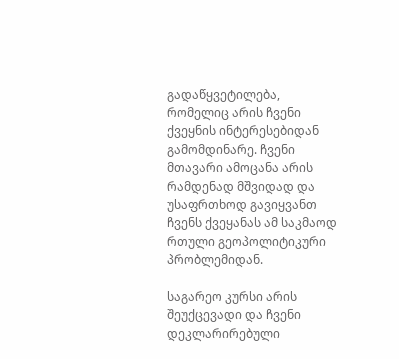გადაწყვეტილება, რომელიც არის ჩვენი ქვეყნის ინტერესებიდან გამომდინარე. ჩვენი მთავარი ამოცანა არის რამდენად მშვიდად და უსაფრთხოდ გავიყვანთ ჩვენს ქვეყანას ამ საკმაოდ რთული გეოპოლიტიკური პრობლემიდან.

საგარეო კურსი არის შეუქცევადი და ჩვენი დეკლარირებული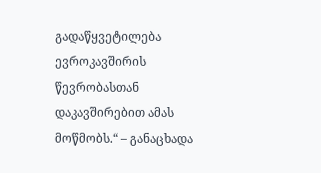გადაწყვეტილება ევროკავშირის წევრობასთან დაკავშირებით ამას მოწმობს.“ – განაცხადა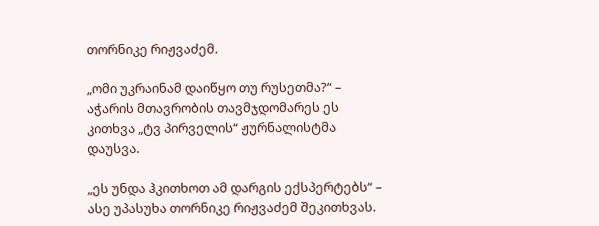თორნიკე რიჟვაძემ.

„ომი უკრაინამ დაიწყო თუ რუსეთმა?“ – აჭარის მთავრობის თავმჯდომარეს ეს კითხვა „ტვ პირველის“ ჟურნალისტმა დაუსვა.

„ეს უნდა ჰკითხოთ ამ დარგის ექსპერტებს“ – ასე უპასუხა თორნიკე რიჟვაძემ შეკითხვას.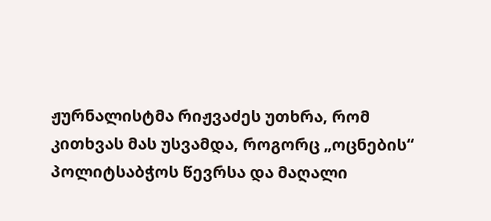ჟურნალისტმა რიჟვაძეს უთხრა, რომ კითხვას მას უსვამდა, როგორც „ოცნების“ პოლიტსაბჭოს წევრსა და მაღალი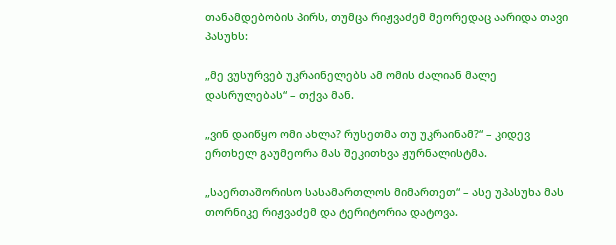თანამდებობის პირს, თუმცა რიჟვაძემ მეორედაც აარიდა თავი პასუხს:

„მე ვუსურვებ უკრაინელებს ამ ომის ძალიან მალე დასრულებას“ – თქვა მან.

„ვინ დაიწყო ომი ახლა? რუსეთმა თუ უკრაინამ?“ – კიდევ ერთხელ გაუმეორა მას შეკითხვა ჟურნალისტმა.

„საერთაშორისო სასამართლოს მიმართეთ“ – ასე უპასუხა მას თორნიკე რიჟვაძემ და ტერიტორია დატოვა.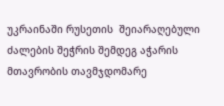უკრაინაში რუსეთის  შეიარაღებული ძალების შეჭრის შემდეგ აჭარის მთავრობის თავმჯდომარე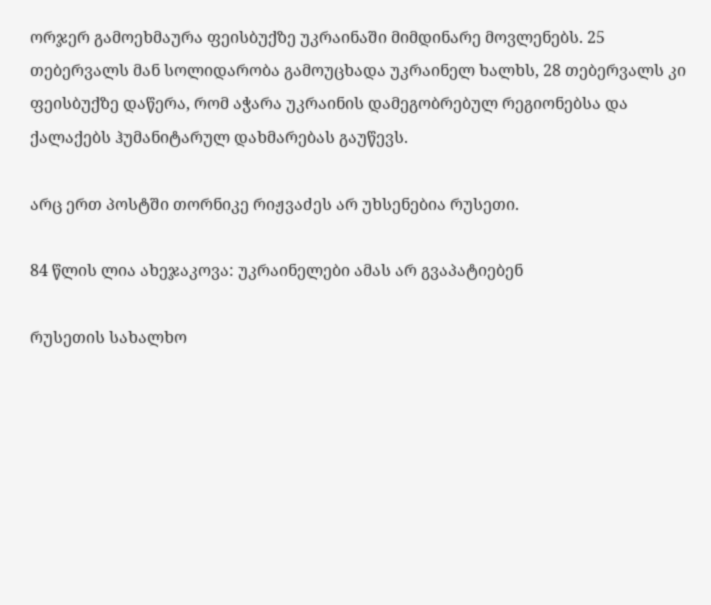ორჯერ გამოეხმაურა ფეისბუქზე უკრაინაში მიმდინარე მოვლენებს. 25 თებერვალს მან სოლიდარობა გამოუცხადა უკრაინელ ხალხს, 28 თებერვალს კი ფეისბუქზე დაწერა, რომ აჭარა უკრაინის დამეგობრებულ რეგიონებსა და ქალაქებს ჰუმანიტარულ დახმარებას გაუწევს.

არც ერთ პოსტში თორნიკე რიჟვაძეს არ უხსენებია რუსეთი.

84 წლის ლია ახეჯაკოვა: უკრაინელები ამას არ გვაპატიებენ

რუსეთის სახალხო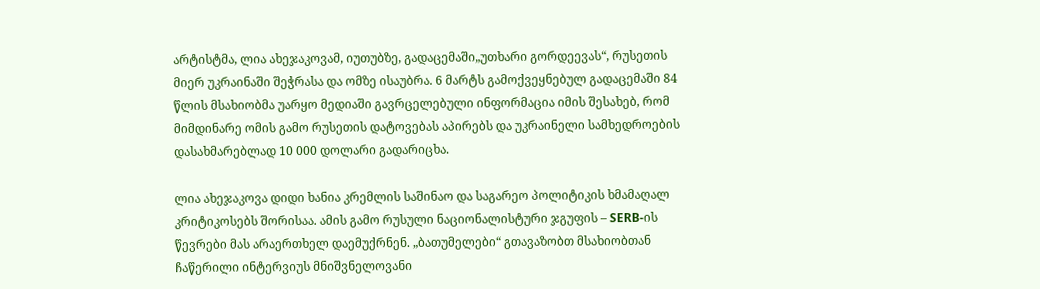არტისტმა, ლია ახეჯაკოვამ, იუთუბზე, გადაცემაში„უთხარი გორდეევას“, რუსეთის მიერ უკრაინაში შეჭრასა და ომზე ისაუბრა. 6 მარტს გამოქვეყნებულ გადაცემაში 84 წლის მსახიობმა უარყო მედიაში გავრცელებული ინფორმაცია იმის შესახებ, რომ მიმდინარე ომის გამო რუსეთის დატოვებას აპირებს და უკრაინელი სამხედროების დასახმარებლად 10 000 დოლარი გადარიცხა.

ლია ახეჯაკოვა დიდი ხანია კრემლის საშინაო და საგარეო პოლიტიკის ხმამაღალ კრიტიკოსებს შორისაა. ამის გამო რუსული ნაციონალისტური ჯგუფის – SERB-ის წევრები მას არაერთხელ დაემუქრნენ. „ბათუმელები“ გთავაზობთ მსახიობთან ჩაწერილი ინტერვიუს მნიშვნელოვანი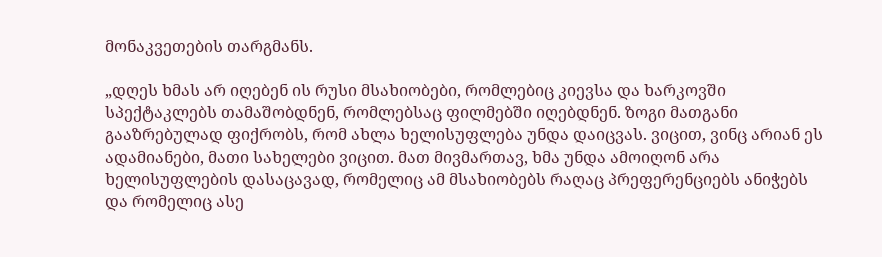მონაკვეთების თარგმანს.

„დღეს ხმას არ იღებენ ის რუსი მსახიობები, რომლებიც კიევსა და ხარკოვში სპექტაკლებს თამაშობდნენ, რომლებსაც ფილმებში იღებდნენ. ზოგი მათგანი გააზრებულად ფიქრობს, რომ ახლა ხელისუფლება უნდა დაიცვას. ვიცით, ვინც არიან ეს ადამიანები, მათი სახელები ვიცით. მათ მივმართავ, ხმა უნდა ამოიღონ არა ხელისუფლების დასაცავად, რომელიც ამ მსახიობებს რაღაც პრეფერენციებს ანიჭებს და რომელიც ასე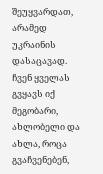შეუყვარდათ, არამედ უკრაინის დასაცავად. ჩვენ ყველას გვყავს იქ მეგობარი, ახლობელი და ახლა, როცა გვაჩვენებენ,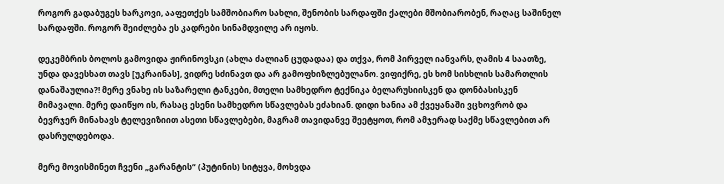როგორ გადაბუგეს ხარკოვი, ააფეთქეს სამშობიარო სახლი, შენობის სარდაფში ქალები მშობიარობენ, რაღაც საშინელ სარდაფში. როგორ შეიძლება ეს კადრები სინამდვილე არ იყოს.

დეკემბრის ბოლოს გამოვიდა ჟირინოვსკი (ახლა ძალიან ცუდადაა) და თქვა, რომ პირველ იანვარს, ღამის 4 საათზე, უნდა დავესხათ თავს [უკრაინას], ვიდრე სძინავთ და არ გამოფხიზლებულანო. ვიფიქრე, ეს ხომ სისხლის სამართლის დანაშაულია?! მერე ვნახე ის საზარელი ტანკები, მთელი სამხედრო ტექნიკა ბელარუსიისკენ და დონბასისკენ მიმავალი. მერე დაიწყო ის, რასაც ესენი სამხედრო სწავლებას ეძახიან. დიდი ხანია ამ ქვეყანაში ვცხოვრობ და ბევრჯერ მინახავს ტელევიზიით ასეთი სწავლებები, მაგრამ თავიდანვე შეეტყოთ, რომ ამჯერად საქმე სწავლებით არ დასრულდებოდა.

მერე მოვისმინეთ ჩვენი „გარანტის“ (პუტინის) სიტყვა, მოხვდა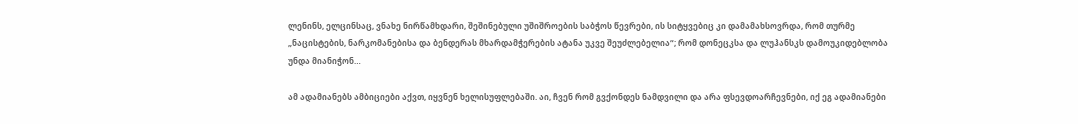ლენინს, ელცინსაც, ვნახე ნირწამხდარი, შეშინებული უშიშროების საბჭოს წევრები, ის სიტყვებიც კი დამამახსოვრდა, რომ თურმე „ნაცისტების, ნარკომანებისა და ბენდერას მხარდამჭერების ატანა უკვე შეუძლებელია“; რომ დონეცკსა და ლუჰანსკს დამოუკიდებლობა უნდა მიანიჭონ…

ამ ადამიანებს ამბიციები აქვთ, იყვნენ ხელისუფლებაში. აი, ჩვენ რომ გვქონდეს ნამდვილი და არა ფსევდოარჩევნები, იქ ეგ ადამიანები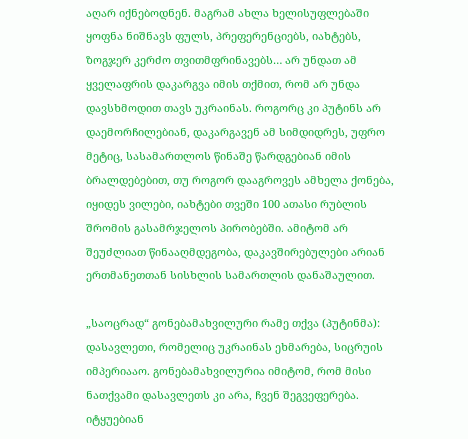აღარ იქნებოდნენ. მაგრამ ახლა ხელისუფლებაში ყოფნა ნიშნავს ფულს, პრეფერენციებს, იახტებს, ზოგჯერ კერძო თვითმფრინავებს… არ უნდათ ამ ყველაფრის დაკარგვა იმის თქმით, რომ არ უნდა დავსხმოდით თავს უკრაინას. როგორც კი პუტინს არ დაემორჩილებიან, დაკარგავენ ამ სიმდიდრეს, უფრო მეტიც, სასამართლოს წინაშე წარდგებიან იმის ბრალდებებით, თუ როგორ დააგროვეს ამხელა ქონება, იყიდეს ვილები, იახტები თვეში 100 ათასი რუბლის შრომის გასამრჯელოს პირობებში. ამიტომ არ შეუძლიათ წინააღმდეგობა, დაკავშირებულები არიან ერთმანეთთან სისხლის სამართლის დანაშაულით.

„საოცრად“ გონებამახვილური რამე თქვა (პუტინმა): დასავლეთი, რომელიც უკრაინას ეხმარება, სიცრუის იმპერიააო. გონებამახვილურია იმიტომ, რომ მისი ნათქვამი დასავლეთს კი არა, ჩვენ შეგვეფერება. იტყუებიან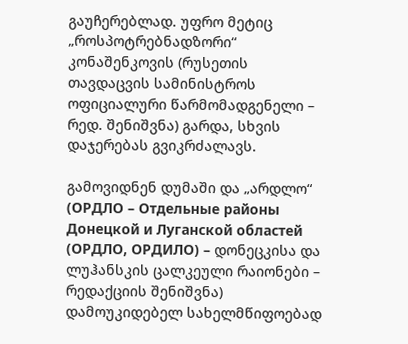გაუჩერებლად. უფრო მეტიც „როსპოტრებნადზორი“ კონაშენკოვის (რუსეთის თავდაცვის სამინისტროს ოფიციალური წარმომადგენელი – რედ. შენიშვნა) გარდა, სხვის დაჯერებას გვიკრძალავს.

გამოვიდნენ დუმაში და „არდლო“ (ОРДЛО – Отдельные районы Донецкой и Луганской областей (ОРДЛО, ОРДИЛО) – დონეცკისა და ლუჰანსკის ცალკეული რაიონები – რედაქციის შენიშვნა) დამოუკიდებელ სახელმწიფოებად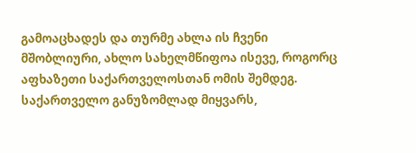გამოაცხადეს და თურმე ახლა ის ჩვენი მშობლიური, ახლო სახელმწიფოა ისევე, როგორც აფხაზეთი საქართველოსთან ომის შემდეგ. საქართველო განუზომლად მიყვარს,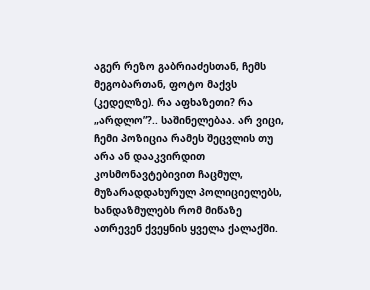აგერ რეზო გაბრიაძესთან, ჩემს მეგობართან, ფოტო მაქვს (კედელზე). რა აფხაზეთი? რა „არდლო”?.. საშინელებაა. არ ვიცი, ჩემი პოზიცია რამეს შეცვლის თუ არა ან დააკვირდით კოსმონავტებივით ჩაცმულ, მუზარადდახურულ პოლიციელებს, ხანდაზმულებს რომ მიწაზე ათრევენ ქვეყნის ყველა ქალაქში.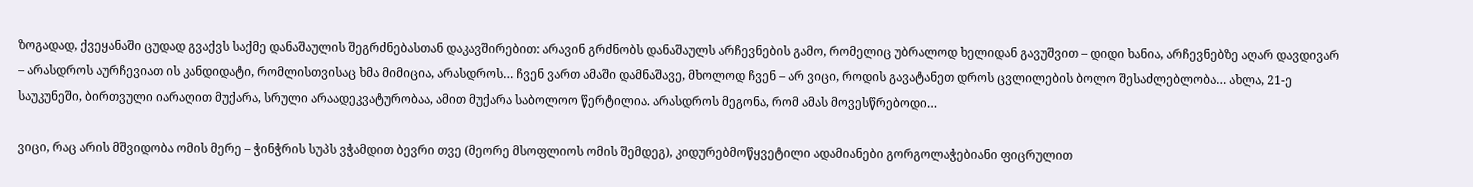ზოგადად, ქვეყანაში ცუდად გვაქვს საქმე დანაშაულის შეგრძნებასთან დაკავშირებით: არავინ გრძნობს დანაშაულს არჩევნების გამო, რომელიც უბრალოდ ხელიდან გავუშვით – დიდი ხანია, არჩევნებზე აღარ დავდივარ – არასდროს აურჩევიათ ის კანდიდატი, რომლისთვისაც ხმა მიმიცია, არასდროს… ჩვენ ვართ ამაში დამნაშავე, მხოლოდ ჩვენ – არ ვიცი, როდის გავატანეთ დროს ცვლილების ბოლო შესაძლებლობა… ახლა, 21-ე საუკუნეში, ბირთვული იარაღით მუქარა, სრული არაადეკვატურობაა, ამით მუქარა საბოლოო წერტილია. არასდროს მეგონა, რომ ამას მოვესწრებოდი…

ვიცი, რაც არის მშვიდობა ომის მერე – ჭინჭრის სუპს ვჭამდით ბევრი თვე (მეორე მსოფლიოს ომის შემდეგ), კიდურებმოწყვეტილი ადამიანები გორგოლაჭებიანი ფიცრულით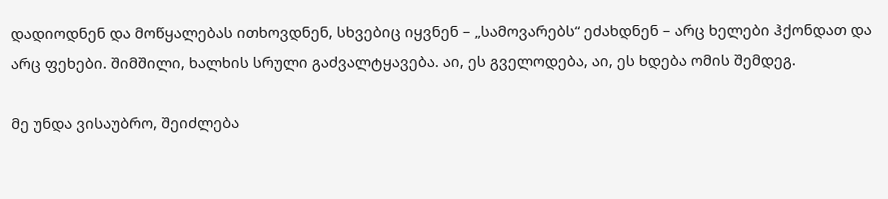დადიოდნენ და მოწყალებას ითხოვდნენ, სხვებიც იყვნენ – „სამოვარებს“ ეძახდნენ – არც ხელები ჰქონდათ და არც ფეხები. შიმშილი, ხალხის სრული გაძვალტყავება. აი, ეს გველოდება, აი, ეს ხდება ომის შემდეგ.

მე უნდა ვისაუბრო, შეიძლება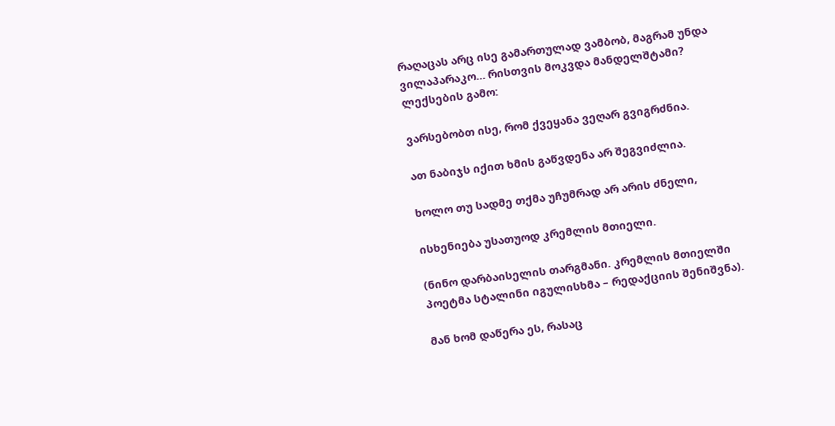რაღაცას არც ისე გამართულად ვამბობ, მაგრამ უნდა ვილაპარაკო… რისთვის მოკვდა მანდელშტამი? ლექსების გამო:

ვარსებობთ ისე, რომ ქვეყანა ვეღარ გვიგრძნია.

ათ ნაბიჯს იქით ხმის გაწვდენა არ შეგვიძლია.

ხოლო თუ სადმე თქმა უჩუმრად არ არის ძნელი,

ისხენიება უსათუოდ კრემლის მთიელი.

(ნინო დარბაისელის თარგმანი. კრემლის მთიელში პოეტმა სტალინი იგულისხმა – რედაქციის შენიშვნა).

მან ხომ დაწერა ეს, რასაც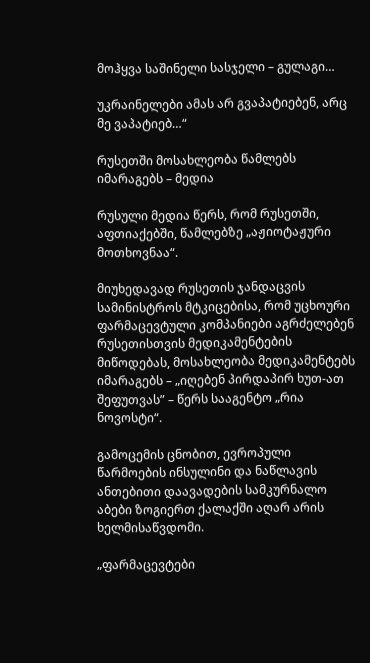მოჰყვა საშინელი სასჯელი – გულაგი…

უკრაინელები ამას არ გვაპატიებენ, არც მე ვაპატიებ…“

რუსეთში მოსახლეობა წამლებს იმარაგებს – მედია

რუსული მედია წერს, რომ რუსეთში, აფთიაქებში, წამლებზე „აჟიოტაჟური მოთხოვნაა“.

მიუხედავად რუსეთის ჯანდაცვის სამინისტროს მტკიცებისა, რომ უცხოური ფარმაცევტული კომპანიები აგრძელებენ რუსეთისთვის მედიკამენტების მიწოდებას, მოსახლეობა მედიკამენტებს იმარაგებს – „იღებენ პირდაპირ ხუთ-ათ შეფუთვას” – წერს სააგენტო „რია ნოვოსტი“.

გამოცემის ცნობით, ევროპული წარმოების ინსულინი და ნაწლავის ანთებითი დაავადების სამკურნალო აბები ზოგიერთ ქალაქში აღარ არის ხელმისაწვდომი.

„ფარმაცევტები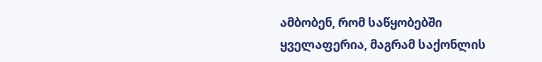ამბობენ, რომ საწყობებში ყველაფერია, მაგრამ საქონლის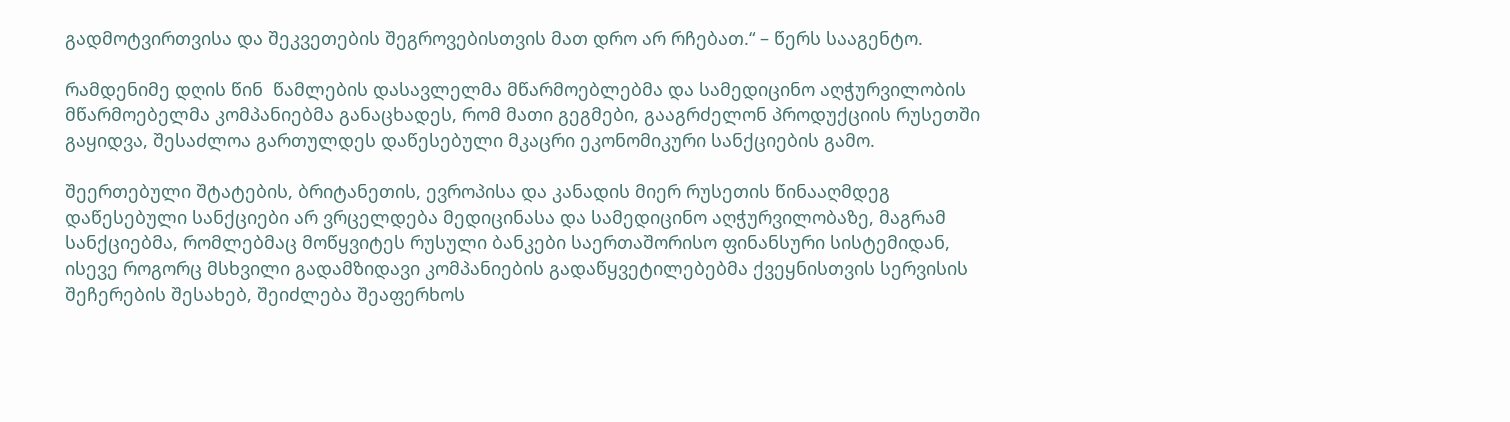გადმოტვირთვისა და შეკვეთების შეგროვებისთვის მათ დრო არ რჩებათ.“ – წერს სააგენტო.

რამდენიმე დღის წინ  წამლების დასავლელმა მწარმოებლებმა და სამედიცინო აღჭურვილობის მწარმოებელმა კომპანიებმა განაცხადეს, რომ მათი გეგმები, გააგრძელონ პროდუქციის რუსეთში გაყიდვა, შესაძლოა გართულდეს დაწესებული მკაცრი ეკონომიკური სანქციების გამო.

შეერთებული შტატების, ბრიტანეთის, ევროპისა და კანადის მიერ რუსეთის წინააღმდეგ დაწესებული სანქციები არ ვრცელდება მედიცინასა და სამედიცინო აღჭურვილობაზე, მაგრამ სანქციებმა, რომლებმაც მოწყვიტეს რუსული ბანკები საერთაშორისო ფინანსური სისტემიდან, ისევე როგორც მსხვილი გადამზიდავი კომპანიების გადაწყვეტილებებმა ქვეყნისთვის სერვისის შეჩერების შესახებ, შეიძლება შეაფერხოს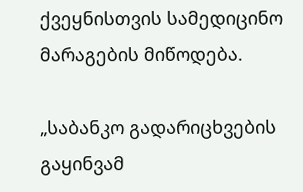ქვეყნისთვის სამედიცინო მარაგების მიწოდება.

„საბანკო გადარიცხვების გაყინვამ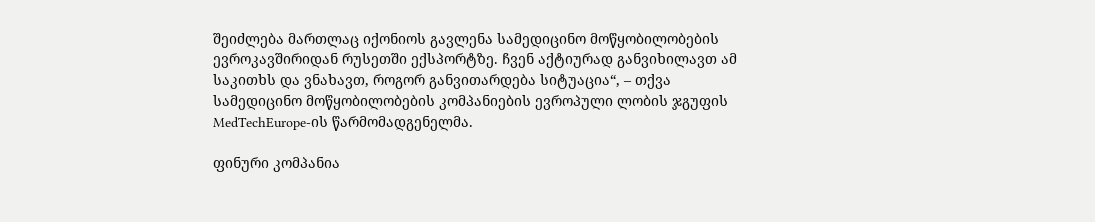შეიძლება მართლაც იქონიოს გავლენა სამედიცინო მოწყობილობების ევროკავშირიდან რუსეთში ექსპორტზე. ჩვენ აქტიურად განვიხილავთ ამ საკითხს და ვნახავთ, როგორ განვითარდება სიტუაცია“, – თქვა სამედიცინო მოწყობილობების კომპანიების ევროპული ლობის ჯგუფის MedTechEurope-ის წარმომადგენელმა.

ფინური კომპანია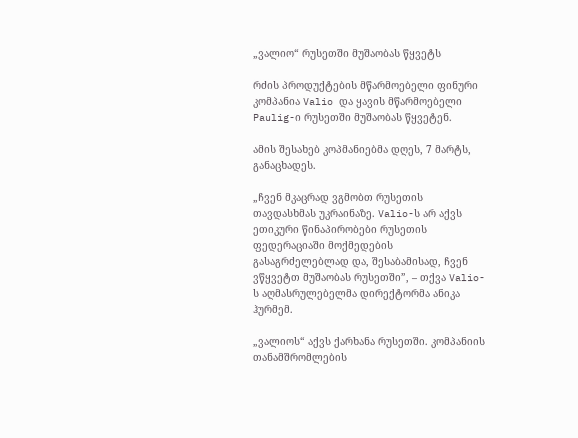„ვალიო“ რუსეთში მუშაობას წყვეტს

რძის პროდუქტების მწარმოებელი ფინური კომპანია Valio და ყავის მწარმოებელი Paulig-ი რუსეთში მუშაობას წყვეტენ.

ამის შესახებ კოპმანიებმა დღეს, 7 მარტს, განაცხადეს.

„ჩვენ მკაცრად ვგმობთ რუსეთის თავდასხმას უკრაინაზე. Valio-ს არ აქვს ეთიკური წინაპირობები რუსეთის ფედერაციაში მოქმედების გასაგრძელებლად და, შესაბამისად, ჩვენ ვწყვეტთ მუშაობას რუსეთში”, – თქვა Valio-ს აღმასრულებელმა დირექტორმა ანიკა ჰურმემ.

„ვალიოს“ აქვს ქარხანა რუსეთში. კომპანიის თანამშრომლების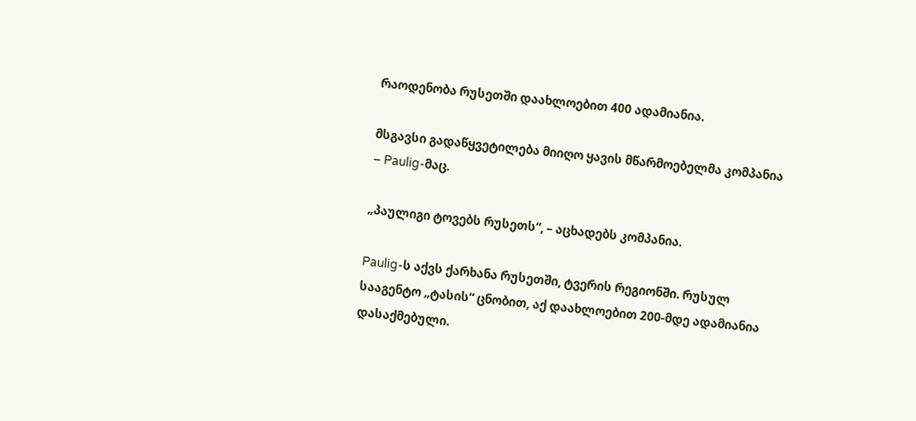რაოდენობა რუსეთში დაახლოებით 400 ადამიანია.

მსგავსი გადაწყვეტილება მიიღო ყავის მწარმოებელმა კომპანია – Paulig-მაც.

„პაულიგი ტოვებს რუსეთს“, – აცხადებს კომპანია.

Paulig-ს აქვს ქარხანა რუსეთში, ტვერის რეგიონში. რუსულ სააგენტო „ტასის“ ცნობით, აქ დაახლოებით 200-მდე ადამიანია დასაქმებული.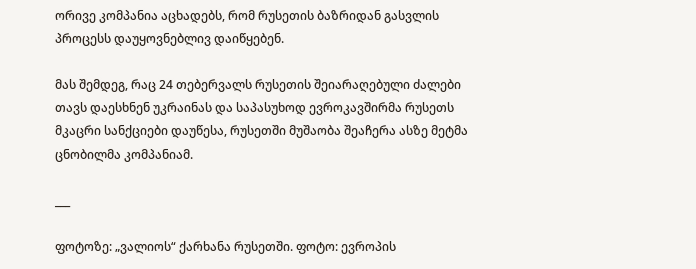ორივე კომპანია აცხადებს, რომ რუსეთის ბაზრიდან გასვლის პროცესს დაუყოვნებლივ დაიწყებენ.

მას შემდეგ, რაც 24 თებერვალს რუსეთის შეიარაღებული ძალები თავს დაესხნენ უკრაინას და საპასუხოდ ევროკავშირმა რუსეთს მკაცრი სანქციები დაუწესა, რუსეთში მუშაობა შეაჩერა ასზე მეტმა ცნობილმა კომპანიამ.

___

ფოტოზე: „ვალიოს“ ქარხანა რუსეთში. ფოტო: ევროპის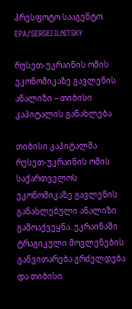პრესფოტო სააგენტო. EPA/SERGEI ILNITSKY

რუსეთ-უკრაინის ომის ეკონომიკაზე გავლენის ანალიზი – თიბისი კაპიტალის განახლება

თიბისი კაპიტალმა რუსეთ-უკრაინის ომის საქართველოს ეკონომიკაზე გავლენის განახლებული ანალიზი გამოაქვეყნა. უკრაინაში ტრაგიკული მოვლენების განვითარება გრძელდება და თიბისი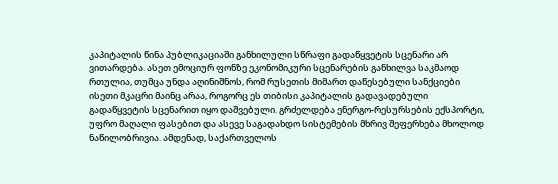კაპიტალის წინა პუბლიკაციაში განხილული სწრაფი გადაწყვეტის სცენარი არ ვითარდება. ასეთ ემოციურ ფონზე ეკონომიკური სცენარების განხილვა საკმაოდ რთულია, თუმცა უნდა აღინიშნოს, რომ რუსეთის მიმართ დაწესებული სანქციები ისეთი მკაცრი მაინც არაა, როგორც ეს თიბისი კაპიტალის გადავადებული გადაწყვეტის სცენარით იყო დაშვებული. გრძელდება ენერგო-რესურსების ექსპორტი, უფრო მაღალი ფასებით და ასევე საგადახდო სისტემების მხრივ შეფერხება მხოლოდ ნაწილობრივია. ამდენად, საქართველოს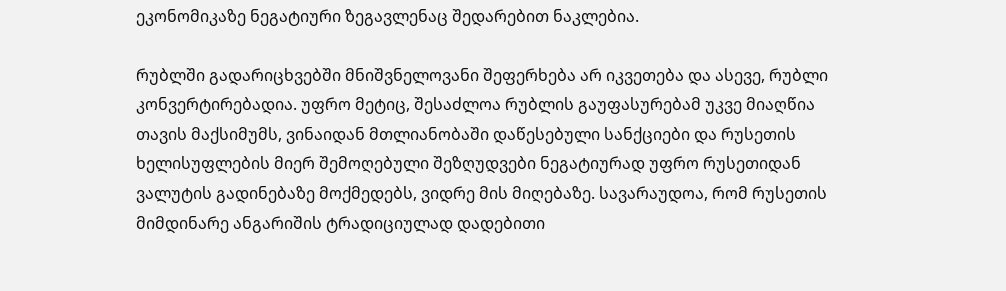ეკონომიკაზე ნეგატიური ზეგავლენაც შედარებით ნაკლებია.

რუბლში გადარიცხვებში მნიშვნელოვანი შეფერხება არ იკვეთება და ასევე, რუბლი კონვერტირებადია. უფრო მეტიც, შესაძლოა რუბლის გაუფასურებამ უკვე მიაღწია თავის მაქსიმუმს, ვინაიდან მთლიანობაში დაწესებული სანქციები და რუსეთის ხელისუფლების მიერ შემოღებული შეზღუდვები ნეგატიურად უფრო რუსეთიდან ვალუტის გადინებაზე მოქმედებს, ვიდრე მის მიღებაზე. სავარაუდოა, რომ რუსეთის მიმდინარე ანგარიშის ტრადიციულად დადებითი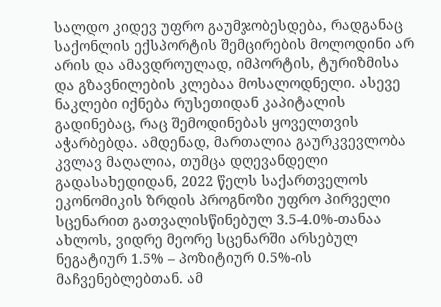სალდო კიდევ უფრო გაუმჯობესდება, რადგანაც საქონლის ექსპორტის შემცირების მოლოდინი არ არის და ამავდროულად, იმპორტის, ტურიზმისა და გზავნილების კლებაა მოსალოდნელი. ასევე ნაკლები იქნება რუსეთიდან კაპიტალის გადინებაც, რაც შემოდინებას ყოველთვის აჭარბებდა. ამდენად, მართალია გაურკვევლობა კვლავ მაღალია, თუმცა დღევანდელი გადასახედიდან, 2022 წელს საქართველოს ეკონომიკის ზრდის პროგნოზი უფრო პირველი სცენარით გათვალისწინებულ 3.5-4.0%-თანაა ახლოს, ვიდრე მეორე სცენარში არსებულ ნეგატიურ 1.5% – პოზიტიურ 0.5%-ის მაჩვენებლებთან. ამ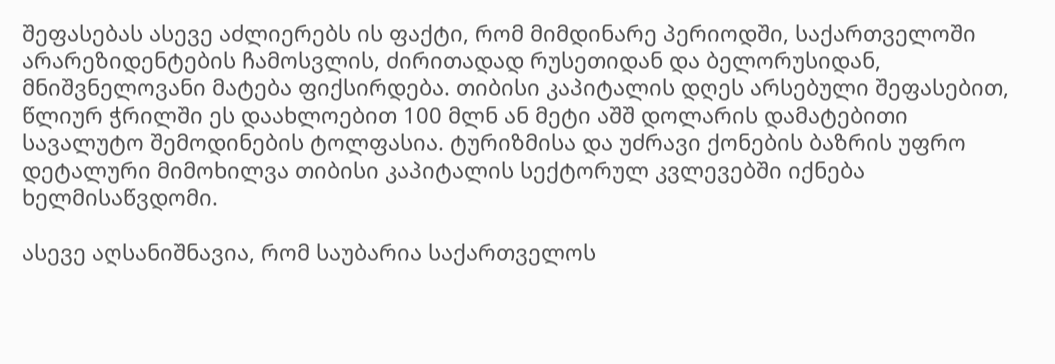შეფასებას ასევე აძლიერებს ის ფაქტი, რომ მიმდინარე პერიოდში, საქართველოში არარეზიდენტების ჩამოსვლის, ძირითადად რუსეთიდან და ბელორუსიდან, მნიშვნელოვანი მატება ფიქსირდება. თიბისი კაპიტალის დღეს არსებული შეფასებით, წლიურ ჭრილში ეს დაახლოებით 100 მლნ ან მეტი აშშ დოლარის დამატებითი სავალუტო შემოდინების ტოლფასია. ტურიზმისა და უძრავი ქონების ბაზრის უფრო დეტალური მიმოხილვა თიბისი კაპიტალის სექტორულ კვლევებში იქნება ხელმისაწვდომი.

ასევე აღსანიშნავია, რომ საუბარია საქართველოს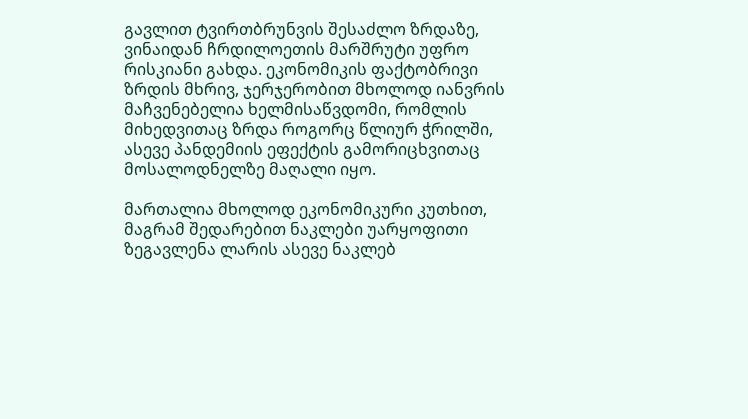გავლით ტვირთბრუნვის შესაძლო ზრდაზე, ვინაიდან ჩრდილოეთის მარშრუტი უფრო რისკიანი გახდა. ეკონომიკის ფაქტობრივი ზრდის მხრივ, ჯერჯერობით მხოლოდ იანვრის მაჩვენებელია ხელმისაწვდომი, რომლის მიხედვითაც ზრდა როგორც წლიურ ჭრილში, ასევე პანდემიის ეფექტის გამორიცხვითაც მოსალოდნელზე მაღალი იყო.

მართალია მხოლოდ ეკონომიკური კუთხით, მაგრამ შედარებით ნაკლები უარყოფითი ზეგავლენა ლარის ასევე ნაკლებ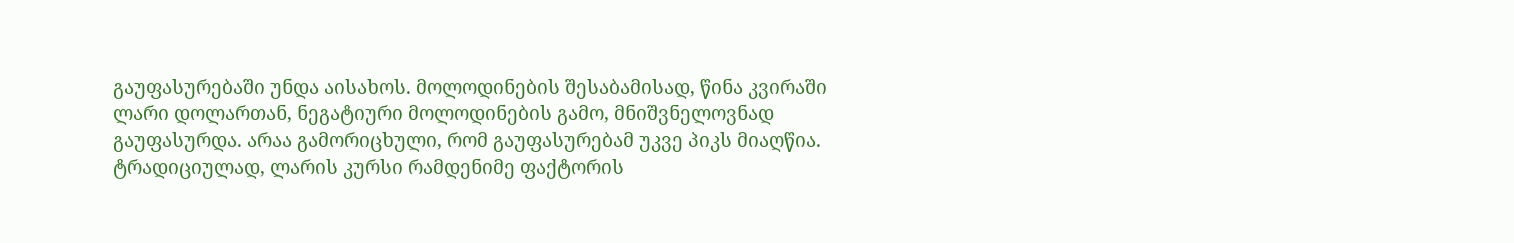გაუფასურებაში უნდა აისახოს. მოლოდინების შესაბამისად, წინა კვირაში ლარი დოლართან, ნეგატიური მოლოდინების გამო, მნიშვნელოვნად გაუფასურდა. არაა გამორიცხული, რომ გაუფასურებამ უკვე პიკს მიაღწია. ტრადიციულად, ლარის კურსი რამდენიმე ფაქტორის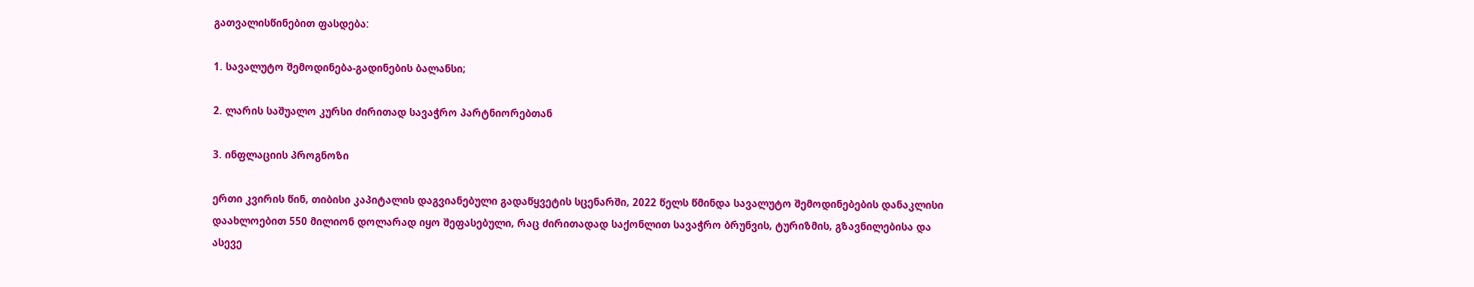გათვალისწინებით ფასდება:

1. სავალუტო შემოდინება-გადინების ბალანსი;

2. ლარის საშუალო კურსი ძირითად სავაჭრო პარტნიორებთან

3. ინფლაციის პროგნოზი

ერთი კვირის წინ, თიბისი კაპიტალის დაგვიანებული გადაწყვეტის სცენარში, 2022 წელს წმინდა სავალუტო შემოდინებების დანაკლისი დაახლოებით 550 მილიონ დოლარად იყო შეფასებული, რაც ძირითადად საქონლით სავაჭრო ბრუნვის, ტურიზმის, გზავნილებისა და ასევე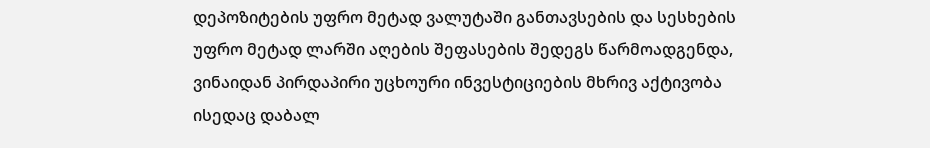დეპოზიტების უფრო მეტად ვალუტაში განთავსების და სესხების უფრო მეტად ლარში აღების შეფასების შედეგს წარმოადგენდა, ვინაიდან პირდაპირი უცხოური ინვესტიციების მხრივ აქტივობა ისედაც დაბალ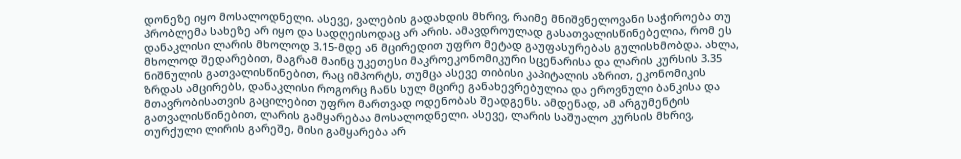დონეზე იყო მოსალოდნელი. ასევე, ვალების გადახდის მხრივ, რაიმე მნიშვნელოვანი საჭიროება თუ პრობლემა სახეზე არ იყო და სადღეისოდაც არ არის. ამავდროულად გასათვალისწინებელია, რომ ეს დანაკლისი ლარის მხოლოდ 3.15-მდე ან მცირედით უფრო მეტად გაუფასურებას გულისხმობდა. ახლა, მხოლოდ შედარებით, მაგრამ მაინც უკეთესი მაკროეკონომიკური სცენარისა და ლარის კურსის 3.35 ნიშნულის გათვალისწინებით, რაც იმპორტს, თუმცა ასევე თიბისი კაპიტალის აზრით, ეკონომიკის ზრდას ამცირებს, დანაკლისი როგორც ჩანს სულ მცირე განახევრებულია და ეროვნული ბანკისა და მთავრობისათვის გაცილებით უფრო მართვად ოდენობას შეადგენს. ამდენად, ამ არგუმენტის გათვალისწინებით, ლარის გამყარებაა მოსალოდნელი. ასევე, ლარის საშუალო კურსის მხრივ, თურქული ლირის გარეშე, მისი გამყარება არ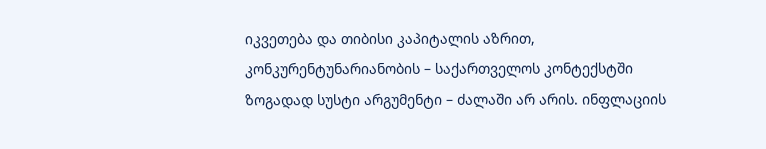იკვეთება და თიბისი კაპიტალის აზრით, კონკურენტუნარიანობის – საქართველოს კონტექსტში ზოგადად სუსტი არგუმენტი – ძალაში არ არის. ინფლაციის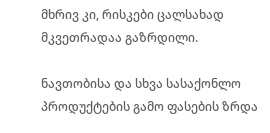მხრივ კი, რისკები ცალსახად მკვეთრადაა გაზრდილი.

ნავთობისა და სხვა სასაქონლო პროდუქტების გამო ფასების ზრდა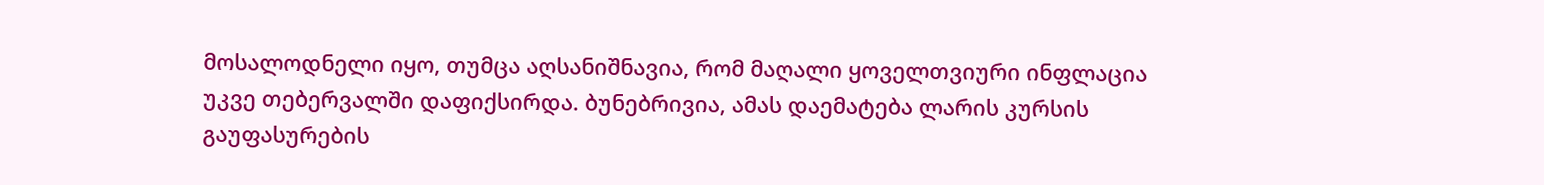მოსალოდნელი იყო, თუმცა აღსანიშნავია, რომ მაღალი ყოველთვიური ინფლაცია უკვე თებერვალში დაფიქსირდა. ბუნებრივია, ამას დაემატება ლარის კურსის გაუფასურების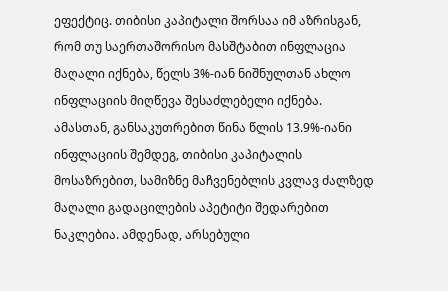ეფექტიც. თიბისი კაპიტალი შორსაა იმ აზრისგან, რომ თუ საერთაშორისო მასშტაბით ინფლაცია მაღალი იქნება, წელს 3%-იან ნიშნულთან ახლო ინფლაციის მიღწევა შესაძლებელი იქნება. ამასთან, განსაკუთრებით წინა წლის 13.9%-იანი ინფლაციის შემდეგ, თიბისი კაპიტალის მოსაზრებით, სამიზნე მაჩვენებლის კვლავ ძალზედ მაღალი გადაცილების აპეტიტი შედარებით ნაკლებია. ამდენად, არსებული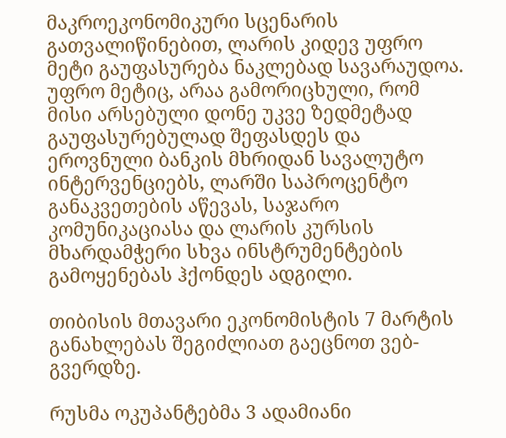მაკროეკონომიკური სცენარის გათვალიწინებით, ლარის კიდევ უფრო მეტი გაუფასურება ნაკლებად სავარაუდოა. უფრო მეტიც, არაა გამორიცხული, რომ მისი არსებული დონე უკვე ზედმეტად გაუფასურებულად შეფასდეს და ეროვნული ბანკის მხრიდან სავალუტო ინტერვენციებს, ლარში საპროცენტო განაკვეთების აწევას, საჯარო კომუნიკაციასა და ლარის კურსის მხარდამჭერი სხვა ინსტრუმენტების გამოყენებას ჰქონდეს ადგილი.

თიბისის მთავარი ეკონომისტის 7 მარტის განახლებას შეგიძლიათ გაეცნოთ ვებ-გვერდზე.

რუსმა ოკუპანტებმა 3 ადამიანი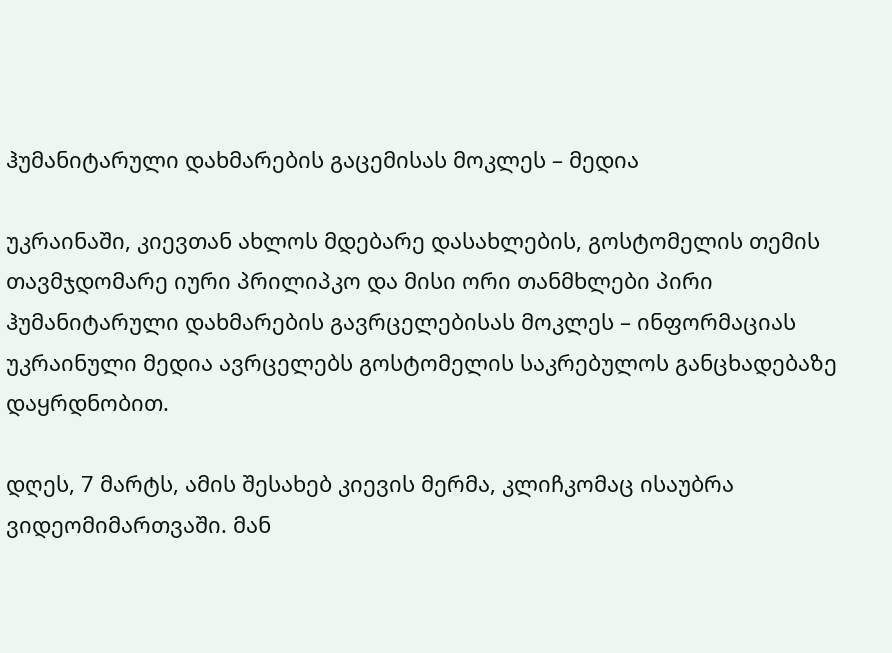ჰუმანიტარული დახმარების გაცემისას მოკლეს – მედია

უკრაინაში, კიევთან ახლოს მდებარე დასახლების, გოსტომელის თემის თავმჯდომარე იური პრილიპკო და მისი ორი თანმხლები პირი ჰუმანიტარული დახმარების გავრცელებისას მოკლეს – ინფორმაციას უკრაინული მედია ავრცელებს გოსტომელის საკრებულოს განცხადებაზე დაყრდნობით.

დღეს, 7 მარტს, ამის შესახებ კიევის მერმა, კლიჩკომაც ისაუბრა ვიდეომიმართვაში. მან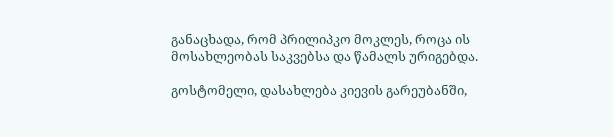განაცხადა, რომ პრილიპკო მოკლეს, როცა ის მოსახლეობას საკვებსა და წამალს ურიგებდა.

გოსტომელი, დასახლება კიევის გარეუბანში,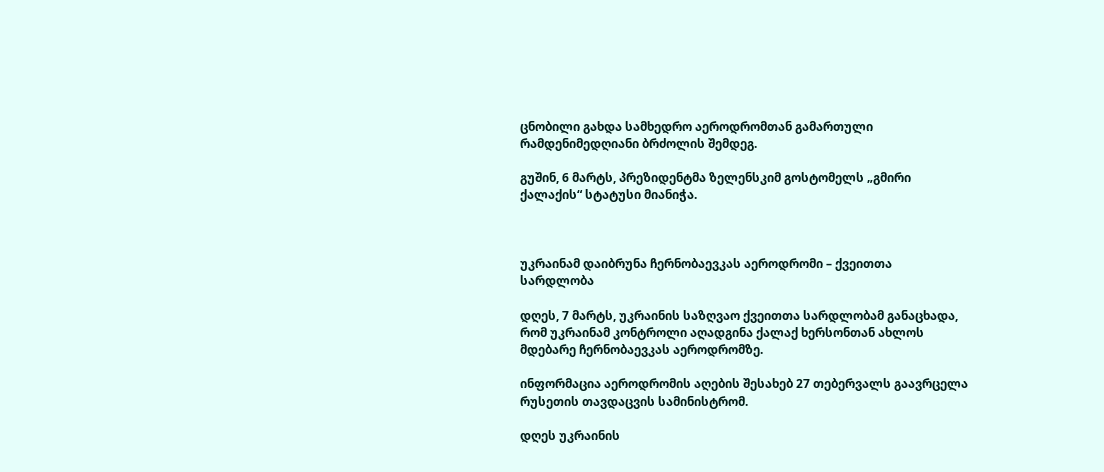ცნობილი გახდა სამხედრო აეროდრომთან გამართული რამდენიმედღიანი ბრძოლის შემდეგ.

გუშინ, 6 მარტს, პრეზიდენტმა ზელენსკიმ გოსტომელს „გმირი ქალაქის“ სტატუსი მიანიჭა.



უკრაინამ დაიბრუნა ჩერნობაევკას აეროდრომი – ქვეითთა სარდლობა

დღეს, 7 მარტს, უკრაინის საზღვაო ქვეითთა სარდლობამ განაცხადა, რომ უკრაინამ კონტროლი აღადგინა ქალაქ ხერსონთან ახლოს მდებარე ჩერნობაევკას აეროდრომზე.

ინფორმაცია აეროდრომის აღების შესახებ 27 თებერვალს გაავრცელა რუსეთის თავდაცვის სამინისტრომ.

დღეს უკრაინის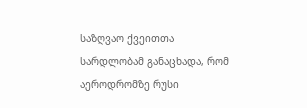საზღვაო ქვეითთა სარდლობამ განაცხადა, რომ აეროდრომზე რუსი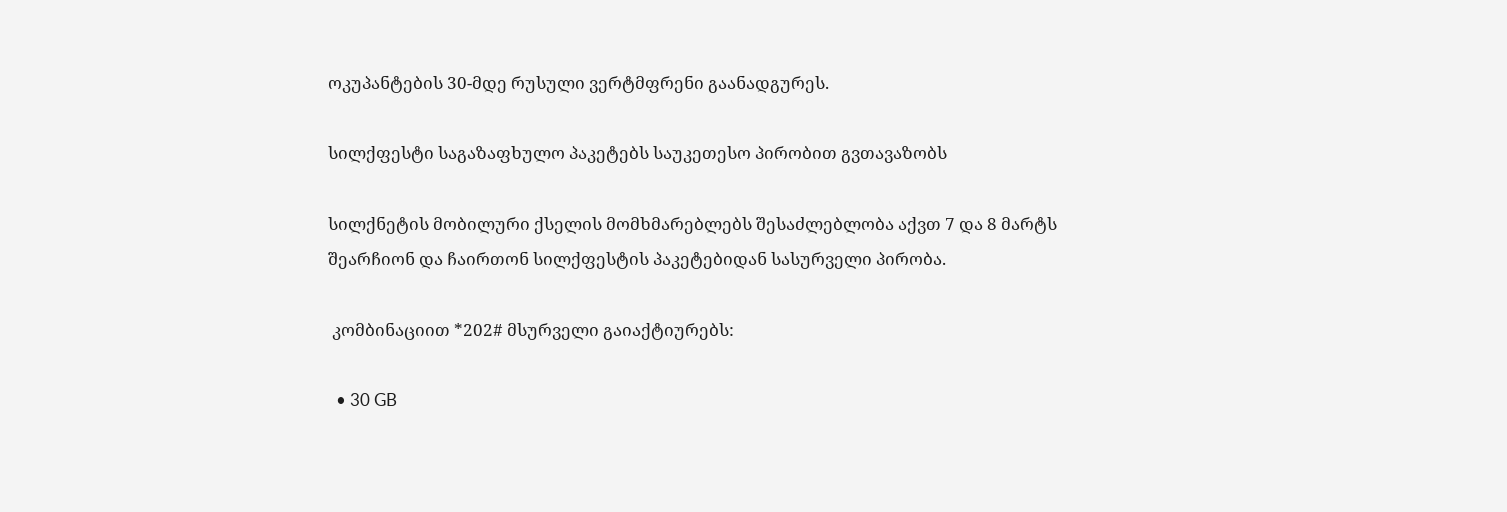ოკუპანტების 30-მდე რუსული ვერტმფრენი გაანადგურეს.

სილქფესტი საგაზაფხულო პაკეტებს საუკეთესო პირობით გვთავაზობს

სილქნეტის მობილური ქსელის მომხმარებლებს შესაძლებლობა აქვთ 7 და 8 მარტს შეარჩიონ და ჩაირთონ სილქფესტის პაკეტებიდან სასურველი პირობა.

 კომბინაციით *202# მსურველი გაიაქტიურებს:

  • 30 GB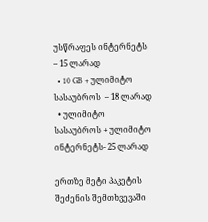უსწრაფეს ინტერნეტს  – 15 ლარად
  • 10 GB + ულიმიტო სასაუბროს  – 18 ლარად
  • ულიმიტო სასაუბროს + ულიმიტო ინტერნეტს- 25 ლარად

ერთზე მეტი პაკეტის შეძენის შემთხვევაში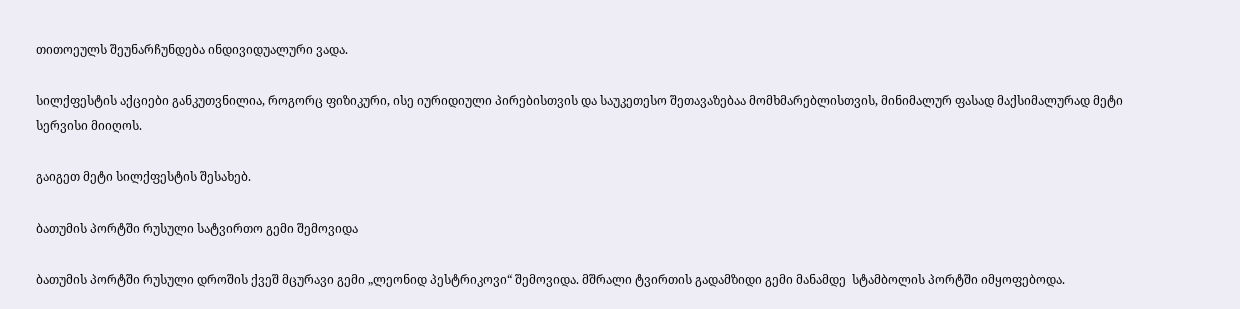თითოეულს შეუნარჩუნდება ინდივიდუალური ვადა.

სილქფესტის აქციები განკუთვნილია, როგორც ფიზიკური, ისე იურიდიული პირებისთვის და საუკეთესო შეთავაზებაა მომხმარებლისთვის, მინიმალურ ფასად მაქსიმალურად მეტი სერვისი მიიღოს.

გაიგეთ მეტი სილქფესტის შესახებ.

ბათუმის პორტში რუსული სატვირთო გემი შემოვიდა

ბათუმის პორტში რუსული დროშის ქვეშ მცურავი გემი „ლეონიდ პესტრიკოვი“ შემოვიდა. მშრალი ტვირთის გადამზიდი გემი მანამდე  სტამბოლის პორტში იმყოფებოდა.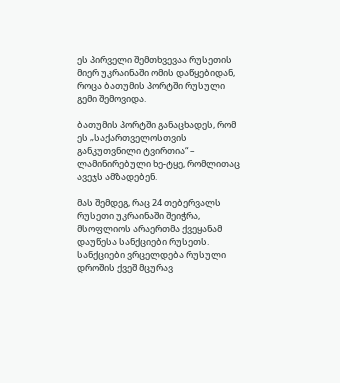ეს პირველი შემთხვევაა რუსეთის მიერ უკრაინაში ომის დაწყებიდან, როცა ბათუმის პორტში რუსული გემი შემოვიდა.

ბათუმის პორტში განაცხადეს, რომ ეს „საქართველოსთვის განკუთვნილი ტვირთია“ – ლამინირებული ხე-ტყე, რომლითაც ავეჯს ამზადებენ.

მას შემდეგ, რაც 24 თებერვალს რუსეთი უკრაინაში შეიჭრა, მსოფლიოს არაერთმა ქვეყანამ დაუწესა სანქციები რუსეთს. სანქციები ვრცელდება რუსული დროშის ქვეშ მცურავ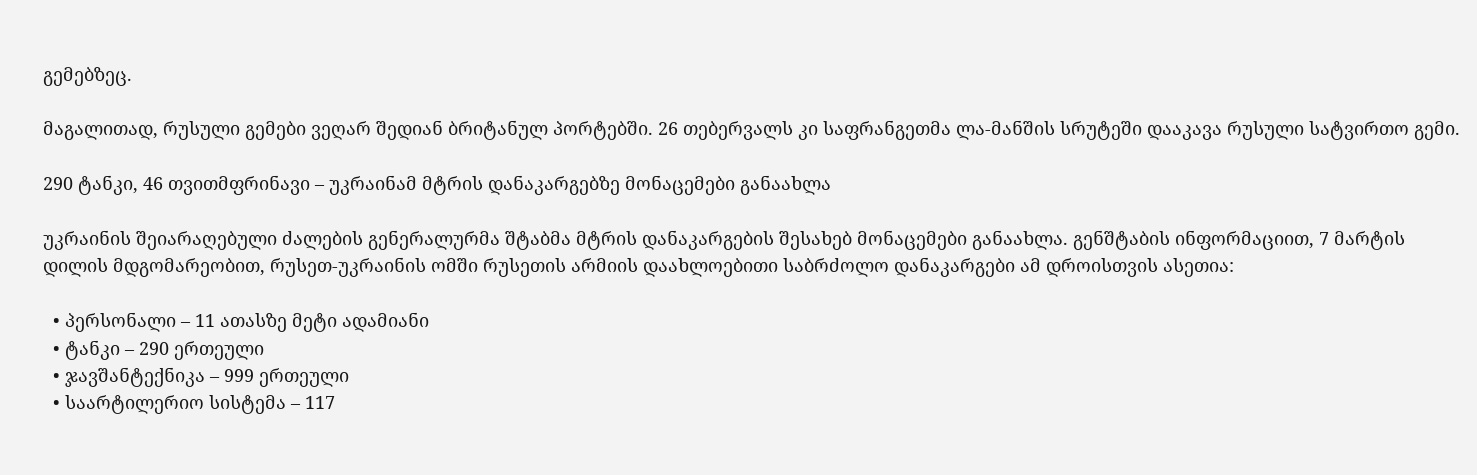გემებზეც.

მაგალითად, რუსული გემები ვეღარ შედიან ბრიტანულ პორტებში. 26 თებერვალს კი საფრანგეთმა ლა-მანშის სრუტეში დააკავა რუსული სატვირთო გემი.

290 ტანკი, 46 თვითმფრინავი – უკრაინამ მტრის დანაკარგებზე მონაცემები განაახლა

უკრაინის შეიარაღებული ძალების გენერალურმა შტაბმა მტრის დანაკარგების შესახებ მონაცემები განაახლა. გენშტაბის ინფორმაციით, 7 მარტის დილის მდგომარეობით, რუსეთ-უკრაინის ომში რუსეთის არმიის დაახლოებითი საბრძოლო დანაკარგები ამ დროისთვის ასეთია:

  • პერსონალი – 11 ათასზე მეტი ადამიანი
  • ტანკი – 290 ერთეული
  • ჯავშანტექნიკა – 999 ერთეული
  • საარტილერიო სისტემა – 117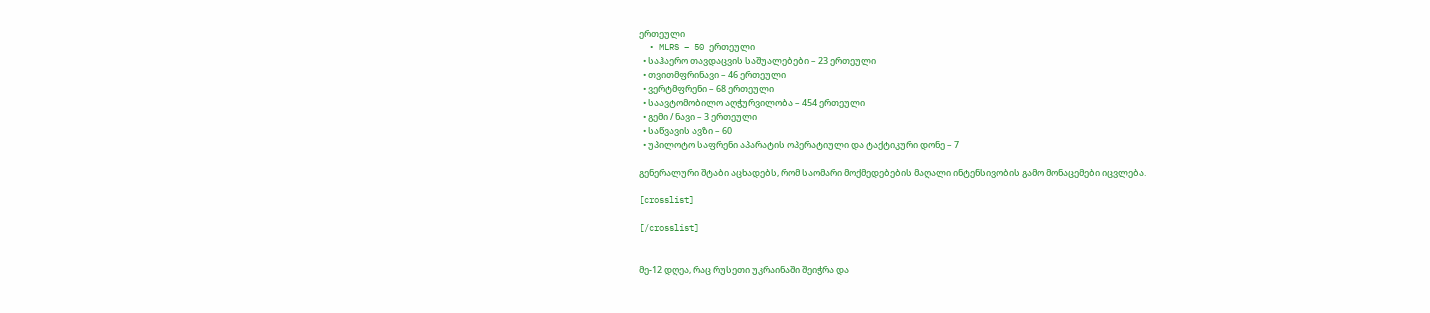ერთეული
  • MLRS – 50 ერთეული
  • საჰაერო თავდაცვის საშუალებები – 23 ერთეული
  • თვითმფრინავი – 46 ერთეული
  • ვერტმფრენი – 68 ერთეული
  • საავტომობილო აღჭურვილობა – 454 ერთეული
  • გემი / ნავი – 3 ერთეული
  • საწვავის ავზი – 60
  • უპილოტო საფრენი აპარატის ოპერატიული და ტაქტიკური დონე – 7

გენერალური შტაბი აცხადებს, რომ საომარი მოქმედებების მაღალი ინტენსივობის გამო მონაცემები იცვლება.

[crosslist]

[/crosslist]


მე-12 დღეა, რაც რუსეთი უკრაინაში შეიჭრა და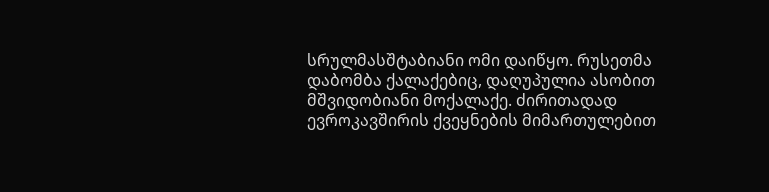სრულმასშტაბიანი ომი დაიწყო. რუსეთმა დაბომბა ქალაქებიც, დაღუპულია ასობით მშვიდობიანი მოქალაქე. ძირითადად ევროკავშირის ქვეყნების მიმართულებით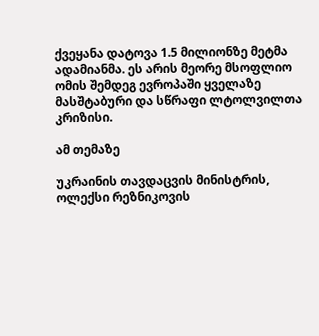ქვეყანა დატოვა 1.5 მილიონზე მეტმა ადამიანმა. ეს არის მეორე მსოფლიო ომის შემდეგ ევროპაში ყველაზე მასშტაბური და სწრაფი ლტოლვილთა კრიზისი.

ამ თემაზე

უკრაინის თავდაცვის მინისტრის, ოლექსი რეზნიკოვის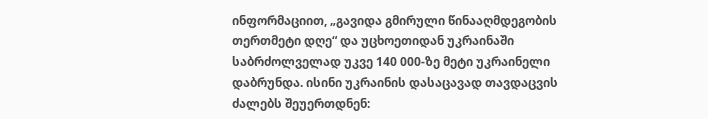ინფორმაციით, „გავიდა გმირული წინააღმდეგობის თერთმეტი დღე“ და უცხოეთიდან უკრაინაში საბრძოლველად უკვე 140 000-ზე მეტი უკრაინელი დაბრუნდა. ისინი უკრაინის დასაცავად თავდაცვის ძალებს შეუერთდნენ: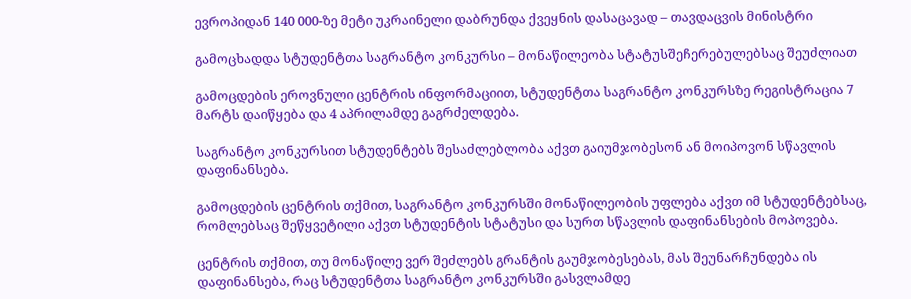ევროპიდან 140 000-ზე მეტი უკრაინელი დაბრუნდა ქვეყნის დასაცავად – თავდაცვის მინისტრი

გამოცხადდა სტუდენტთა საგრანტო კონკურსი – მონაწილეობა სტატუსშეჩერებულებსაც შეუძლიათ

გამოცდების ეროვნული ცენტრის ინფორმაციით, სტუდენტთა საგრანტო კონკურსზე რეგისტრაცია 7 მარტს დაიწყება და 4 აპრილამდე გაგრძელდება.

საგრანტო კონკურსით სტუდენტებს შესაძლებლობა აქვთ გაიუმჯობესონ ან მოიპოვონ სწავლის დაფინანსება.

გამოცდების ცენტრის თქმით, საგრანტო კონკურსში მონაწილეობის უფლება აქვთ იმ სტუდენტებსაც, რომლებსაც შეწყვეტილი აქვთ სტუდენტის სტატუსი და სურთ სწავლის დაფინანსების მოპოვება.

ცენტრის თქმით, თუ მონაწილე ვერ შეძლებს გრანტის გაუმჯობესებას, მას შეუნარჩუნდება ის დაფინანსება, რაც სტუდენტთა საგრანტო კონკურსში გასვლამდე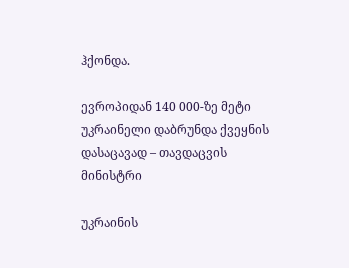ჰქონდა.

ევროპიდან 140 000-ზე მეტი უკრაინელი დაბრუნდა ქვეყნის დასაცავად – თავდაცვის მინისტრი

უკრაინის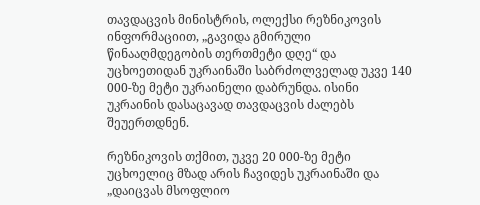თავდაცვის მინისტრის, ოლექსი რეზნიკოვის ინფორმაციით, „გავიდა გმირული წინააღმდეგობის თერთმეტი დღე“ და უცხოეთიდან უკრაინაში საბრძოლველად უკვე 140 000-ზე მეტი უკრაინელი დაბრუნდა. ისინი უკრაინის დასაცავად თავდაცვის ძალებს შეუერთდნენ.

რეზნიკოვის თქმით, უკვე 20 000-ზე მეტი უცხოელიც მზად არის ჩავიდეს უკრაინაში და „დაიცვას მსოფლიო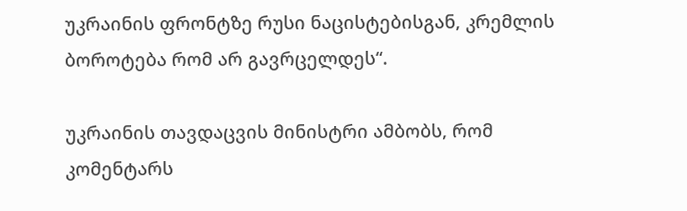უკრაინის ფრონტზე რუსი ნაცისტებისგან, კრემლის ბოროტება რომ არ გავრცელდეს“.

უკრაინის თავდაცვის მინისტრი ამბობს, რომ კომენტარს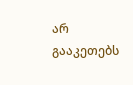არ გააკეთებს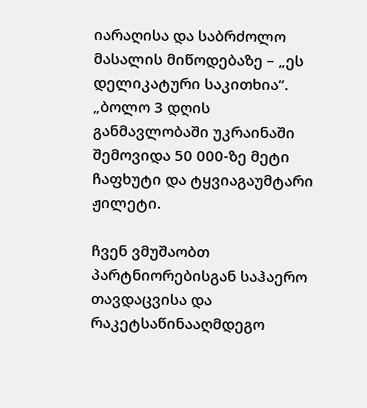იარაღისა და საბრძოლო მასალის მიწოდებაზე – „ეს დელიკატური საკითხია“. „ბოლო 3 დღის განმავლობაში უკრაინაში შემოვიდა 50 000-ზე მეტი ჩაფხუტი და ტყვიაგაუმტარი ჟილეტი.

ჩვენ ვმუშაობთ პარტნიორებისგან საჰაერო თავდაცვისა და რაკეტსაწინააღმდეგო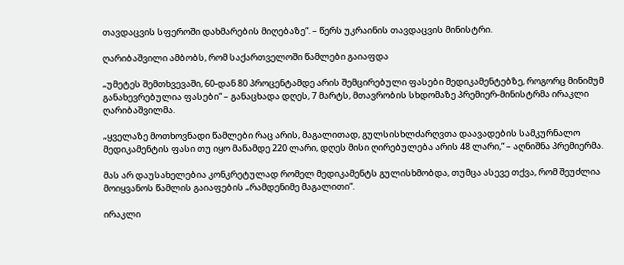თავდაცვის სფეროში დახმარების მიღებაზე“. – წერს უკრაინის თავდაცვის მინისტრი.

ღარიბაშვილი ამბობს, რომ საქართველოში წამლები გაიაფდა

„უმეტეს შემთხვევაში, 60-დან 80 პროცენტამდე არის შემცირებული ფასები მედიკამენტებზე, როგორც მინიმუმ განახევრებულია ფასები“ – განაცხადა დღეს, 7 მარტს, მთავრობის სხდომაზე პრემიერ-მინისტრმა ირაკლი ღარიბაშვილმა.

„ყველაზე მოთხოვნადი წამლები რაც არის, მაგალითად, გულსისხლძარღვთა დაავადების სამკურნალო მედიკამენტის ფასი თუ იყო მანამდე 220 ლარი, დღეს მისი ღირებულება არის 48 ლარი,“ – აღნიშნა პრემიერმა.

მას არ დაუსახელებია კონკრეტულად რომელ მედიკამენტს გულისხმობდა, თუმცა ასევე თქვა, რომ შეუძლია მოიყვანოს წამლის გაიაფების „რამდენიმე მაგალითი“.

ირაკლი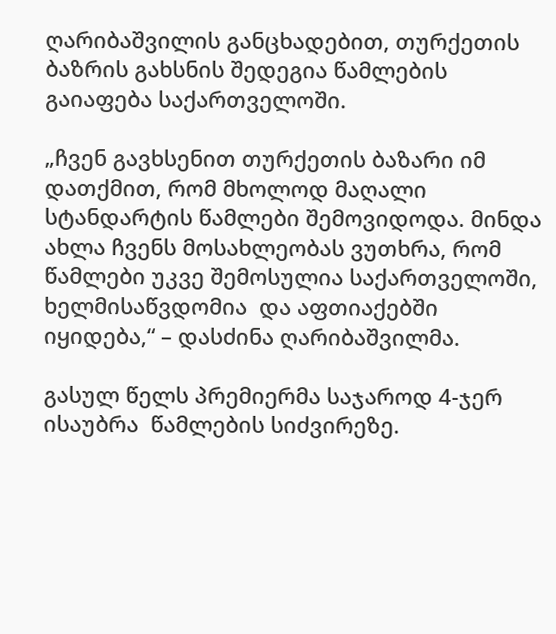ღარიბაშვილის განცხადებით, თურქეთის ბაზრის გახსნის შედეგია წამლების გაიაფება საქართველოში.

„ჩვენ გავხსენით თურქეთის ბაზარი იმ დათქმით, რომ მხოლოდ მაღალი სტანდარტის წამლები შემოვიდოდა. მინდა ახლა ჩვენს მოსახლეობას ვუთხრა, რომ წამლები უკვე შემოსულია საქართველოში, ხელმისაწვდომია  და აფთიაქებში იყიდება,“ – დასძინა ღარიბაშვილმა.

გასულ წელს პრემიერმა საჯაროდ 4-ჯერ ისაუბრა  წამლების სიძვირეზე.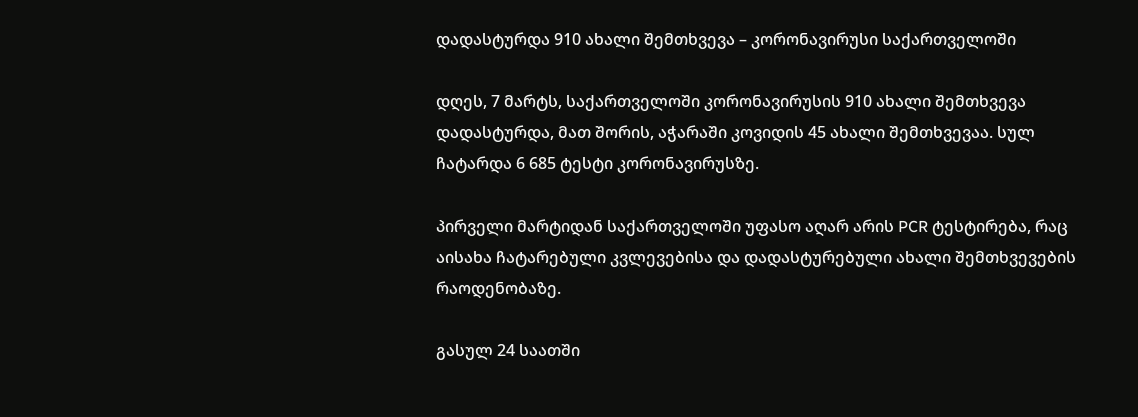დადასტურდა 910 ახალი შემთხვევა – კორონავირუსი საქართველოში

დღეს, 7 მარტს, საქართველოში კორონავირუსის 910 ახალი შემთხვევა დადასტურდა, მათ შორის, აჭარაში კოვიდის 45 ახალი შემთხვევაა. სულ ჩატარდა 6 685 ტესტი კორონავირუსზე.

პირველი მარტიდან საქართველოში უფასო აღარ არის PCR ტესტირება, რაც აისახა ჩატარებული კვლევებისა და დადასტურებული ახალი შემთხვევების რაოდენობაზე.

გასულ 24 საათში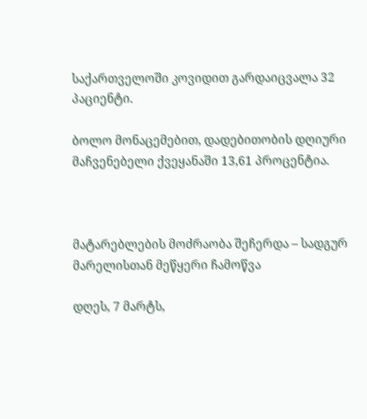საქართველოში კოვიდით გარდაიცვალა 32 პაციენტი.

ბოლო მონაცემებით, დადებითობის დღიური მაჩვენებელი ქვეყანაში 13,61 პროცენტია.



მატარებლების მოძრაობა შეჩერდა – სადგურ მარელისთან მეწყერი ჩამოწვა

დღეს, 7 მარტს,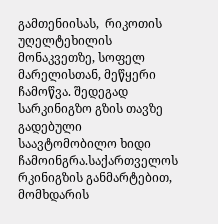გამთენიისას,  რიკოთის უღელტეხილის მონაკვეთზე, სოფელ მარელისთან, მეწყერი ჩამოწვა. შედეგად სარკინიგზო გზის თავზე გადებული საავტომობილო ხიდი ჩამოინგრა.საქართველოს რკინიგზის განმარტებით, მომხდარის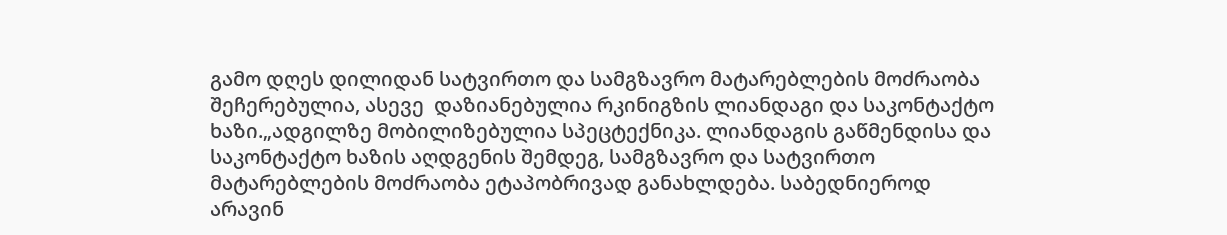გამო დღეს დილიდან სატვირთო და სამგზავრო მატარებლების მოძრაობა შეჩერებულია, ასევე  დაზიანებულია რკინიგზის ლიანდაგი და საკონტაქტო ხაზი.„ადგილზე მობილიზებულია სპეცტექნიკა. ლიანდაგის გაწმენდისა და საკონტაქტო ხაზის აღდგენის შემდეგ, სამგზავრო და სატვირთო მატარებლების მოძრაობა ეტაპობრივად განახლდება. საბედნიეროდ არავინ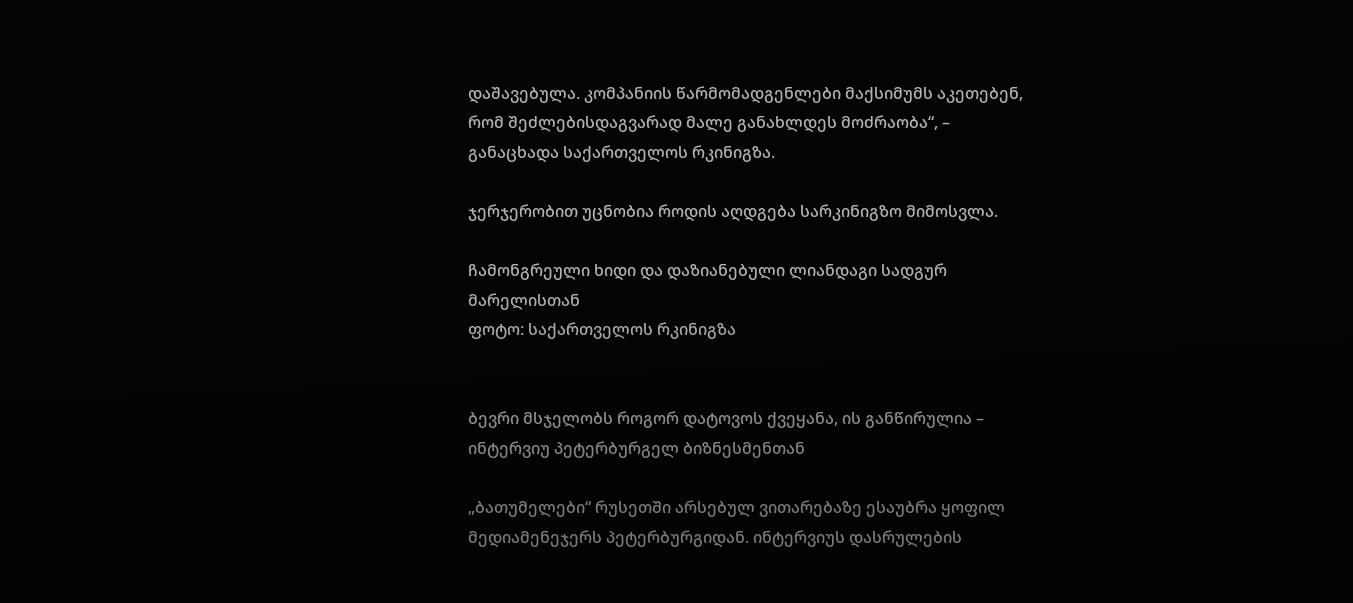დაშავებულა. კომპანიის წარმომადგენლები მაქსიმუმს აკეთებენ, რომ შეძლებისდაგვარად მალე განახლდეს მოძრაობა“, – განაცხადა საქართველოს რკინიგზა.

ჯერჯერობით უცნობია როდის აღდგება სარკინიგზო მიმოსვლა.

ჩამონგრეული ხიდი და დაზიანებული ლიანდაგი სადგურ მარელისთან
ფოტო: საქართველოს რკინიგზა


ბევრი მსჯელობს როგორ დატოვოს ქვეყანა, ის განწირულია – ინტერვიუ პეტერბურგელ ბიზნესმენთან

„ბათუმელები“ რუსეთში არსებულ ვითარებაზე ესაუბრა ყოფილ მედიამენეჯერს პეტერბურგიდან. ინტერვიუს დასრულების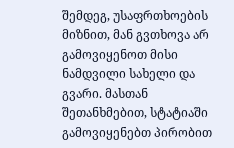შემდეგ, უსაფრთხოების მიზნით, მან გვთხოვა არ გამოვიყენოთ მისი ნამდვილი სახელი და გვარი. მასთან შეთანხმებით, სტატიაში გამოვიყენებთ პირობით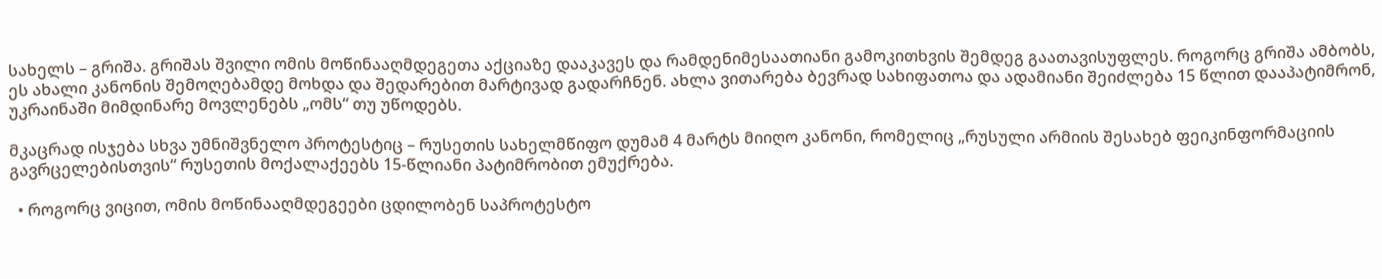სახელს – გრიშა. გრიშას შვილი ომის მოწინააღმდეგეთა აქციაზე დააკავეს და რამდენიმესაათიანი გამოკითხვის შემდეგ გაათავისუფლეს. როგორც გრიშა ამბობს, ეს ახალი კანონის შემოღებამდე მოხდა და შედარებით მარტივად გადარჩნენ. ახლა ვითარება ბევრად სახიფათოა და ადამიანი შეიძლება 15 წლით დააპატიმრონ, უკრაინაში მიმდინარე მოვლენებს „ომს“ თუ უწოდებს.

მკაცრად ისჯება სხვა უმნიშვნელო პროტესტიც – რუსეთის სახელმწიფო დუმამ 4 მარტს მიიღო კანონი, რომელიც „რუსული არმიის შესახებ ფეიკინფორმაციის გავრცელებისთვის“ რუსეთის მოქალაქეებს 15-წლიანი პატიმრობით ემუქრება.

  • როგორც ვიცით, ომის მოწინააღმდეგეები ცდილობენ საპროტესტო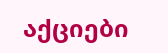აქციები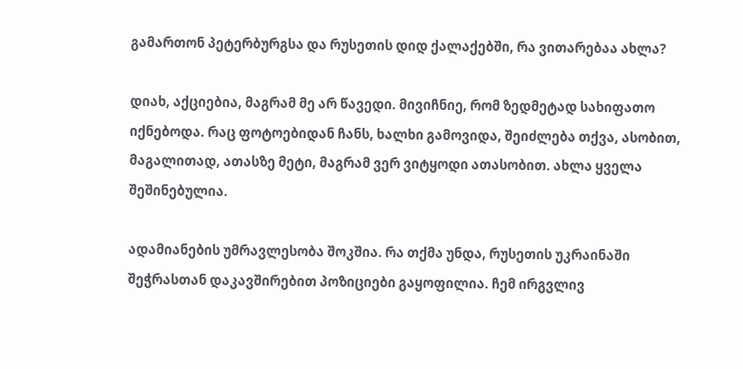გამართონ პეტერბურგსა და რუსეთის დიდ ქალაქებში, რა ვითარებაა ახლა?

დიახ, აქციებია, მაგრამ მე არ წავედი. მივიჩნიე, რომ ზედმეტად სახიფათო იქნებოდა. რაც ფოტოებიდან ჩანს, ხალხი გამოვიდა, შეიძლება თქვა, ასობით, მაგალითად, ათასზე მეტი, მაგრამ ვერ ვიტყოდი ათასობით. ახლა ყველა შეშინებულია.

ადამიანების უმრავლესობა შოკშია. რა თქმა უნდა, რუსეთის უკრაინაში შეჭრასთან დაკავშირებით პოზიციები გაყოფილია. ჩემ ირგვლივ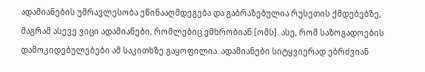ადამიანების უმრავლესობა ეწინააღმდეგება და გაბრაზებულია რუსეთის ქმდებებზე, მაგრამ ასევე ვიცი ადამიანები, რომლებიც ემხრობიან [ომს]. ასე, რომ საზოგადოების დამოკიდებულებები ამ საკითხზე გაყოფილია. ადამიანები სიტყვიერად ებრძვიან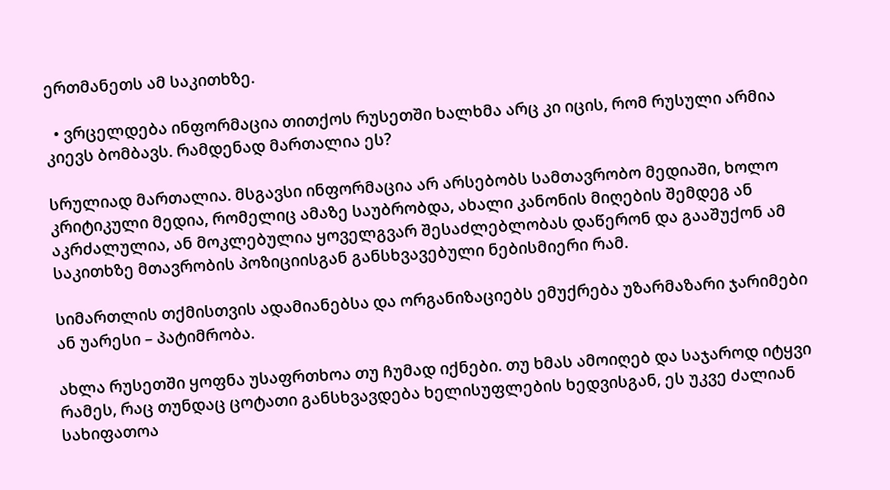ერთმანეთს ამ საკითხზე.

  • ვრცელდება ინფორმაცია თითქოს რუსეთში ხალხმა არც კი იცის, რომ რუსული არმია კიევს ბომბავს. რამდენად მართალია ეს?

სრულიად მართალია. მსგავსი ინფორმაცია არ არსებობს სამთავრობო მედიაში, ხოლო კრიტიკული მედია, რომელიც ამაზე საუბრობდა, ახალი კანონის მიღების შემდეგ ან აკრძალულია, ან მოკლებულია ყოველგვარ შესაძლებლობას დაწერონ და გააშუქონ ამ საკითხზე მთავრობის პოზიციისგან განსხვავებული ნებისმიერი რამ.

სიმართლის თქმისთვის ადამიანებსა და ორგანიზაციებს ემუქრება უზარმაზარი ჯარიმები ან უარესი – პატიმრობა.

ახლა რუსეთში ყოფნა უსაფრთხოა თუ ჩუმად იქნები. თუ ხმას ამოიღებ და საჯაროდ იტყვი რამეს, რაც თუნდაც ცოტათი განსხვავდება ხელისუფლების ხედვისგან, ეს უკვე ძალიან სახიფათოა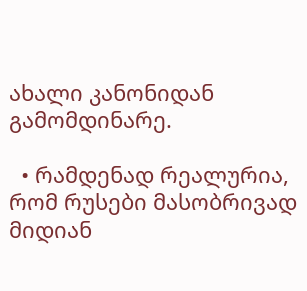ახალი კანონიდან გამომდინარე.

  • რამდენად რეალურია, რომ რუსები მასობრივად მიდიან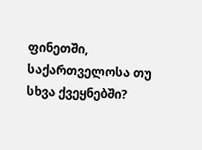ფინეთში, საქართველოსა თუ სხვა ქვეყნებში?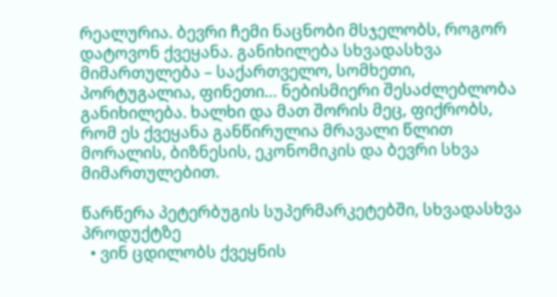რეალურია. ბევრი ჩემი ნაცნობი მსჯელობს, როგორ დატოვონ ქვეყანა. განიხილება სხვადასხვა მიმართულება – საქართველო, სომხეთი, პორტუგალია, ფინეთი… ნებისმიერი შესაძლებლობა განიხილება. ხალხი და მათ შორის მეც, ფიქრობს, რომ ეს ქვეყანა განწირულია მრავალი წლით მორალის, ბიზნესის, ეკონომიკის და ბევრი სხვა მიმართულებით.

წარწერა პეტერბუგის სუპერმარკეტებში, სხვადასხვა პროდუქტზე
  • ვინ ცდილობს ქვეყნის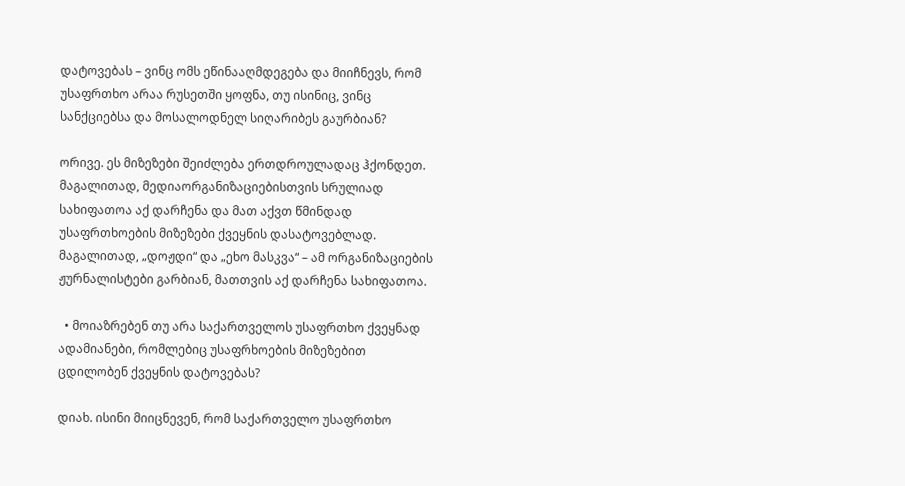დატოვებას – ვინც ომს ეწინააღმდეგება და მიიჩნევს, რომ უსაფრთხო არაა რუსეთში ყოფნა, თუ ისინიც, ვინც სანქციებსა და მოსალოდნელ სიღარიბეს გაურბიან?

ორივე. ეს მიზეზები შეიძლება ერთდროულადაც ჰქონდეთ. მაგალითად, მედიაორგანიზაციებისთვის სრულიად სახიფათოა აქ დარჩენა და მათ აქვთ წმინდად უსაფრთხოების მიზეზები ქვეყნის დასატოვებლად. მაგალითად, „დოჟდი“ და „ეხო მასკვა“ – ამ ორგანიზაციების ჟურნალისტები გარბიან, მათთვის აქ დარჩენა სახიფათოა.

  • მოიაზრებენ თუ არა საქართველოს უსაფრთხო ქვეყნად ადამიანები, რომლებიც უსაფრხოების მიზეზებით ცდილობენ ქვეყნის დატოვებას?

დიახ. ისინი მიიცნევენ, რომ საქართველო უსაფრთხო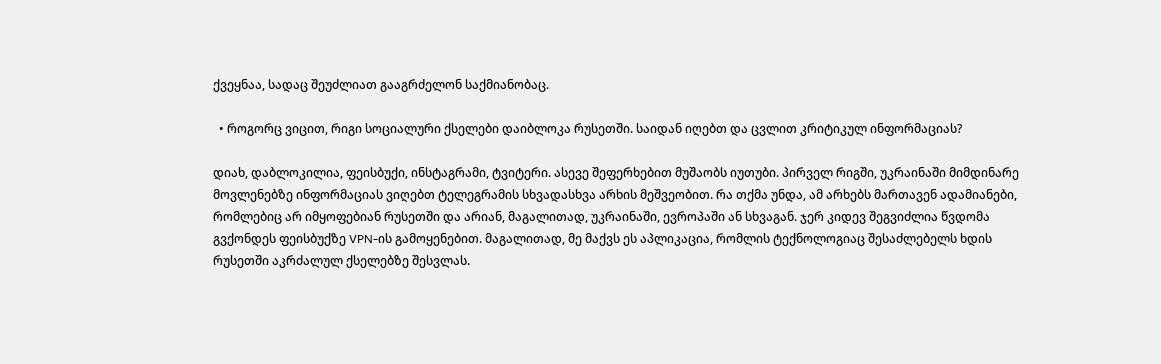ქვეყნაა, სადაც შეუძლიათ გააგრძელონ საქმიანობაც.

  • როგორც ვიცით, რიგი სოციალური ქსელები დაიბლოკა რუსეთში. საიდან იღებთ და ცვლით კრიტიკულ ინფორმაციას?

დიახ, დაბლოკილია, ფეისბუქი, ინსტაგრამი, ტვიტერი. ასევე შეფერხებით მუშაობს იუთუბი. პირველ რიგში, უკრაინაში მიმდინარე მოვლენებზე ინფორმაციას ვიღებთ ტელეგრამის სხვადასხვა არხის მეშვეობით. რა თქმა უნდა, ამ არხებს მართავენ ადამიანები, რომლებიც არ იმყოფებიან რუსეთში და არიან, მაგალითად, უკრაინაში, ევროპაში ან სხვაგან. ჯერ კიდევ შეგვიძლია წვდომა გვქონდეს ფეისბუქზე VPN-ის გამოყენებით. მაგალითად, მე მაქვს ეს აპლიკაცია, რომლის ტექნოლოგიაც შესაძლებელს ხდის რუსეთში აკრძალულ ქსელებზე შესვლას.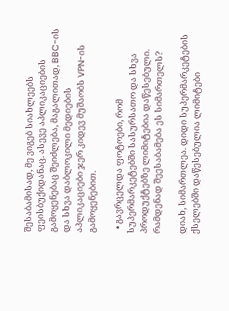შესაბამისად, მე ვიგებ სიახლეებს ფეისბუქიდანაც. ასევე აპლიკაციების გამოყენებაც შეიძლება, მაგალითად, BBC-ის და სხვა დაბლოკილი მედიების აპლიკაციები ჯერ კიდევ მუშაობს VPN-ის გამოყენებით.

  • გავრცელდა ფოტოები, რომ სუპერმარკეტებში სასურსათო და სხვა პროდუქტებზე ლიმიტებია დაწესებული. რამდენად შეესაბამება ეს სიმართელს?

დიახ, სიმართლეა. დიდი სუპერმარკეტების ქსელებში დაწესებულია ლიმიტები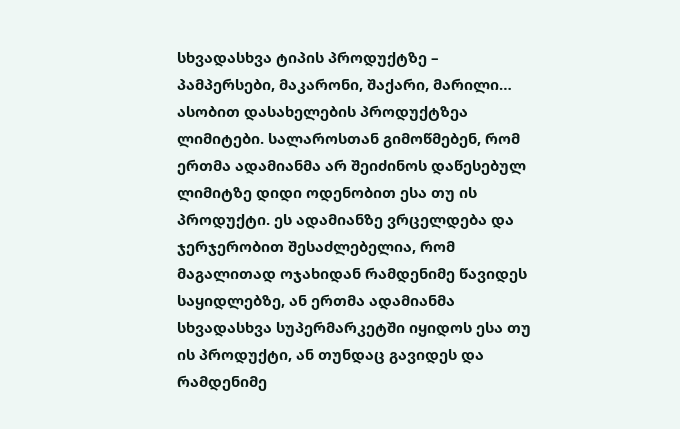სხვადასხვა ტიპის პროდუქტზე – პამპერსები, მაკარონი, შაქარი, მარილი… ასობით დასახელების პროდუქტზეა ლიმიტები. სალაროსთან გიმოწმებენ, რომ ერთმა ადამიანმა არ შეიძინოს დაწესებულ ლიმიტზე დიდი ოდენობით ესა თუ ის პროდუქტი. ეს ადამიანზე ვრცელდება და ჯერჯერობით შესაძლებელია, რომ მაგალითად ოჯახიდან რამდენიმე წავიდეს საყიდლებზე, ან ერთმა ადამიანმა სხვადასხვა სუპერმარკეტში იყიდოს ესა თუ ის პროდუქტი, ან თუნდაც გავიდეს და რამდენიმე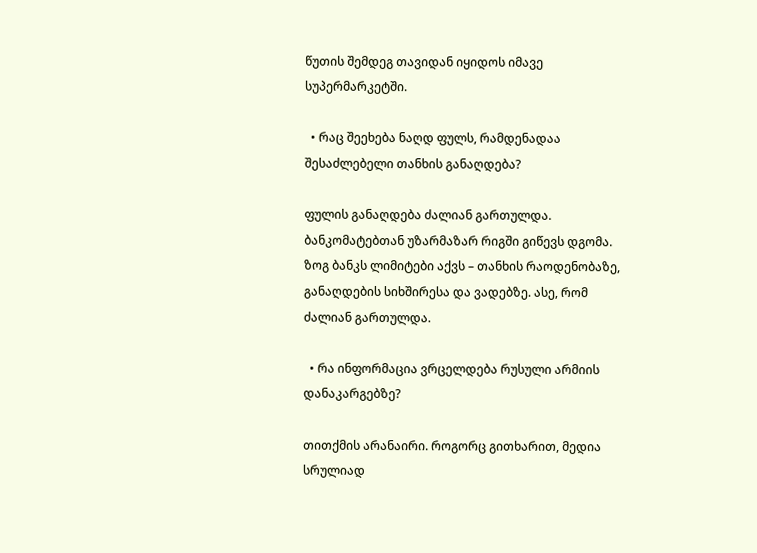წუთის შემდეგ თავიდან იყიდოს იმავე სუპერმარკეტში.

  • რაც შეეხება ნაღდ ფულს, რამდენადაა შესაძლებელი თანხის განაღდება?

ფულის განაღდება ძალიან გართულდა. ბანკომატებთან უზარმაზარ რიგში გიწევს დგომა. ზოგ ბანკს ლიმიტები აქვს – თანხის რაოდენობაზე, განაღდების სიხშირესა და ვადებზე. ასე, რომ ძალიან გართულდა.

  • რა ინფორმაცია ვრცელდება რუსული არმიის დანაკარგებზე?

თითქმის არანაირი. როგორც გითხარით, მედია სრულიად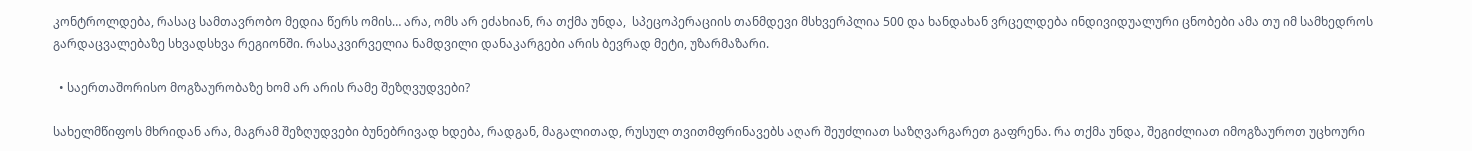კონტროლდება, რასაც სამთავრობო მედია წერს ომის… არა, ომს არ ეძახიან, რა თქმა უნდა,  სპეცოპერაციის თანმდევი მსხვერპლია 500 და ხანდახან ვრცელდება ინდივიდუალური ცნობები ამა თუ იმ სამხედროს გარდაცვალებაზე სხვადსხვა რეგიონში. რასაკვირველია ნამდვილი დანაკარგები არის ბევრად მეტი, უზარმაზარი.

  • საერთაშორისო მოგზაურობაზე ხომ არ არის რამე შეზღვუდვები?

სახელმწიფოს მხრიდან არა, მაგრამ შეზღუდვები ბუნებრივად ხდება, რადგან, მაგალითად, რუსულ თვითმფრინავებს აღარ შეუძლიათ საზღვარგარეთ გაფრენა. რა თქმა უნდა, შეგიძლიათ იმოგზაუროთ უცხოური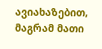ავიახაზებით, მაგრამ მათი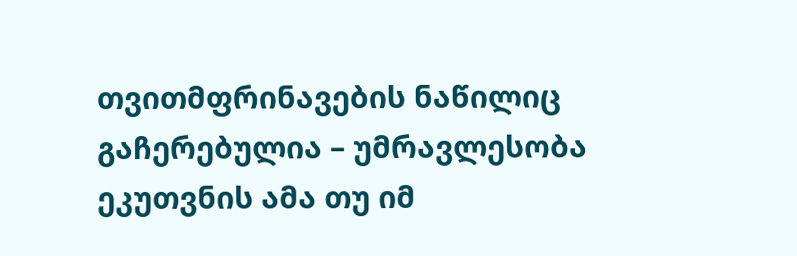თვითმფრინავების ნაწილიც გაჩერებულია – უმრავლესობა ეკუთვნის ამა თუ იმ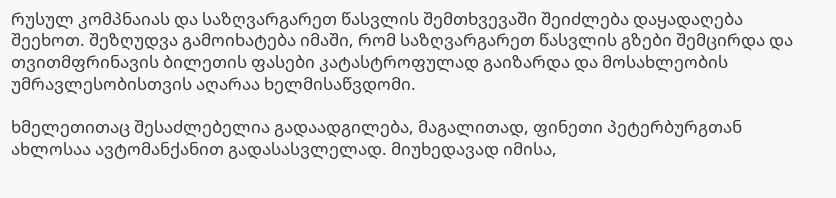რუსულ კომპნაიას და საზღვარგარეთ წასვლის შემთხვევაში შეიძლება დაყადაღება შეეხოთ. შეზღუდვა გამოიხატება იმაში, რომ საზღვარგარეთ წასვლის გზები შემცირდა და თვითმფრინავის ბილეთის ფასები კატასტროფულად გაიზარდა და მოსახლეობის უმრავლესობისთვის აღარაა ხელმისაწვდომი.

ხმელეთითაც შესაძლებელია გადაადგილება, მაგალითად, ფინეთი პეტერბურგთან ახლოსაა ავტომანქანით გადასასვლელად. მიუხედავად იმისა,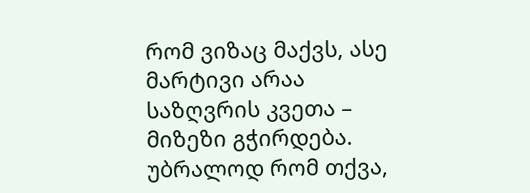რომ ვიზაც მაქვს, ასე მარტივი არაა საზღვრის კვეთა – მიზეზი გჭირდება. უბრალოდ რომ თქვა,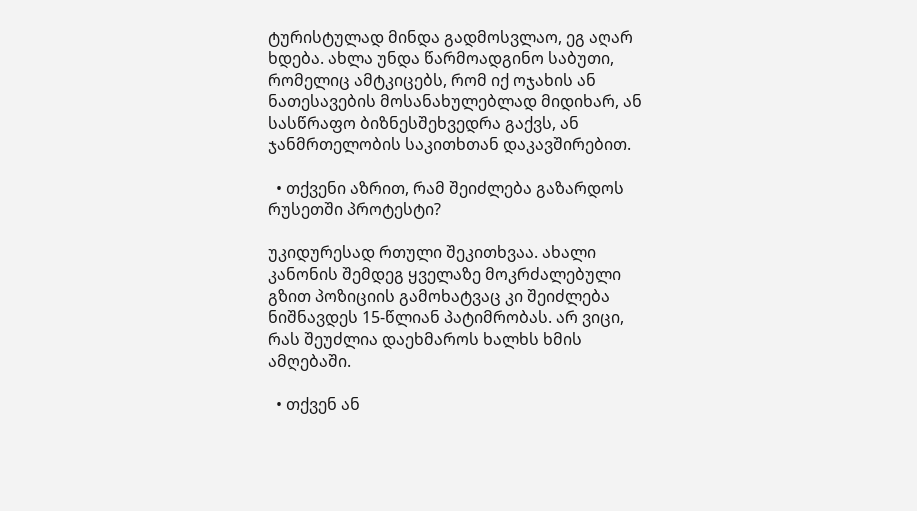ტურისტულად მინდა გადმოსვლაო, ეგ აღარ ხდება. ახლა უნდა წარმოადგინო საბუთი, რომელიც ამტკიცებს, რომ იქ ოჯახის ან ნათესავების მოსანახულებლად მიდიხარ, ან სასწრაფო ბიზნესშეხვედრა გაქვს, ან ჯანმრთელობის საკითხთან დაკავშირებით.

  • თქვენი აზრით, რამ შეიძლება გაზარდოს რუსეთში პროტესტი?

უკიდურესად რთული შეკითხვაა. ახალი კანონის შემდეგ ყველაზე მოკრძალებული გზით პოზიციის გამოხატვაც კი შეიძლება ნიშნავდეს 15-წლიან პატიმრობას. არ ვიცი, რას შეუძლია დაეხმაროს ხალხს ხმის ამღებაში.

  • თქვენ ან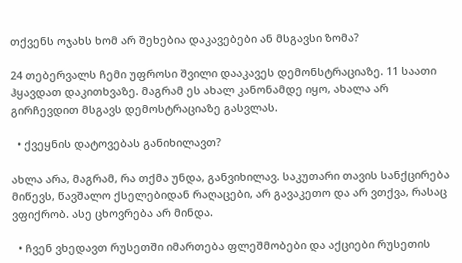თქვენს ოჯახს ხომ არ შეხებია დაკავებები ან მსგავსი ზომა?

24 თებერვალს ჩემი უფროსი შვილი დააკავეს დემონსტრაციაზე. 11 საათი ჰყავდათ დაკითხვაზე. მაგრამ ეს ახალ კანონამდე იყო, ახალა არ გირჩევდით მსგავს დემოსტრაციაზე გასვლას.

  • ქვეყნის დატოვებას განიხილავთ?

ახლა არა, მაგრამ, რა თქმა უნდა, განვიხილავ. საკუთარი თავის სანქცირება მიწევს, წავშალო ქსელებიდან რაღაცები, არ გავაკეთო და არ ვთქვა, რასაც ვფიქრობ. ასე ცხოვრება არ მინდა.

  • ჩვენ ვხედავთ რუსეთში იმართება ფლეშმობები და აქციები რუსეთის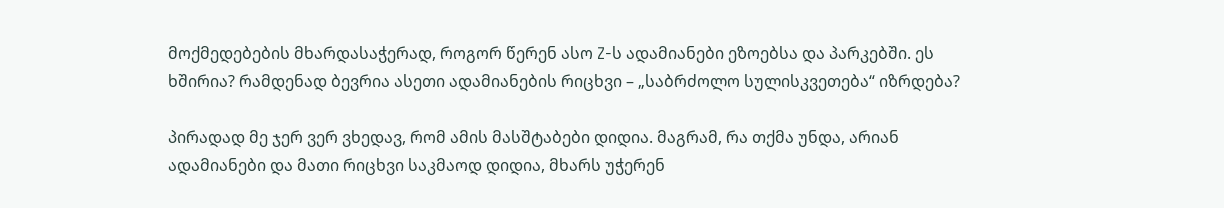მოქმედებების მხარდასაჭერად, როგორ წერენ ასო Z-ს ადამიანები ეზოებსა და პარკებში. ეს ხშირია? რამდენად ბევრია ასეთი ადამიანების რიცხვი – „საბრძოლო სულისკვეთება“ იზრდება?

პირადად მე ჯერ ვერ ვხედავ, რომ ამის მასშტაბები დიდია. მაგრამ, რა თქმა უნდა, არიან ადამიანები და მათი რიცხვი საკმაოდ დიდია, მხარს უჭერენ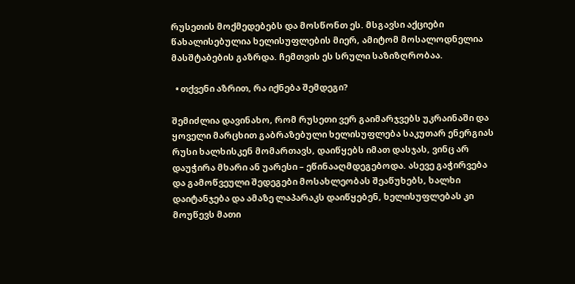რუსეთის მოქმედებებს და მოსწონთ ეს. მსგავსი აქციები წახალისებულია ხელისუფლების მიერ, ამიტომ მოსალოდნელია მასშტაბების გაზრდა. ჩემთვის ეს სრული საზიზღრობაა.

  • თქვენი აზრით, რა იქნება შემდეგი?

შემიძლია დავინახო, რომ რუსეთი ვერ გაიმარჯვებს უკრაინაში და ყოველი მარცხით გაბრაზებული ხელისუფლება საკუთარ ენერგიას რუსი ხალხისკენ მომართავს, დაიწყებს იმათ დასჯას, ვინც არ დაუჭირა მხარი ან უარესი – ეწინააღმდეგებოდა. ასევე გაჭირვება და გამოწვეული შედეგები მოსახლეობას შეაწუხებს, ხალხი დაიტანჯება და ამაზე ლაპარაკს დაიწყებენ, ხელისუფლებას კი მოუწევს მათი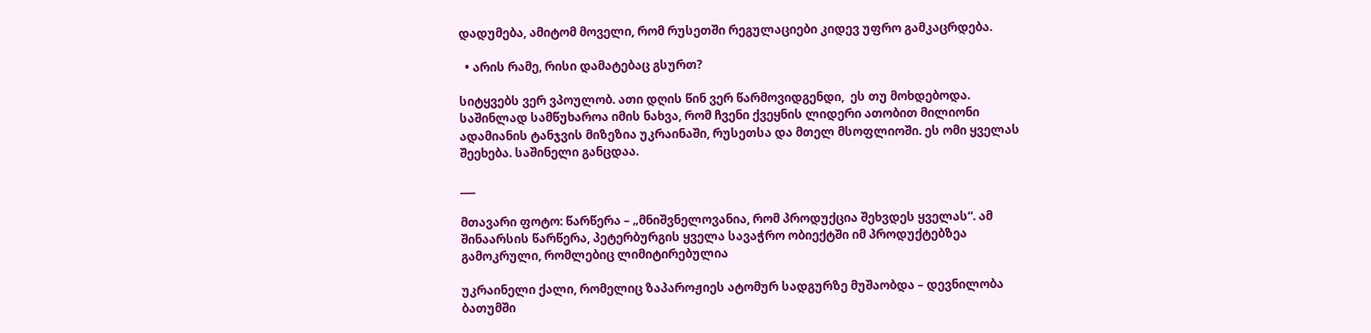დადუმება, ამიტომ მოველი, რომ რუსეთში რეგულაციები კიდევ უფრო გამკაცრდება.

  • არის რამე, რისი დამატებაც გსურთ?

სიტყვებს ვერ ვპოულობ. ათი დღის წინ ვერ წარმოვიდგენდი,  ეს თუ მოხდებოდა. საშინლად სამწუხაროა იმის ნახვა, რომ ჩვენი ქვეყნის ლიდერი ათობით მილიონი ადამიანის ტანჯვის მიზეზია უკრაინაში, რუსეთსა და მთელ მსოფლიოში. ეს ომი ყველას შეეხება. საშინელი განცდაა.

___

მთავარი ფოტო: წარწერა – „მნიშვნელოვანია, რომ პროდუქცია შეხვდეს ყველას“. ამ შინაარსის წარწერა, პეტერბურგის ყველა სავაჭრო ობიექტში იმ პროდუქტებზეა გამოკრული, რომლებიც ლიმიტირებულია

უკრაინელი ქალი, რომელიც ზაპაროჟიეს ატომურ სადგურზე მუშაობდა – დევნილობა ბათუმში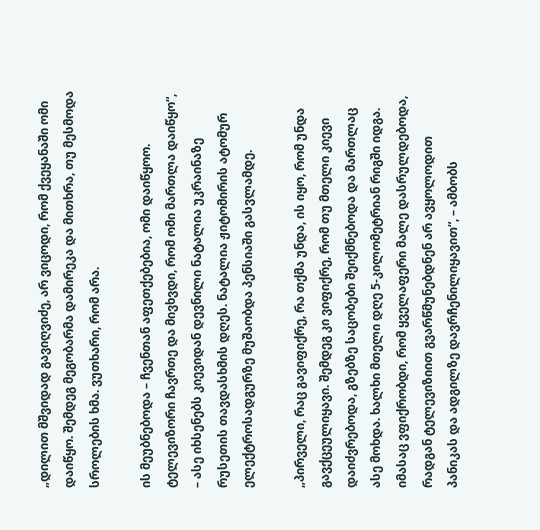„დილით მშვიდად გავიღვიძე, არ ვიცოდი, რომ ქვეყანაში ომი დაიწყო. შემდეგ მეგობარმა დამირეკა და მითხრა, თუ მესმოდა სროლების ხმა. ვუთხარი, რომ არა.

ის მეუბნებოდა – ჩვენთან აფეთქებებია, ომი დაიწყოო. ტელევიზორი ჩავრთე და მივხვდი, რომ ომი მართლა დაიწყო“, – ასე იხსენებს კიევიდან დევნილი ნატალია უკრაინაზე რუსეთის თავდასხმის დღეს. ნატალია ჟიტომირის ატომურ ელექტროსადგურზე მუშაობდა პენსიაში გასვლამდე.

„პირველი, რაც გავიფიქრე, რა თქმა უნდა, ის იყო, რომ უნდა გავქცეულიყავი. შემდეგ კი ვიფიქრე, რომ თუ მთელი კიევი დაიძვრებოდა, გზებზე საცობები შეიქმნებოდა და მართლაც ასე მოხდა. ხალხი მთელი დღე 5-კილომეტრიან რიგში იდგა. იმასაც ვფიქრობდი, რომ ყველაფერი მალე დასრულდებოდა, რადგან ტელევიზიით გვარწმუნებდნენ არ ავყოლოდით პანიკას და ადგილზე დავრჩენილიყავით“, – ამბობს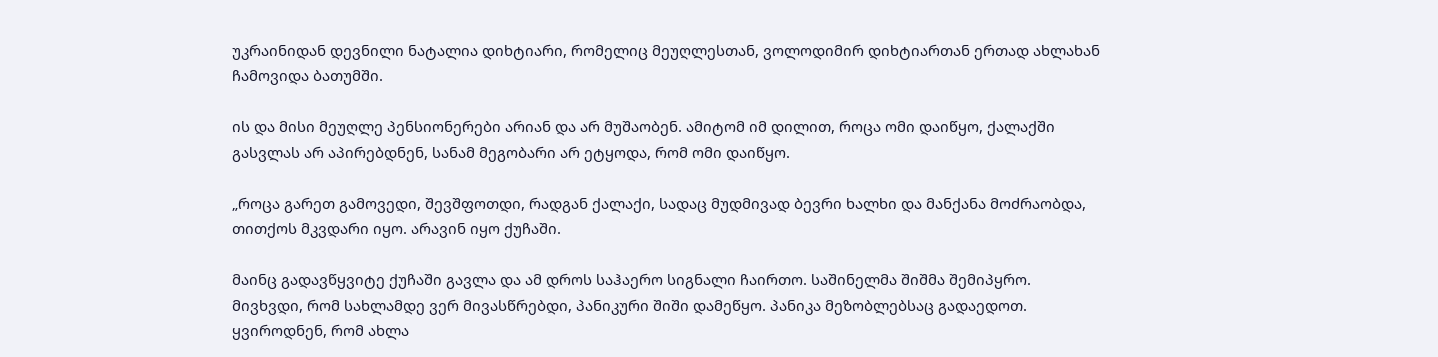უკრაინიდან დევნილი ნატალია დიხტიარი, რომელიც მეუღლესთან, ვოლოდიმირ დიხტიართან ერთად ახლახან ჩამოვიდა ბათუმში.

ის და მისი მეუღლე პენსიონერები არიან და არ მუშაობენ. ამიტომ იმ დილით, როცა ომი დაიწყო, ქალაქში გასვლას არ აპირებდნენ, სანამ მეგობარი არ ეტყოდა, რომ ომი დაიწყო.

„როცა გარეთ გამოვედი, შევშფოთდი, რადგან ქალაქი, სადაც მუდმივად ბევრი ხალხი და მანქანა მოძრაობდა, თითქოს მკვდარი იყო. არავინ იყო ქუჩაში.

მაინც გადავწყვიტე ქუჩაში გავლა და ამ დროს საჰაერო სიგნალი ჩაირთო. საშინელმა შიშმა შემიპყრო. მივხვდი, რომ სახლამდე ვერ მივასწრებდი, პანიკური შიში დამეწყო. პანიკა მეზობლებსაც გადაედოთ. ყვიროდნენ, რომ ახლა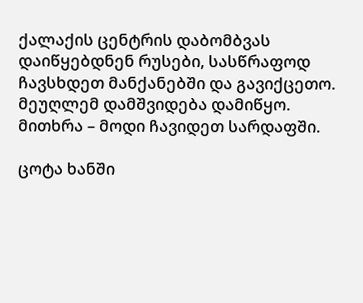ქალაქის ცენტრის დაბომბვას დაიწყებდნენ რუსები, სასწრაფოდ ჩავსხდეთ მანქანებში და გავიქცეთო. მეუღლემ დამშვიდება დამიწყო. მითხრა – მოდი ჩავიდეთ სარდაფში.

ცოტა ხანში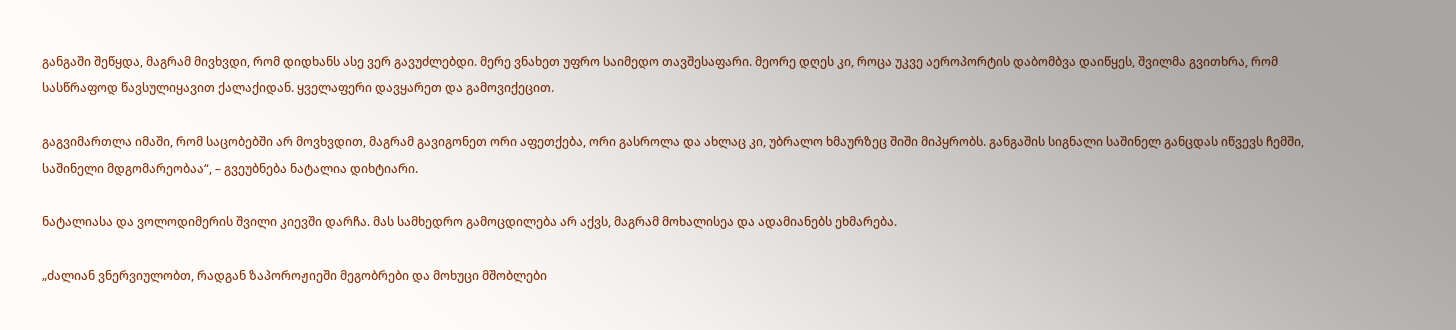განგაში შეწყდა, მაგრამ მივხვდი, რომ დიდხანს ასე ვერ გავუძლებდი. მერე ვნახეთ უფრო საიმედო თავშესაფარი. მეორე დღეს კი, როცა უკვე აეროპორტის დაბომბვა დაიწყეს, შვილმა გვითხრა, რომ სასწრაფოდ წავსულიყავით ქალაქიდან. ყველაფერი დავყარეთ და გამოვიქეცით.

გაგვიმართლა იმაში, რომ საცობებში არ მოვხვდით, მაგრამ გავიგონეთ ორი აფეთქება, ორი გასროლა და ახლაც კი, უბრალო ხმაურზეც შიში მიპყრობს. განგაშის სიგნალი საშინელ განცდას იწვევს ჩემში, საშინელი მდგომარეობაა“, – გვეუბნება ნატალია დიხტიარი.

ნატალიასა და ვოლოდიმერის შვილი კიევში დარჩა. მას სამხედრო გამოცდილება არ აქვს, მაგრამ მოხალისეა და ადამიანებს ეხმარება.

„ძალიან ვნერვიულობთ, რადგან ზაპოროჟიეში მეგობრები და მოხუცი მშობლები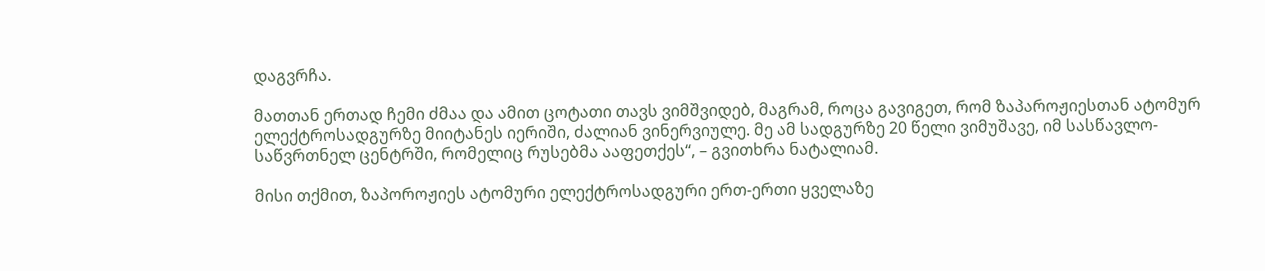დაგვრჩა.

მათთან ერთად ჩემი ძმაა და ამით ცოტათი თავს ვიმშვიდებ, მაგრამ, როცა გავიგეთ, რომ ზაპაროჟიესთან ატომურ ელექტროსადგურზე მიიტანეს იერიში, ძალიან ვინერვიულე. მე ამ სადგურზე 20 წელი ვიმუშავე, იმ სასწავლო-საწვრთნელ ცენტრში, რომელიც რუსებმა ააფეთქეს“, – გვითხრა ნატალიამ.

მისი თქმით, ზაპოროჟიეს ატომური ელექტროსადგური ერთ-ერთი ყველაზე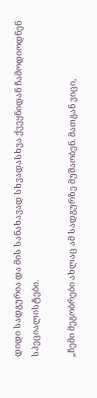დიდი სადგურია და მის სანახავად სხვადასხვა ქვეყნიდან ჩამოდიოდნენ სპეციალისტები.

„ჩემი მეგობრები ახლაც ამ სადგურზე მუშაობენ. მათგან ვიცი,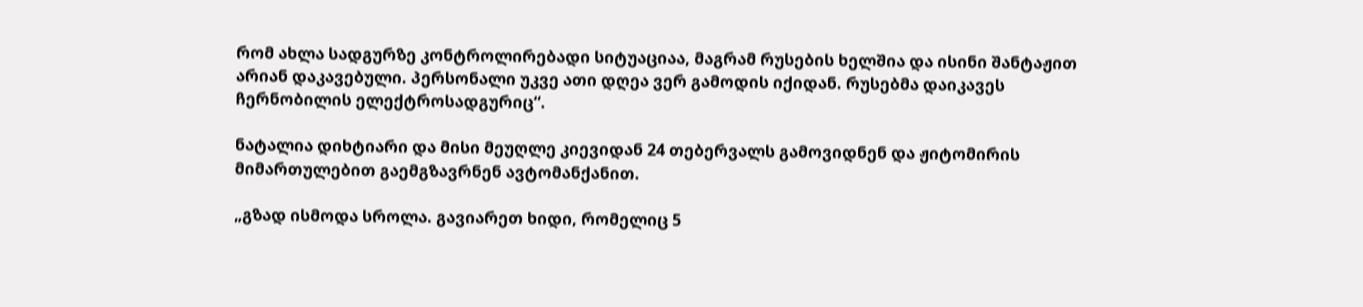რომ ახლა სადგურზე კონტროლირებადი სიტუაციაა, მაგრამ რუსების ხელშია და ისინი შანტაჟით არიან დაკავებული. პერსონალი უკვე ათი დღეა ვერ გამოდის იქიდან. რუსებმა დაიკავეს  ჩერნობილის ელექტროსადგურიც“.

ნატალია დიხტიარი და მისი მეუღლე კიევიდან 24 თებერვალს გამოვიდნენ და ჟიტომირის მიმართულებით გაემგზავრნენ ავტომანქანით.

„გზად ისმოდა სროლა. გავიარეთ ხიდი, რომელიც 5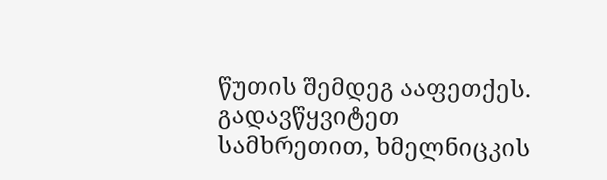წუთის შემდეგ ააფეთქეს. გადავწყვიტეთ სამხრეთით, ხმელნიცკის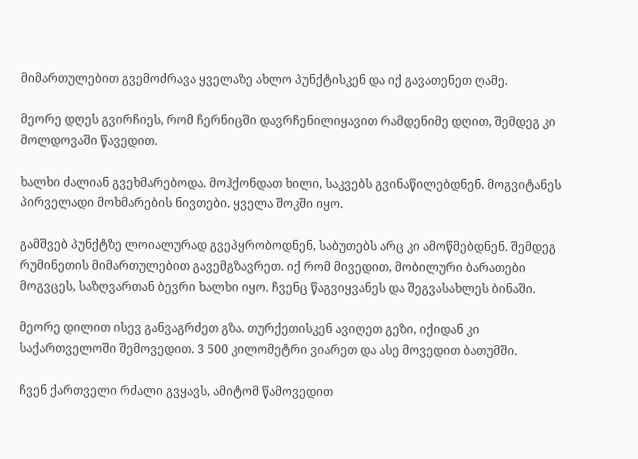მიმართულებით გვემოძრავა ყველაზე ახლო პუნქტისკენ და იქ გავათენეთ ღამე.

მეორე დღეს გვირჩიეს, რომ ჩერნიცში დავრჩენილიყავით რამდენიმე დღით, შემდეგ კი მოლდოვაში წავედით.

ხალხი ძალიან გვეხმარებოდა. მოჰქონდათ ხილი, საკვებს გვინაწილებდნენ. მოგვიტანეს პირველადი მოხმარების ნივთები. ყველა შოკში იყო.

გამშვებ პუნქტზე ლოიალურად გვეპყრობოდნენ, საბუთებს არც კი ამოწმებდნენ. შემდეგ რუმინეთის მიმართულებით გავემგზავრეთ. იქ რომ მივედით, მობილური ბარათები მოგვცეს, საზღვართან ბევრი ხალხი იყო. ჩვენც წაგვიყვანეს და შეგვასახლეს ბინაში.

მეორე დილით ისევ განვაგრძეთ გზა. თურქეთისკენ ავიღეთ გეზი, იქიდან კი საქართველოში შემოვედით. 3 500 კილომეტრი ვიარეთ და ასე მოვედით ბათუმში.

ჩვენ ქართველი რძალი გვყავს, ამიტომ წამოვედით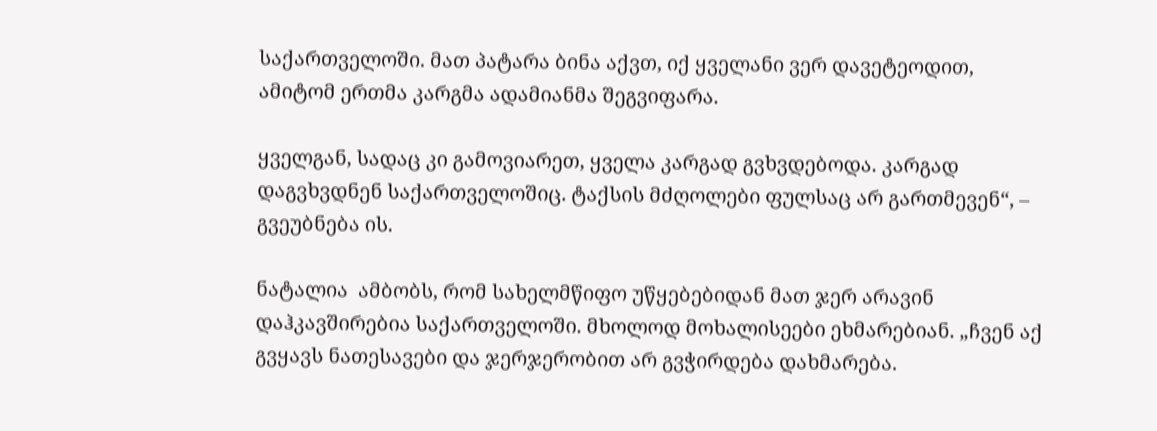საქართველოში. მათ პატარა ბინა აქვთ, იქ ყველანი ვერ დავეტეოდით, ამიტომ ერთმა კარგმა ადამიანმა შეგვიფარა.

ყველგან, სადაც კი გამოვიარეთ, ყველა კარგად გვხვდებოდა. კარგად დაგვხვდნენ საქართველოშიც. ტაქსის მძღოლები ფულსაც არ გართმევენ“, – გვეუბნება ის.

ნატალია  ამბობს, რომ სახელმწიფო უწყებებიდან მათ ჯერ არავინ დაჰკავშირებია საქართველოში. მხოლოდ მოხალისეები ეხმარებიან. „ჩვენ აქ გვყავს ნათესავები და ჯერჯერობით არ გვჭირდება დახმარება.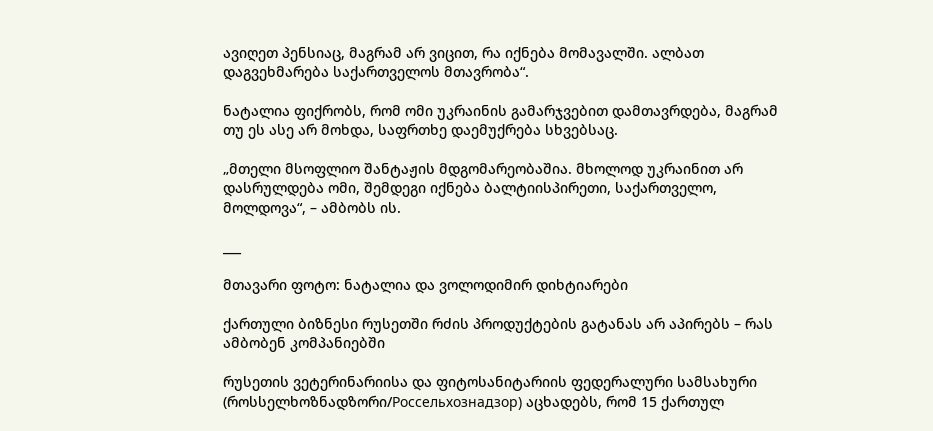ავიღეთ პენსიაც, მაგრამ არ ვიცით, რა იქნება მომავალში. ალბათ დაგვეხმარება საქართველოს მთავრობა“.

ნატალია ფიქრობს, რომ ომი უკრაინის გამარჯვებით დამთავრდება, მაგრამ თუ ეს ასე არ მოხდა, საფრთხე დაემუქრება სხვებსაც.

„მთელი მსოფლიო შანტაჟის მდგომარეობაშია. მხოლოდ უკრაინით არ დასრულდება ომი, შემდეგი იქნება ბალტიისპირეთი, საქართველო, მოლდოვა“, – ამბობს ის.

___

მთავარი ფოტო: ნატალია და ვოლოდიმირ დიხტიარები

ქართული ბიზნესი რუსეთში რძის პროდუქტების გატანას არ აპირებს – რას ამბობენ კომპანიებში

რუსეთის ვეტერინარიისა და ფიტოსანიტარიის ფედერალური სამსახური (როსსელხოზნადზორი/Россельхознадзор) აცხადებს, რომ 15 ქართულ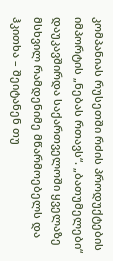კომპანიას რუსეთში რძის პროდუქტების იმპორტის „ნებას რთავს“. „ბათუმელები“ დაუკავშირდა საქართველოში ყველაზე მსხვილ რამდენიმე მწარმოებელს და ჰკითხა – შეიტანენ თუ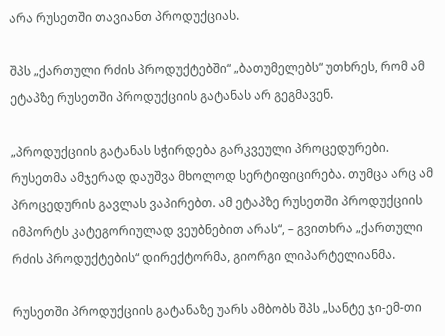არა რუსეთში თავიანთ პროდუქციას.

შპს „ქართული რძის პროდუქტებში“ „ბათუმელებს“ უთხრეს, რომ ამ ეტაპზე რუსეთში პროდუქციის გატანას არ გეგმავენ.

„პროდუქციის გატანას სჭირდება გარკვეული პროცედურები. რუსეთმა ამჯერად დაუშვა მხოლოდ სერტიფიცირება. თუმცა არც ამ პროცედურის გავლას ვაპირებთ. ამ ეტაპზე რუსეთში პროდუქციის იმპორტს კატეგორიულად ვეუბნებით არას“, – გვითხრა „ქართული რძის პროდუქტების“ დირექტორმა, გიორგი ლიპარტელიანმა.

რუსეთში პროდუქციის გატანაზე უარს ამბობს შპს „სანტე ჯი-ემ-თი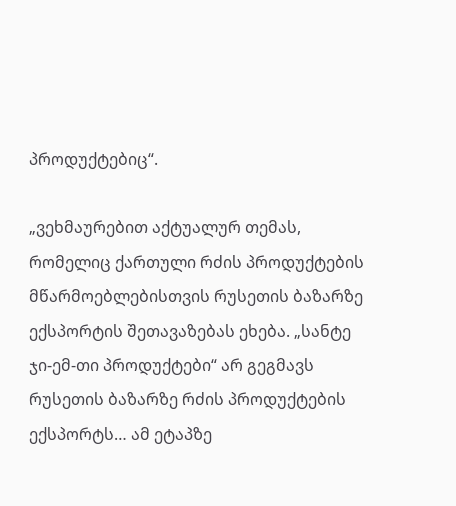პროდუქტებიც“.

„ვეხმაურებით აქტუალურ თემას, რომელიც ქართული რძის პროდუქტების მწარმოებლებისთვის რუსეთის ბაზარზე ექსპორტის შეთავაზებას ეხება. „სანტე ჯი-ემ-თი პროდუქტები“ არ გეგმავს რუსეთის ბაზარზე რძის პროდუქტების ექსპორტს… ამ ეტაპზე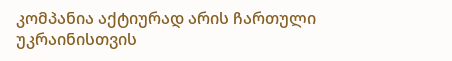კომპანია აქტიურად არის ჩართული უკრაინისთვის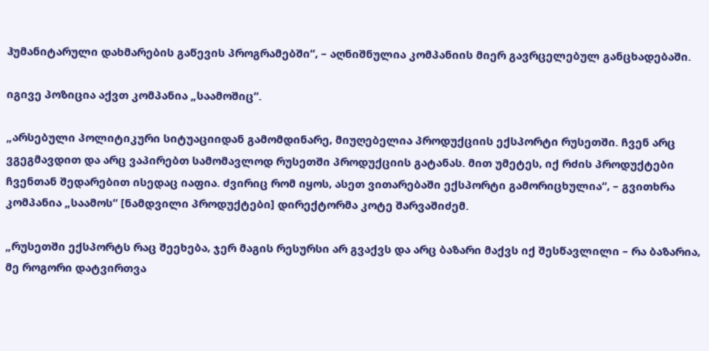ჰუმანიტარული დახმარების გაწევის პროგრამებში“, – აღნიშნულია კომპანიის მიერ გავრცელებულ განცხადებაში.

იგივე პოზიცია აქვთ კომპანია „საამოშიც“.

„არსებული პოლიტიკური სიტუაციიდან გამომდინარე, მიუღებელია პროდუქციის ექსპორტი რუსეთში. ჩვენ არც ვგეგმავდით და არც ვაპირებთ სამომავლოდ რუსეთში პროდუქციის გატანას. მით უმეტეს, იქ რძის პროდუქტები ჩვენთან შედარებით ისედაც იაფია. ძვირიც რომ იყოს, ასეთ ვითარებაში ექსპორტი გამორიცხულია“, – გვითხრა კომპანია „საამოს“ [ნამდვილი პროდუქტები] დირექტორმა კოტე შარვაშიძემ.

„რუსეთში ექსპორტს რაც შეეხება, ჯერ მაგის რესურსი არ გვაქვს და არც ბაზარი მაქვს იქ შესწავლილი – რა ბაზარია, მე როგორი დატვირთვა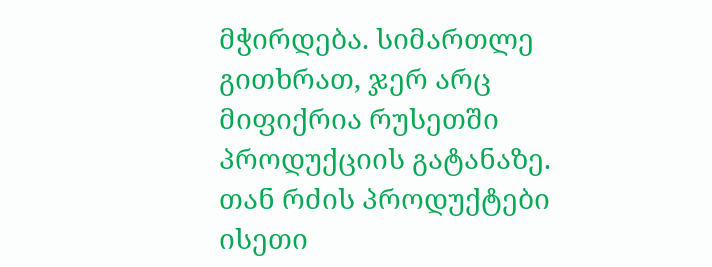მჭირდება. სიმართლე გითხრათ, ჯერ არც მიფიქრია რუსეთში პროდუქციის გატანაზე. თან რძის პროდუქტები ისეთი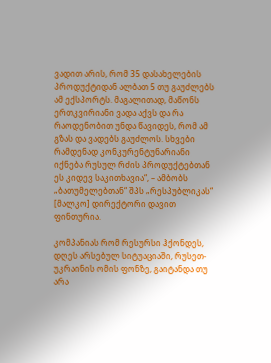ვადით არის, რომ 35 დასახელების პროდუქტიდან ალბათ 5 თუ გაუძლებს ამ ექსპორტს. მაგალითად, მაწონს ერთკვირიანი ვადა აქვს და რა რაოდენობით უნდა წავიდეს, რომ ამ გზას და ვადებს გაუძლოს. სხვები რამდენად კონკურენტუნარიანი იქნება რუსულ რძის პროდუქტებთან ეს კიდევ საკითხავია“, – ამბობს „ბათუმელებთან“ შპს „რესპუბლიკას“ [მალკო] დირექტორი დავით ფინთურია.

კომპანიას რომ რესურსი ჰქონდეს, დღეს არსებულ სიტუაციაში, რუსეთ-უკრაინის ომის ფონზე, გაიტანდა თუ არა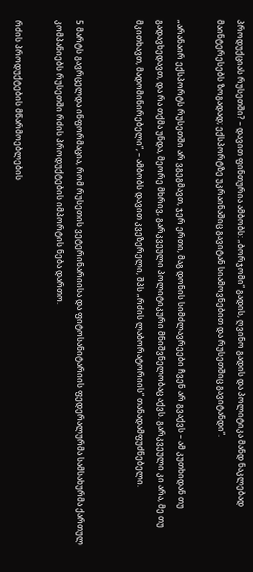პროდუქციას რუსეთში? – დავით ფინთურია ამბობს: „ბორჯომი“ გადის, ღვინო გადის და პოლიტიკა მანდ ნაკლებად მაინტერესებს ზოგადად; ექსპორტზე უკრაინაშიც გავიტან სიამოვნებით და რუსეთშიც გავიტანდი“.

„არანაირ ექსპორტს რუსეთში არ ვგეგმავთ, ჯერ ერთი, მაგ დონის სიმძლავრეები ჩვენ არ გვაქვს – ამ კუთხიდან თუ გადავხედავთ, და რა თქმა უნდა, მეორე მხრივ, გარკვეული პოლიტიკური მნიშვნელობაც აქვს. გარკვეული კი არა, მე თუ მკითხავთ, მადომინირებელი“, – ამბობს დავით კვეზერელი, შპს „რძის ლაბორატორიის“ თანადამფუძნებელი.


5 მარტს გავრცელდა ინფორმაცია, რომ რუსეთის ვეტერინარიისა და ფიტოსანიტარიის ფედერალურმა სამსახურმა ქართულ კომპანიებს რუსეთში რძის პროდუქტების იმპორტის ნება დართო.

რძის პროდუქტების მწარმოებლების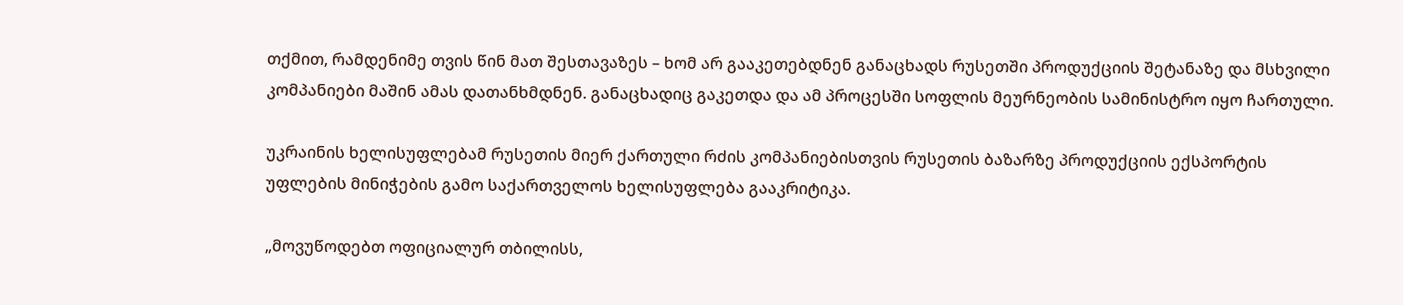თქმით, რამდენიმე თვის წინ მათ შესთავაზეს – ხომ არ გააკეთებდნენ განაცხადს რუსეთში პროდუქციის შეტანაზე და მსხვილი კომპანიები მაშინ ამას დათანხმდნენ. განაცხადიც გაკეთდა და ამ პროცესში სოფლის მეურნეობის სამინისტრო იყო ჩართული.

უკრაინის ხელისუფლებამ რუსეთის მიერ ქართული რძის კომპანიებისთვის რუსეთის ბაზარზე პროდუქციის ექსპორტის უფლების მინიჭების გამო საქართველოს ხელისუფლება გააკრიტიკა.

„მოვუწოდებთ ოფიციალურ თბილისს,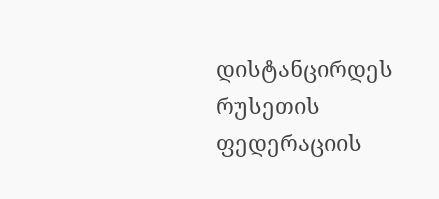დისტანცირდეს რუსეთის ფედერაციის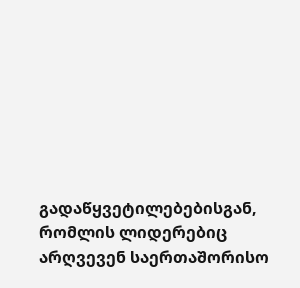გადაწყვეტილებებისგან, რომლის ლიდერებიც არღვევენ საერთაშორისო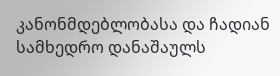კანონმდებლობასა და ჩადიან სამხედრო დანაშაულს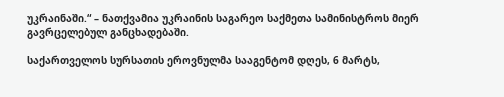უკრაინაში.“ – ნათქვამია უკრაინის საგარეო საქმეთა სამინისტროს მიერ გავრცელებულ განცხადებაში.

საქართველოს სურსათის ეროვნულმა სააგენტომ დღეს, 6 მარტს,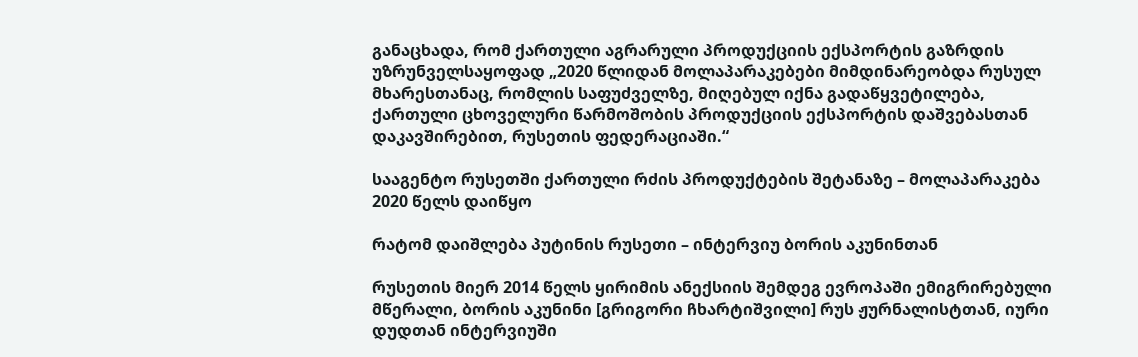განაცხადა, რომ ქართული აგრარული პროდუქციის ექსპორტის გაზრდის უზრუნველსაყოფად „2020 წლიდან მოლაპარაკებები მიმდინარეობდა რუსულ მხარესთანაც, რომლის საფუძველზე, მიღებულ იქნა გადაწყვეტილება, ქართული ცხოველური წარმოშობის პროდუქციის ექსპორტის დაშვებასთან დაკავშირებით, რუსეთის ფედერაციაში.“

სააგენტო რუსეთში ქართული რძის პროდუქტების შეტანაზე – მოლაპარაკება 2020 წელს დაიწყო

რატომ დაიშლება პუტინის რუსეთი – ინტერვიუ ბორის აკუნინთან

რუსეთის მიერ 2014 წელს ყირიმის ანექსიის შემდეგ ევროპაში ემიგრირებული მწერალი, ბორის აკუნინი [გრიგორი ჩხარტიშვილი] რუს ჟურნალისტთან, იური დუდთან ინტერვიუში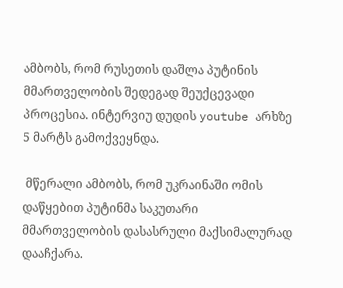ამბობს, რომ რუსეთის დაშლა პუტინის მმართველობის შედეგად შეუქცევადი პროცესია. ინტერვიუ დუდის youtube არხზე 5 მარტს გამოქვეყნდა.

 მწერალი ამბობს, რომ უკრაინაში ომის დაწყებით პუტინმა საკუთარი მმართველობის დასასრული მაქსიმალურად დააჩქარა.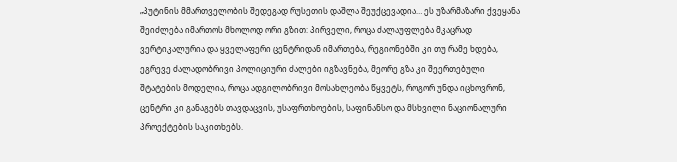„პუტინის მმართველობის შედეგად რუსეთის დაშლა შეუქცევადია… ეს უზარმაზარი ქვეყანა შეიძლება იმართოს მხოლოდ ორი გზით: პირველი, როცა ძალაუფლება მკაცრად ვერტიკალურია და ყველაფერი ცენტრიდან იმართება, რეგიონებში კი თუ რამე ხდება, ეგრევე ძალადობრივი პოლიციური ძალები იგზავნება, მეორე გზა კი შეერთებული შტატების მოდელია, როცა ადგილობრივი მოსახლეობა წყვეტს, როგორ უნდა იცხოვრონ, ცენტრი კი განაგებს თავდაცვის, უსაფრთხოების, საფინანსო და მსხვილი ნაციონალური პროექტების საკითხებს.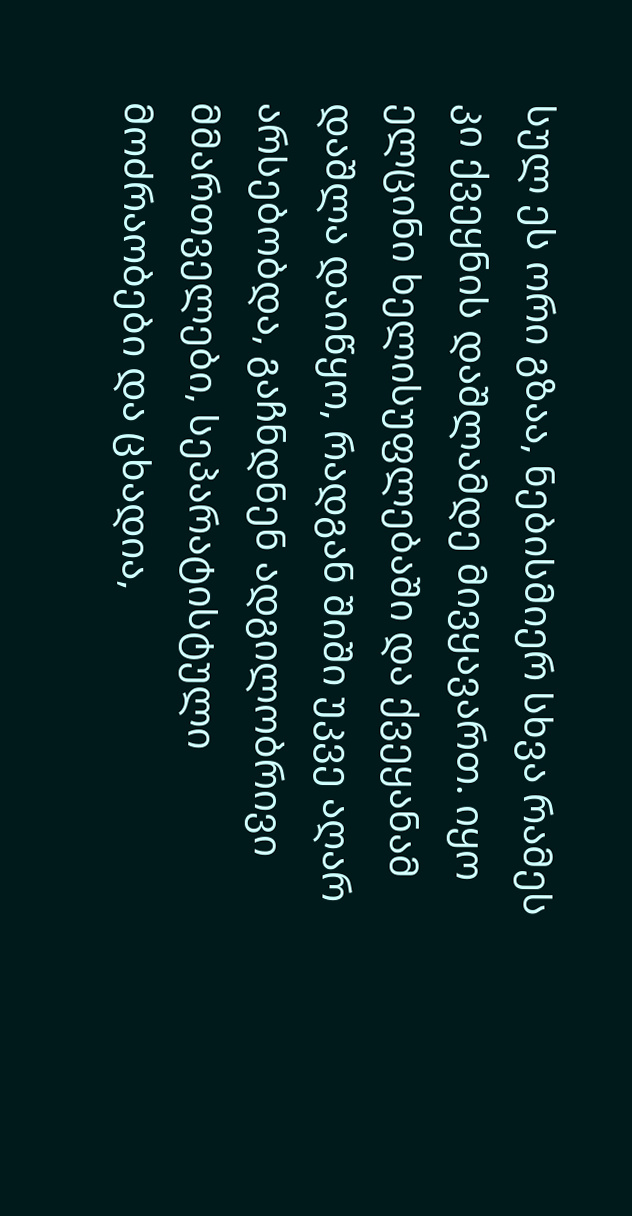სულ ეს ორი გზაა, ნებისმიერ სხვა რამეს კი ქვეყნის დაშლამდე მივყავართ. იყო ელცინი ხელისუფლებაში და ქვეყანამ დაშლა დაიწყო, რადგან შიში უკვე აღარ არსებობდა, გაჩნდნენ ადგილობრივი მმართველები, სეპარატისტული მოძრაობები და ცხადია,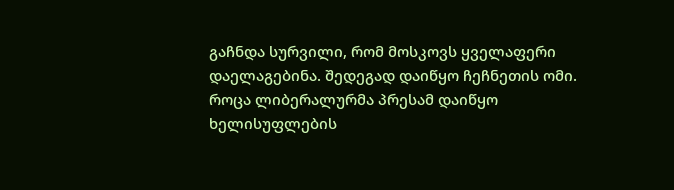გაჩნდა სურვილი, რომ მოსკოვს ყველაფერი დაელაგებინა. შედეგად დაიწყო ჩეჩნეთის ომი. როცა ლიბერალურმა პრესამ დაიწყო ხელისუფლების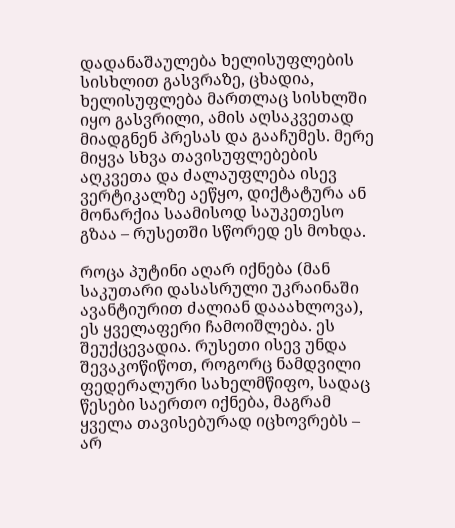დადანაშაულება ხელისუფლების სისხლით გასვრაზე, ცხადია, ხელისუფლება მართლაც სისხლში იყო გასვრილი, ამის აღსაკვეთად მიადგნენ პრესას და გააჩუმეს. მერე მიყვა სხვა თავისუფლებების აღკვეთა და ძალაუფლება ისევ ვერტიკალზე აეწყო, დიქტატურა ან მონარქია საამისოდ საუკეთესო გზაა – რუსეთში სწორედ ეს მოხდა.

როცა პუტინი აღარ იქნება (მან საკუთარი დასასრული უკრაინაში ავანტიურით ძალიან დააახლოვა), ეს ყველაფერი ჩამოიშლება. ეს შეუქცევადია. რუსეთი ისევ უნდა შევაკოწიწოთ, როგორც ნამდვილი ფედერალური სახელმწიფო, სადაც წესები საერთო იქნება, მაგრამ ყველა თავისებურად იცხოვრებს – არ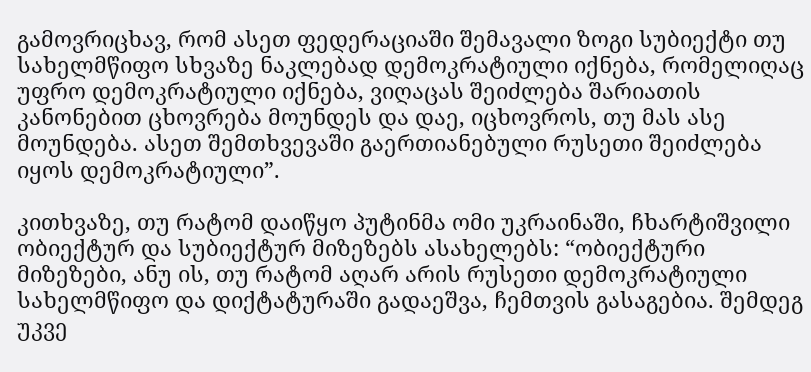გამოვრიცხავ, რომ ასეთ ფედერაციაში შემავალი ზოგი სუბიექტი თუ სახელმწიფო სხვაზე ნაკლებად დემოკრატიული იქნება, რომელიღაც უფრო დემოკრატიული იქნება, ვიღაცას შეიძლება შარიათის კანონებით ცხოვრება მოუნდეს და დაე, იცხოვროს, თუ მას ასე მოუნდება. ასეთ შემთხვევაში გაერთიანებული რუსეთი შეიძლება იყოს დემოკრატიული”.

კითხვაზე, თუ რატომ დაიწყო პუტინმა ომი უკრაინაში, ჩხარტიშვილი ობიექტურ და სუბიექტურ მიზეზებს ასახელებს: “ობიექტური მიზეზები, ანუ ის, თუ რატომ აღარ არის რუსეთი დემოკრატიული სახელმწიფო და დიქტატურაში გადაეშვა, ჩემთვის გასაგებია. შემდეგ უკვე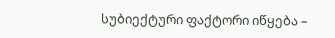სუბიექტური ფაქტორი იწყება –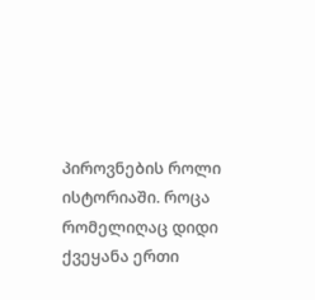პიროვნების როლი ისტორიაში. როცა რომელიღაც დიდი ქვეყანა ერთი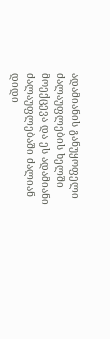ადამიანის განუყოფელი ძალაუფლების ხელში მოექცევა და ეს ადამიანი ძალაუფლებაში ძალიან დიდი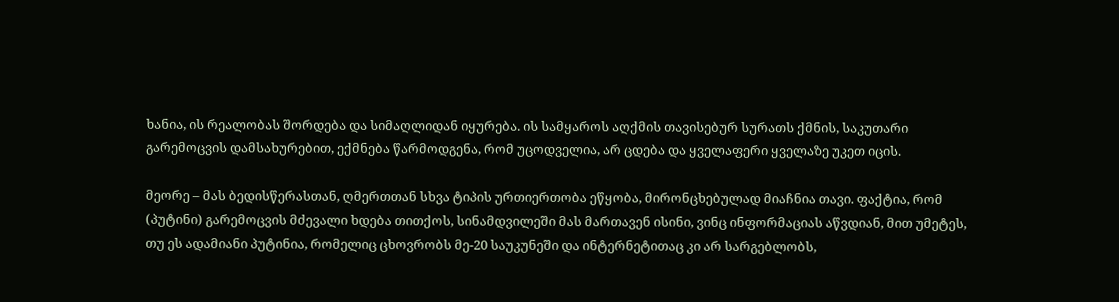ხანია, ის რეალობას შორდება და სიმაღლიდან იყურება. ის სამყაროს აღქმის თავისებურ სურათს ქმნის, საკუთარი გარემოცვის დამსახურებით, ექმნება წარმოდგენა, რომ უცოდველია, არ ცდება და ყველაფერი ყველაზე უკეთ იცის.

მეორე – მას ბედისწერასთან, ღმერთთან სხვა ტიპის ურთიერთობა ეწყობა, მირონცხებულად მიაჩნია თავი. ფაქტია, რომ (პუტინი) გარემოცვის მძევალი ხდება თითქოს, სინამდვილეში მას მართავენ ისინი, ვინც ინფორმაციას აწვდიან, მით უმეტეს, თუ ეს ადამიანი პუტინია, რომელიც ცხოვრობს მე-20 საუკუნეში და ინტერნეტითაც კი არ სარგებლობს,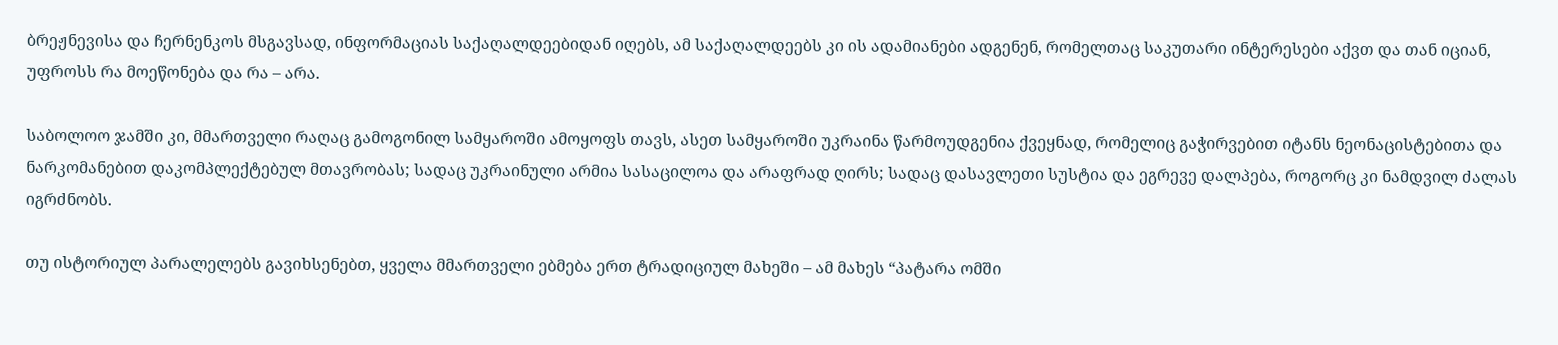ბრეჟნევისა და ჩერნენკოს მსგავსად, ინფორმაციას საქაღალდეებიდან იღებს, ამ საქაღალდეებს კი ის ადამიანები ადგენენ, რომელთაც საკუთარი ინტერესები აქვთ და თან იციან, უფროსს რა მოეწონება და რა – არა.

საბოლოო ჯამში კი, მმართველი რაღაც გამოგონილ სამყაროში ამოყოფს თავს, ასეთ სამყაროში უკრაინა წარმოუდგენია ქვეყნად, რომელიც გაჭირვებით იტანს ნეონაცისტებითა და ნარკომანებით დაკომპლექტებულ მთავრობას; სადაც უკრაინული არმია სასაცილოა და არაფრად ღირს; სადაც დასავლეთი სუსტია და ეგრევე დალპება, როგორც კი ნამდვილ ძალას იგრძნობს.

თუ ისტორიულ პარალელებს გავიხსენებთ, ყველა მმართველი ებმება ერთ ტრადიციულ მახეში – ამ მახეს “პატარა ომში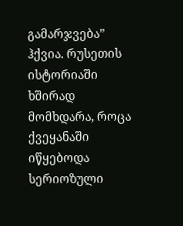გამარჯვება” ჰქვია. რუსეთის ისტორიაში ხშირად მომხდარა, როცა ქვეყანაში იწყებოდა სერიოზული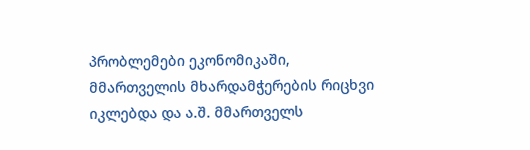პრობლემები ეკონომიკაში, მმართველის მხარდამჭერების რიცხვი იკლებდა და ა.შ. მმართველს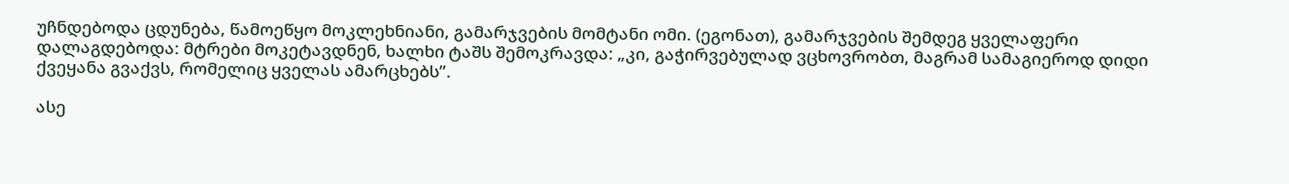უჩნდებოდა ცდუნება, წამოეწყო მოკლეხნიანი, გამარჯვების მომტანი ომი. (ეგონათ), გამარჯვების შემდეგ ყველაფერი დალაგდებოდა: მტრები მოკეტავდნენ, ხალხი ტაშს შემოკრავდა: „კი, გაჭირვებულად ვცხოვრობთ, მაგრამ სამაგიეროდ დიდი ქვეყანა გვაქვს, რომელიც ყველას ამარცხებს”.

ასე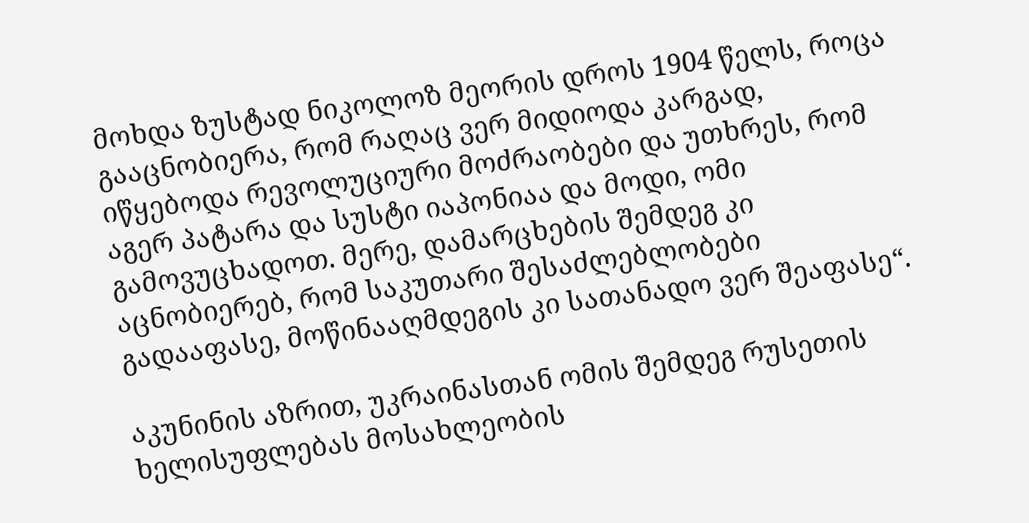მოხდა ზუსტად ნიკოლოზ მეორის დროს 1904 წელს, როცა გააცნობიერა, რომ რაღაც ვერ მიდიოდა კარგად, იწყებოდა რევოლუციური მოძრაობები და უთხრეს, რომ აგერ პატარა და სუსტი იაპონიაა და მოდი, ომი გამოვუცხადოთ. მერე, დამარცხების შემდეგ კი აცნობიერებ, რომ საკუთარი შესაძლებლობები გადააფასე, მოწინააღმდეგის კი სათანადო ვერ შეაფასე“.

აკუნინის აზრით, უკრაინასთან ომის შემდეგ რუსეთის ხელისუფლებას მოსახლეობის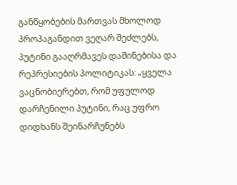განწყობების მართვას მხოლოდ პროპაგანდით ვეღარ შეძლებს, პუტინი გააღრმავეს დაშინებისა და რეპრესიების პოლიტიკას: „ყველა ვაცნობიერებთ, რომ უფულოდ დარჩენილი პუტინი, რაც უფრო დიდხანს შეინარჩუნებს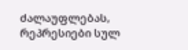ძალაუფლებას, რეპრესიები სულ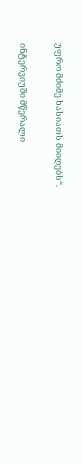უფრო მძიმე ხასიათს მიიღებს“.

ინტერვიუში მწერალი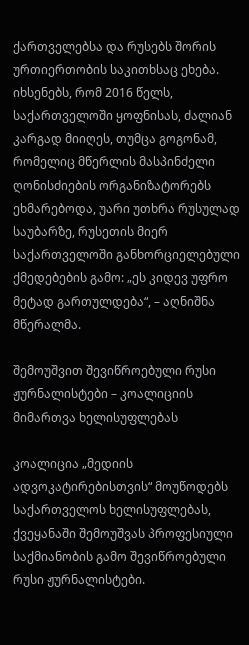ქართველებსა და რუსებს შორის ურთიერთობის საკითხსაც ეხება. იხსენებს, რომ 2016 წელს, საქართველოში ყოფნისას, ძალიან კარგად მიიღეს, თუმცა გოგონამ, რომელიც მწერლის მასპინძელი ღონისძიების ორგანიზატორებს ეხმარებოდა, უარი უთხრა რუსულად საუბარზე, რუსეთის მიერ საქართველოში განხორციელებული ქმედებების გამო: „ეს კიდევ უფრო მეტად გართულდება“, – აღნიშნა მწერალმა.

შემოუშვით შევიწროებული რუსი ჟურნალისტები – კოალიციის მიმართვა ხელისუფლებას

კოალიცია „მედიის ადვოკატირებისთვის“ მოუწოდებს საქართველოს ხელისუფლებას, ქვეყანაში შემოუშვას პროფესიული საქმიანობის გამო შევიწროებული რუსი ჟურნალისტები.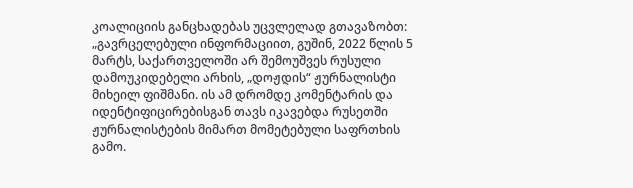კოალიციის განცხადებას უცვლელად გთავაზობთ: „გავრცელებული ინფორმაციით, გუშინ, 2022 წლის 5 მარტს, საქართველოში არ შემოუშვეს რუსული დამოუკიდებელი არხის, „დოჟდის“ ჟურნალისტი მიხეილ ფიშმანი. ის ამ დრომდე კომენტარის და იდენტიფიცირებისგან თავს იკავებდა რუსეთში ჟურნალისტების მიმართ მომეტებული საფრთხის გამო.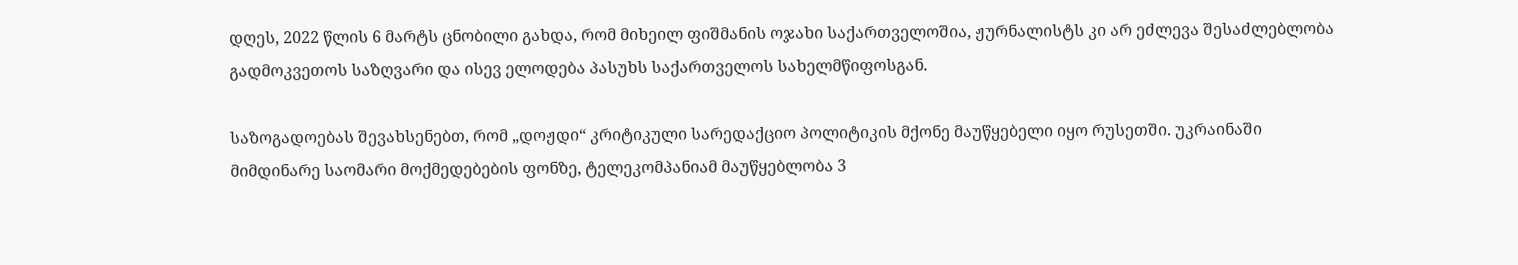დღეს, 2022 წლის 6 მარტს ცნობილი გახდა, რომ მიხეილ ფიშმანის ოჯახი საქართველოშია, ჟურნალისტს კი არ ეძლევა შესაძლებლობა გადმოკვეთოს საზღვარი და ისევ ელოდება პასუხს საქართველოს სახელმწიფოსგან.

საზოგადოებას შევახსენებთ, რომ „დოჟდი“ კრიტიკული სარედაქციო პოლიტიკის მქონე მაუწყებელი იყო რუსეთში. უკრაინაში მიმდინარე საომარი მოქმედებების ფონზე, ტელეკომპანიამ მაუწყებლობა 3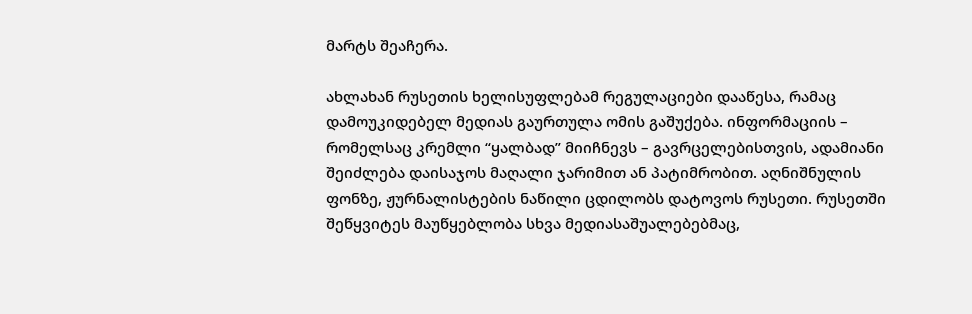მარტს შეაჩერა.

ახლახან რუსეთის ხელისუფლებამ რეგულაციები დააწესა, რამაც დამოუკიდებელ მედიას გაურთულა ომის გაშუქება. ინფორმაციის – რომელსაც კრემლი “ყალბად” მიიჩნევს – გავრცელებისთვის, ადამიანი შეიძლება დაისაჯოს მაღალი ჯარიმით ან პატიმრობით. აღნიშნულის ფონზე, ჟურნალისტების ნაწილი ცდილობს დატოვოს რუსეთი. რუსეთში შეწყვიტეს მაუწყებლობა სხვა მედიასაშუალებებმაც,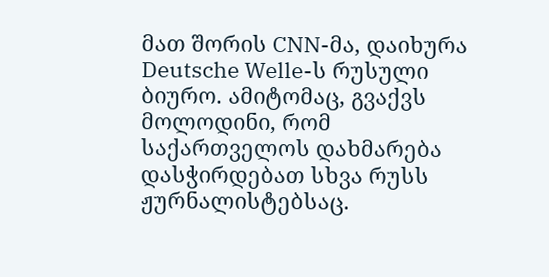მათ შორის CNN-მა, დაიხურა Deutsche Welle-ს რუსული ბიურო. ამიტომაც, გვაქვს მოლოდინი, რომ საქართველოს დახმარება დასჭირდებათ სხვა რუსს ჟურნალისტებსაც.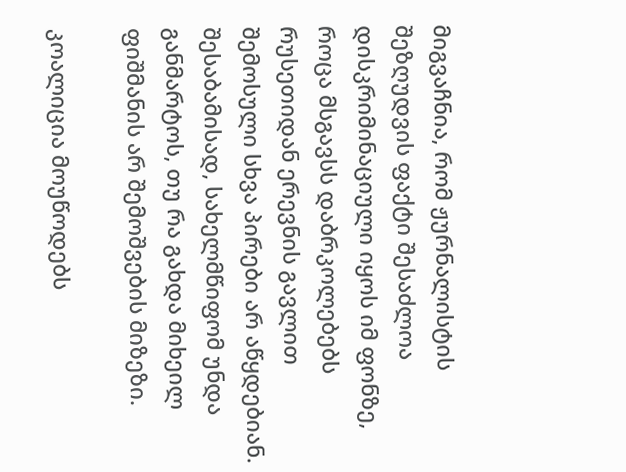მიგვაჩნია, რომ ჟურნალისტის შეზღუდვის ფაქტი შესაძლოა დისკრიმინაციული იყოს იმ ფონზე, როცა მსგავსს დაბრკოლებებს რუსეთიდან ერევნის გავლით შემოსული სხვა პირები არ აწყდებიან. შესაბამისად, სახელმწიფომ უნდა განმარტოს, თუ რა გახდა მიხეილ ფიშმანის არ შემოშვების მიზეზი.

კოალიცია მოუწოდებს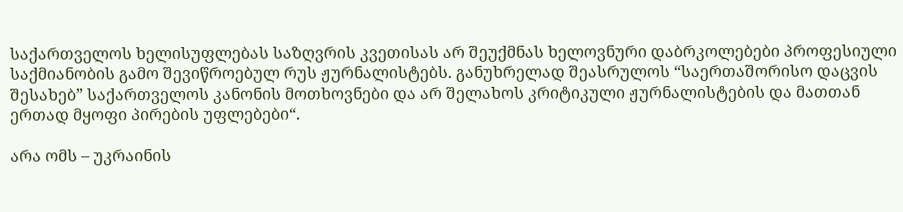საქართველოს ხელისუფლებას საზღვრის კვეთისას არ შეუქმნას ხელოვნური დაბრკოლებები პროფესიული საქმიანობის გამო შევიწროებულ რუს ჟურნალისტებს. განუხრელად შეასრულოს “საერთაშორისო დაცვის შესახებ” საქართველოს კანონის მოთხოვნები და არ შელახოს კრიტიკული ჟურნალისტების და მათთან ერთად მყოფი პირების უფლებები“.

არა ომს – უკრაინის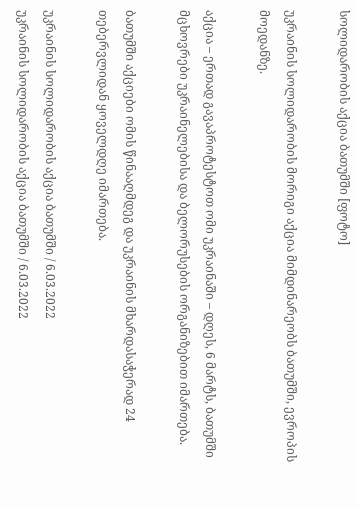სოლიდარობის აქცია ბათუმში [ფოტო]

უკრაინის სოლიდარობის მორიგი აქცია მიმდინარეობს ბათუმში, ევროპის მოედანზე.

აქცია – ერთად გავაპროტესტოთ ომი უკრაინაში – დღეს, 6 მარტს, ბათუმში მცხოვრები უკრაინელებისა და ბელორუსების ორგანიზებით იმართება.

ბათუმში აქციები ომის წინააღმდეგ და უკრაინის მხარდასაჭერად 24 თებერვლიდან ყოველდღე იმართება.

უკრაინის სოლიდარობის აქცია ბათუმში / 6.03.2022
უკრაინის სოლიდარობის აქცია ბათუმში / 6.03.2022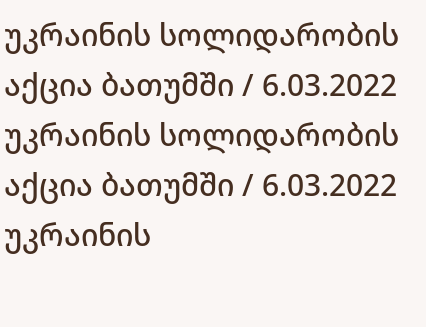უკრაინის სოლიდარობის აქცია ბათუმში / 6.03.2022
უკრაინის სოლიდარობის აქცია ბათუმში / 6.03.2022
უკრაინის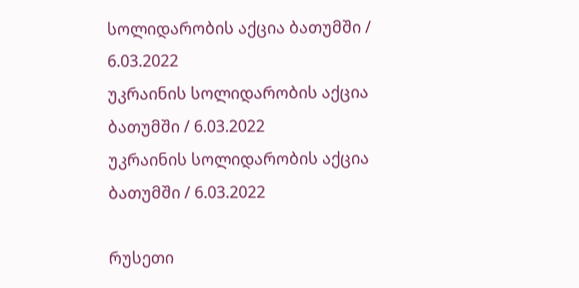სოლიდარობის აქცია ბათუმში / 6.03.2022
უკრაინის სოლიდარობის აქცია ბათუმში / 6.03.2022
უკრაინის სოლიდარობის აქცია ბათუმში / 6.03.2022

რუსეთი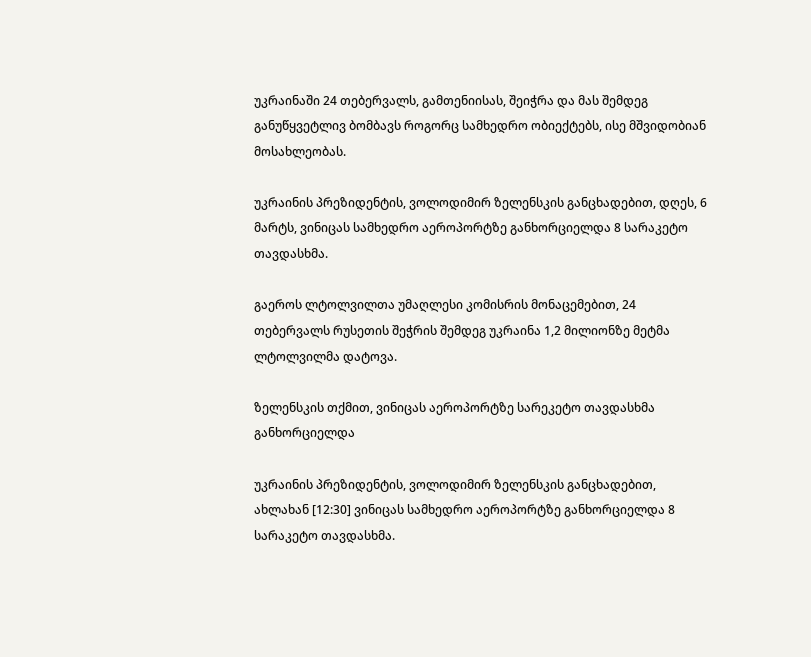უკრაინაში 24 თებერვალს, გამთენიისას, შეიჭრა და მას შემდეგ განუწყვეტლივ ბომბავს როგორც სამხედრო ობიექტებს, ისე მშვიდობიან მოსახლეობას.

უკრაინის პრეზიდენტის, ვოლოდიმირ ზელენსკის განცხადებით, დღეს, 6 მარტს, ვინიცას სამხედრო აეროპორტზე განხორციელდა 8 სარაკეტო თავდასხმა.

გაეროს ლტოლვილთა უმაღლესი კომისრის მონაცემებით, 24 თებერვალს რუსეთის შეჭრის შემდეგ უკრაინა 1,2 მილიონზე მეტმა ლტოლვილმა დატოვა.

ზელენსკის თქმით, ვინიცას აეროპორტზე სარეკეტო თავდასხმა განხორციელდა

უკრაინის პრეზიდენტის, ვოლოდიმირ ზელენსკის განცხადებით, ახლახან [12:30] ვინიცას სამხედრო აეროპორტზე განხორციელდა 8 სარაკეტო თავდასხმა.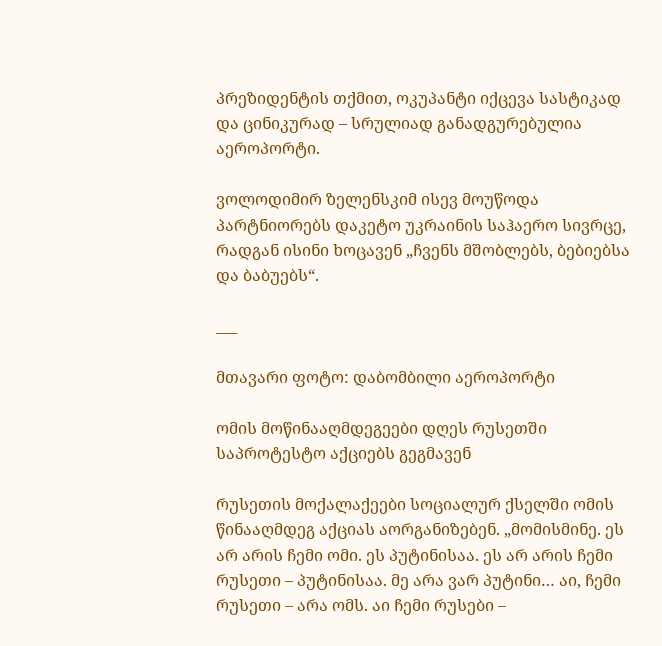პრეზიდენტის თქმით, ოკუპანტი იქცევა სასტიკად და ცინიკურად – სრულიად განადგურებულია აეროპორტი.

ვოლოდიმირ ზელენსკიმ ისევ მოუწოდა პარტნიორებს დაკეტო უკრაინის საჰაერო სივრცე, რადგან ისინი ხოცავენ „ჩვენს მშობლებს, ბებიებსა და ბაბუებს“.

___

მთავარი ფოტო: დაბომბილი აეროპორტი

ომის მოწინააღმდეგეები დღეს რუსეთში საპროტესტო აქციებს გეგმავენ

რუსეთის მოქალაქეები სოციალურ ქსელში ომის წინააღმდეგ აქციას აორგანიზებენ. „მომისმინე. ეს არ არის ჩემი ომი. ეს პუტინისაა. ეს არ არის ჩემი რუსეთი – პუტინისაა. მე არა ვარ პუტინი… აი, ჩემი რუსეთი – არა ომს. აი ჩემი რუსები –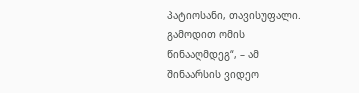პატიოსანი, თავისუფალი. გამოდით ომის წინააღმდეგ“, – ამ შინაარსის ვიდეო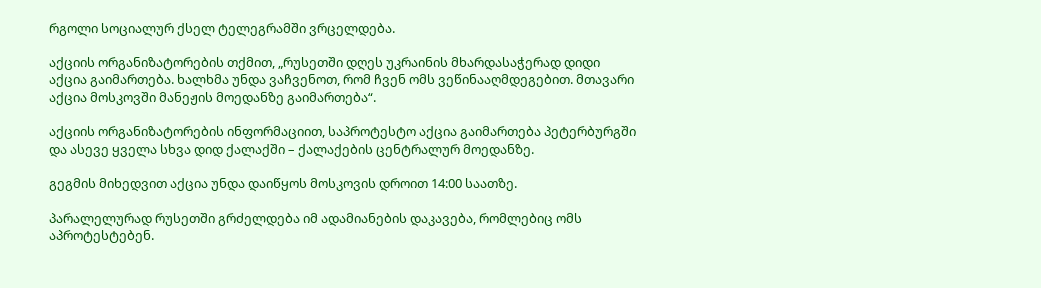რგოლი სოციალურ ქსელ ტელეგრამში ვრცელდება.

აქციის ორგანიზატორების თქმით, „რუსეთში დღეს უკრაინის მხარდასაჭერად დიდი აქცია გაიმართება. ხალხმა უნდა ვაჩვენოთ, რომ ჩვენ ომს ვეწინააღმდეგებით. მთავარი აქცია მოსკოვში მანეჟის მოედანზე გაიმართება“.

აქციის ორგანიზატორების ინფორმაციით, საპროტესტო აქცია გაიმართება პეტერბურგში და ასევე ყველა სხვა დიდ ქალაქში – ქალაქების ცენტრალურ მოედანზე.

გეგმის მიხედვით აქცია უნდა დაიწყოს მოსკოვის დროით 14:00 საათზე.

პარალელურად რუსეთში გრძელდება იმ ადამიანების დაკავება, რომლებიც ომს აპროტესტებენ.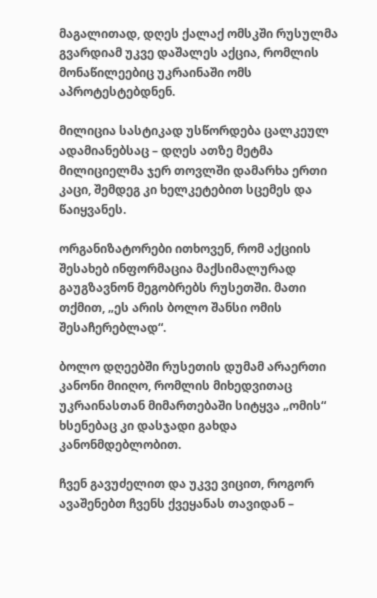მაგალითად, დღეს ქალაქ ომსკში რუსულმა გვარდიამ უკვე დაშალეს აქცია, რომლის მონაწილეებიც უკრაინაში ომს აპროტესტებდნენ.

მილიცია სასტიკად უსწორდება ცალკეულ ადამიანებსაც – დღეს ათზე მეტმა მილიციელმა ჯერ თოვლში დამარხა ერთი კაცი, შემდეგ კი ხელკეტებით სცემეს და წაიყვანეს.

ორგანიზატორები ითხოვენ, რომ აქციის შესახებ ინფორმაცია მაქსიმალურად გაუგზავნონ მეგობრებს რუსეთში. მათი თქმით, „ეს არის ბოლო შანსი ომის შესაჩერებლად“.

ბოლო დღეებში რუსეთის დუმამ არაერთი კანონი მიიღო, რომლის მიხედვითაც უკრაინასთან მიმართებაში სიტყვა „ომის“ ხსენებაც კი დასჯადი გახდა კანონმდებლობით.

ჩვენ გავუძელით და უკვე ვიცით, როგორ ავაშენებთ ჩვენს ქვეყანას თავიდან –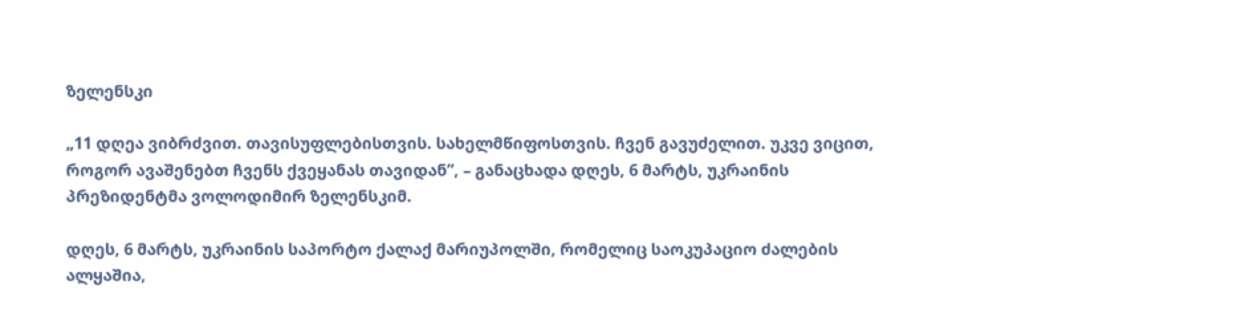ზელენსკი

„11 დღეა ვიბრძვით. თავისუფლებისთვის. სახელმწიფოსთვის. ჩვენ გავუძელით. უკვე ვიცით, როგორ ავაშენებთ ჩვენს ქვეყანას თავიდან”, – განაცხადა დღეს, 6 მარტს, უკრაინის პრეზიდენტმა ვოლოდიმირ ზელენსკიმ.

დღეს, 6 მარტს, უკრაინის საპორტო ქალაქ მარიუპოლში, რომელიც საოკუპაციო ძალების ალყაშია,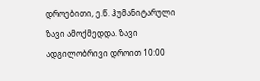დროებითი, ე.წ. ჰუმანიტარული ზავი ამოქმედდა. ზავი ადგილობრივი დროით 10:00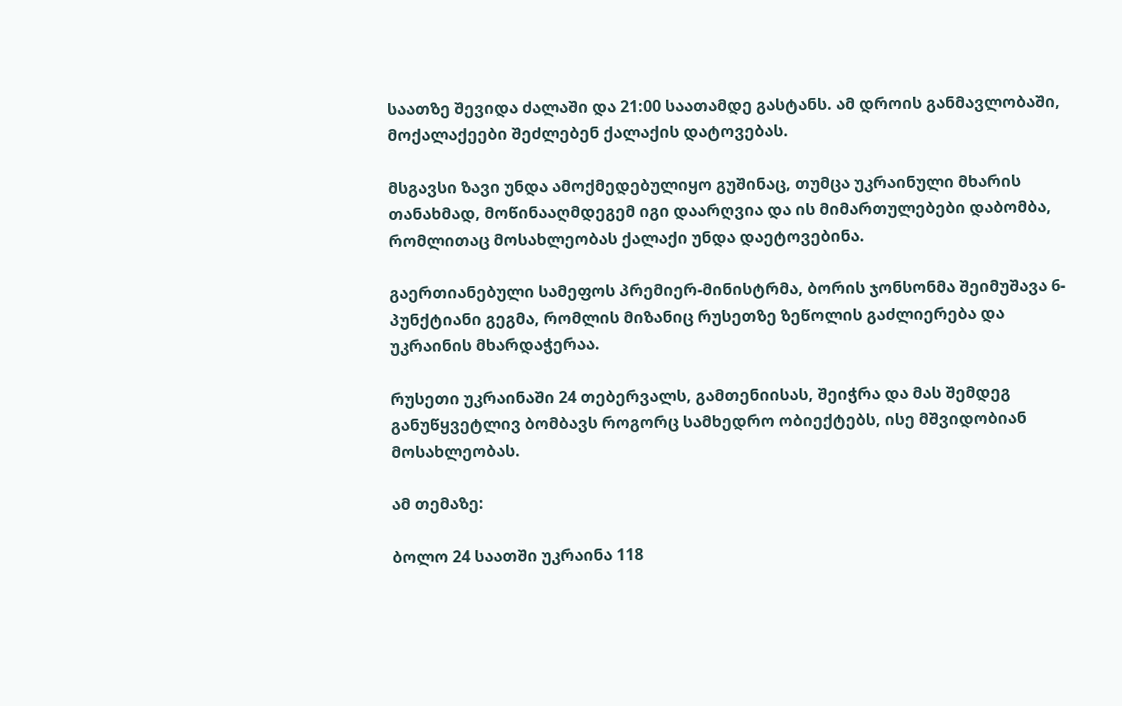საათზე შევიდა ძალაში და 21:00 საათამდე გასტანს. ამ დროის განმავლობაში, მოქალაქეები შეძლებენ ქალაქის დატოვებას.

მსგავსი ზავი უნდა ამოქმედებულიყო გუშინაც, თუმცა უკრაინული მხარის თანახმად, მოწინააღმდეგემ იგი დაარღვია და ის მიმართულებები დაბომბა, რომლითაც მოსახლეობას ქალაქი უნდა დაეტოვებინა.

გაერთიანებული სამეფოს პრემიერ-მინისტრმა, ბორის ჯონსონმა შეიმუშავა 6-პუნქტიანი გეგმა, რომლის მიზანიც რუსეთზე ზეწოლის გაძლიერება და უკრაინის მხარდაჭერაა.

რუსეთი უკრაინაში 24 თებერვალს, გამთენიისას, შეიჭრა და მას შემდეგ განუწყვეტლივ ბომბავს როგორც სამხედრო ობიექტებს, ისე მშვიდობიან მოსახლეობას.

ამ თემაზე:

ბოლო 24 საათში უკრაინა 118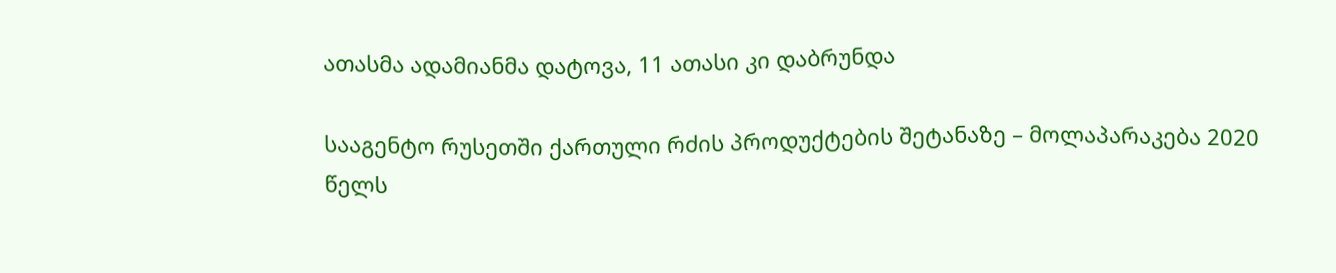ათასმა ადამიანმა დატოვა, 11 ათასი კი დაბრუნდა

სააგენტო რუსეთში ქართული რძის პროდუქტების შეტანაზე – მოლაპარაკება 2020 წელს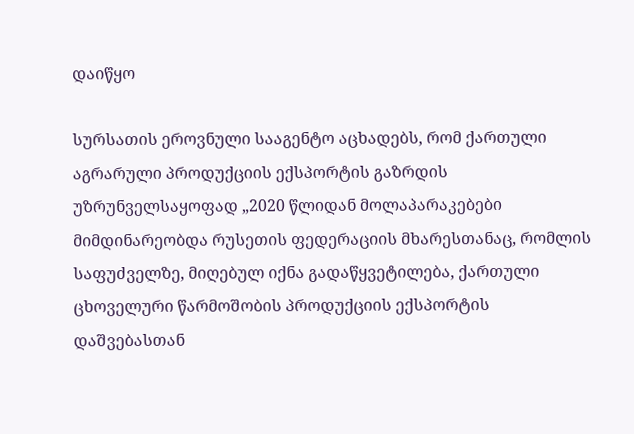დაიწყო

სურსათის ეროვნული სააგენტო აცხადებს, რომ ქართული აგრარული პროდუქციის ექსპორტის გაზრდის უზრუნველსაყოფად „2020 წლიდან მოლაპარაკებები მიმდინარეობდა რუსეთის ფედერაციის მხარესთანაც, რომლის საფუძველზე, მიღებულ იქნა გადაწყვეტილება, ქართული ცხოველური წარმოშობის პროდუქციის ექსპორტის დაშვებასთან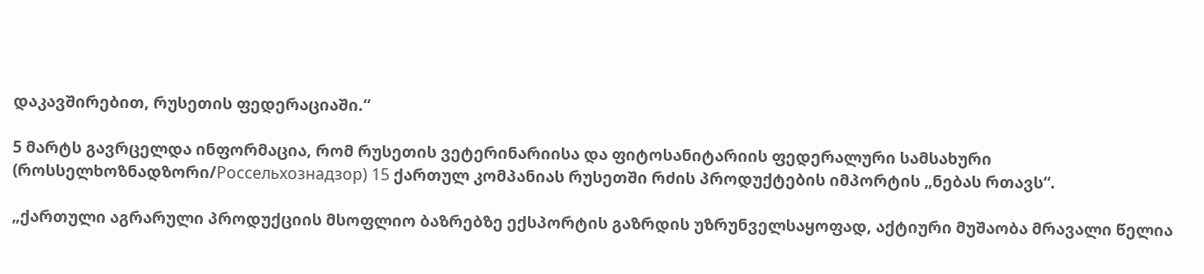დაკავშირებით, რუსეთის ფედერაციაში.“

5 მარტს გავრცელდა ინფორმაცია, რომ რუსეთის ვეტერინარიისა და ფიტოსანიტარიის ფედერალური სამსახური (როსსელხოზნადზორი/Россельхознадзор) 15 ქართულ კომპანიას რუსეთში რძის პროდუქტების იმპორტის „ნებას რთავს“.

„ქართული აგრარული პროდუქციის მსოფლიო ბაზრებზე ექსპორტის გაზრდის უზრუნველსაყოფად, აქტიური მუშაობა მრავალი წელია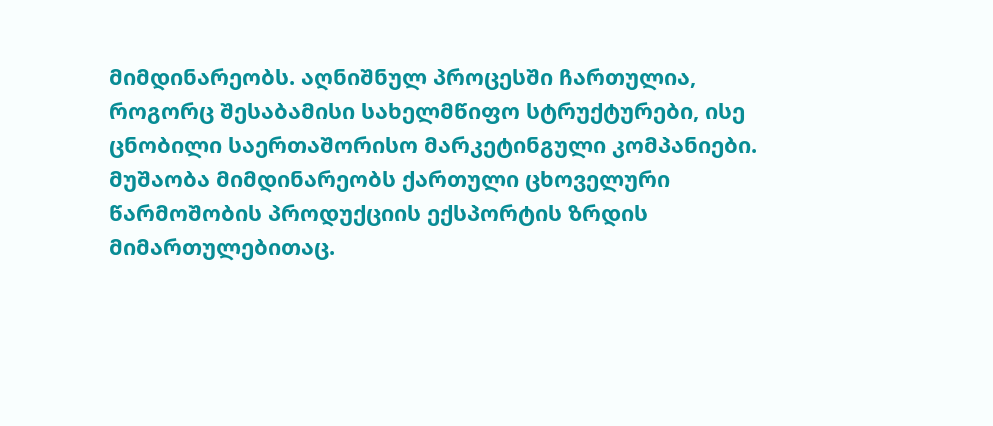მიმდინარეობს. აღნიშნულ პროცესში ჩართულია, როგორც შესაბამისი სახელმწიფო სტრუქტურები, ისე ცნობილი საერთაშორისო მარკეტინგული კომპანიები. მუშაობა მიმდინარეობს ქართული ცხოველური წარმოშობის პროდუქციის ექსპორტის ზრდის მიმართულებითაც.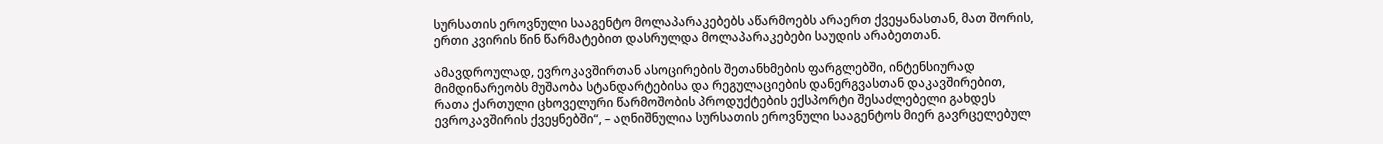სურსათის ეროვნული სააგენტო მოლაპარაკებებს აწარმოებს არაერთ ქვეყანასთან, მათ შორის, ერთი კვირის წინ წარმატებით დასრულდა მოლაპარაკებები საუდის არაბეთთან.

ამავდროულად, ევროკავშირთან ასოცირების შეთანხმების ფარგლებში, ინტენსიურად მიმდინარეობს მუშაობა სტანდარტებისა და რეგულაციების დანერგვასთან დაკავშირებით, რათა ქართული ცხოველური წარმოშობის პროდუქტების ექსპორტი შესაძლებელი გახდეს ევროკავშირის ქვეყნებში“, – აღნიშნულია სურსათის ეროვნული სააგენტოს მიერ გავრცელებულ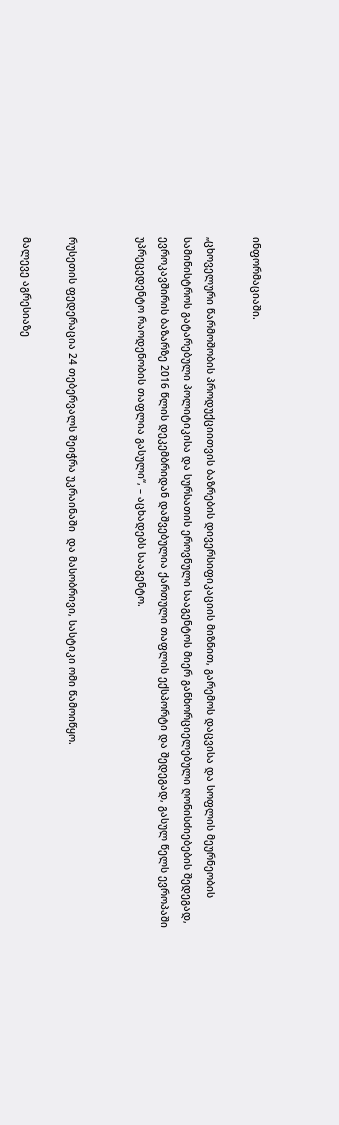ინფორმაციაში.

„ცხოველური წარმოშობის პროდუქციითვის ბაზრების დივერსიფიკაციის მიზნით, გარემოს დაცვისა და სოფლის მეურნეობის სამინისტროს გატარებული პოლიტიკისა და სურსათის ეროვნული სააგენტოს მიერ განხორციელებული ღონისძიებების შედეგად, ევროკავშირის ბაზარზე 2016 წლის დეკემბრიდან დაშვებულია ქართული თაფლის ექსპორტი და შედეგად, გასულ წელს ევროპაში უპრეცედენტო რაოდენობის თაფლია გასული“, – აცხადებს სააგენტო.


რუსეთის ფედერაცია 24 თებერვალს შეიჭრა უკრაინაში  და მასობრივი, სასტიკი ომი წამოიწყო.

მალევე აგრესიაზე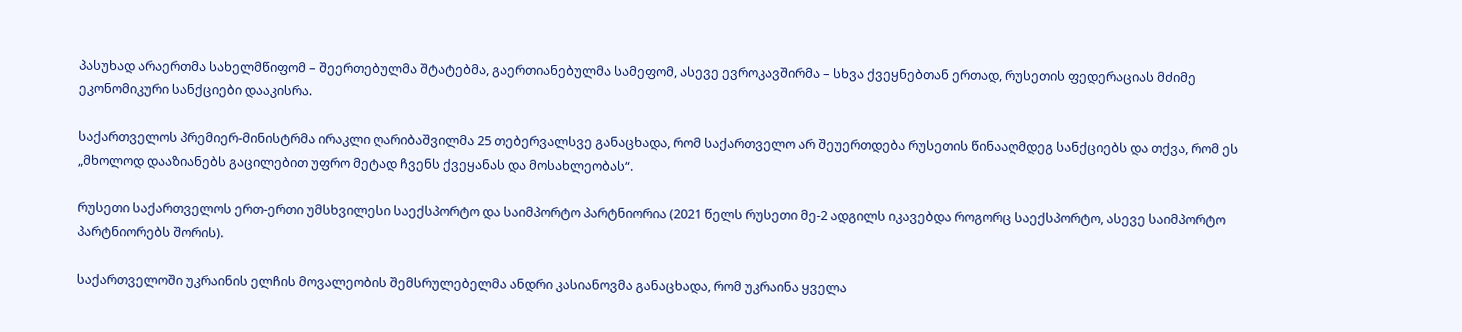პასუხად არაერთმა სახელმწიფომ – შეერთებულმა შტატებმა, გაერთიანებულმა სამეფომ, ასევე ევროკავშირმა – სხვა ქვეყნებთან ერთად, რუსეთის ფედერაციას მძიმე ეკონომიკური სანქციები დააკისრა.

საქართველოს პრემიერ-მინისტრმა ირაკლი ღარიბაშვილმა 25 თებერვალსვე განაცხადა, რომ საქართველო არ შეუერთდება რუსეთის წინააღმდეგ სანქციებს და თქვა, რომ ეს „მხოლოდ დააზიანებს გაცილებით უფრო მეტად ჩვენს ქვეყანას და მოსახლეობას“.

რუსეთი საქართველოს ერთ-ერთი უმსხვილესი საექსპორტო და საიმპორტო პარტნიორია (2021 წელს რუსეთი მე-2 ადგილს იკავებდა როგორც საექსპორტო, ასევე საიმპორტო პარტნიორებს შორის).

საქართველოში უკრაინის ელჩის მოვალეობის შემსრულებელმა ანდრი კასიანოვმა განაცხადა, რომ უკრაინა ყველა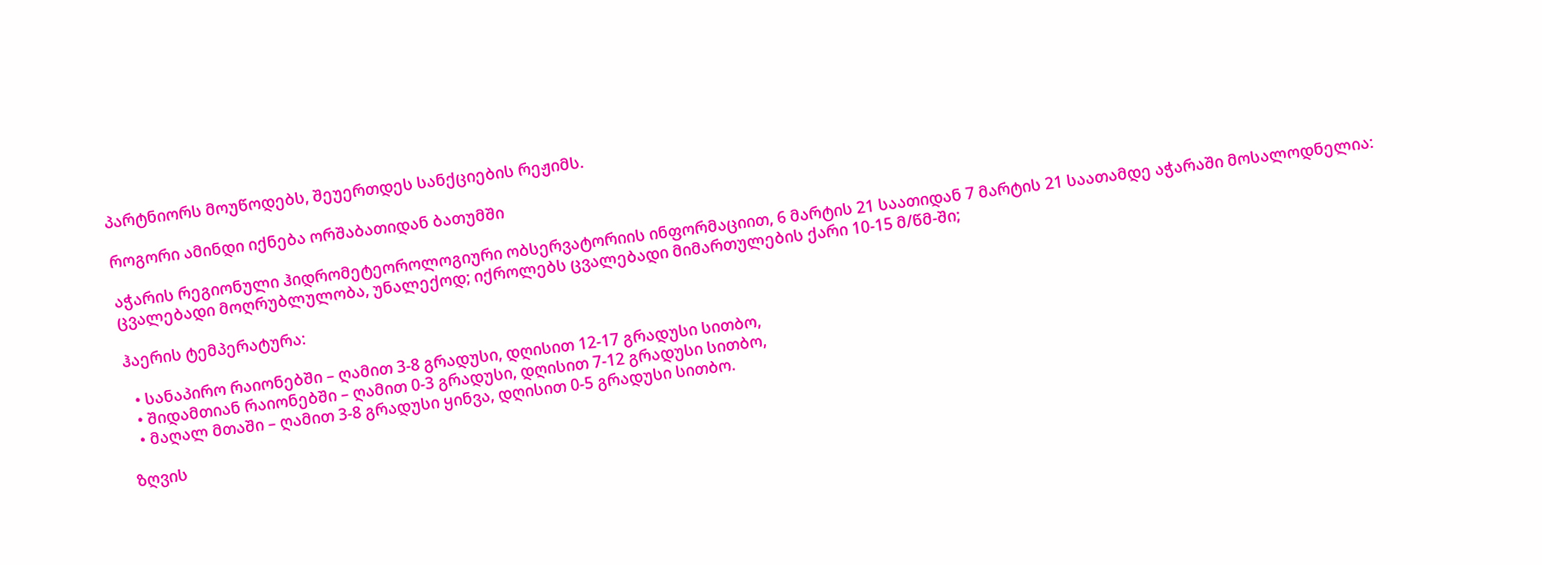პარტნიორს მოუწოდებს, შეუერთდეს სანქციების რეჟიმს.

როგორი ამინდი იქნება ორშაბათიდან ბათუმში

აჭარის რეგიონული ჰიდრომეტეოროლოგიური ობსერვატორიის ინფორმაციით, 6 მარტის 21 საათიდან 7 მარტის 21 საათამდე აჭარაში მოსალოდნელია: ცვალებადი მოღრუბლულობა, უნალექოდ; იქროლებს ცვალებადი მიმართულების ქარი 10-15 მ/წმ-ში;

ჰაერის ტემპერატურა:

  • სანაპირო რაიონებში – ღამით 3-8 გრადუსი, დღისით 12-17 გრადუსი სითბო,
  • შიდამთიან რაიონებში – ღამით 0-3 გრადუსი, დღისით 7-12 გრადუსი სითბო,
  • მაღალ მთაში – ღამით 3-8 გრადუსი ყინვა, დღისით 0-5 გრადუსი სითბო.

ზღვის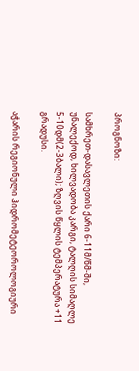პროგნოზი:

სამხრეთ-დასავლეთის ქარი 6-11მ/წმ-ში, უნალექოდ, ხილვადობა კარგი, ტალღის სიმაღლე 5-10დმ(2-3ბალი); ზღვის წყლის ტემპერატურა +11 გრადუსი.

აჭარის რეგიონული ჰიდრომეტეოროლოგიური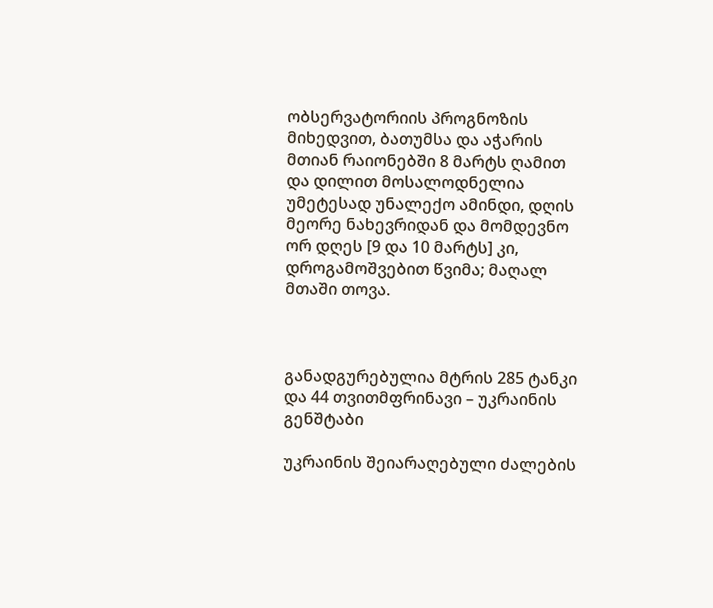ობსერვატორიის პროგნოზის მიხედვით, ბათუმსა და აჭარის მთიან რაიონებში 8 მარტს ღამით და დილით მოსალოდნელია უმეტესად უნალექო ამინდი, დღის მეორე ნახევრიდან და მომდევნო ორ დღეს [9 და 10 მარტს] კი, დროგამოშვებით წვიმა; მაღალ მთაში თოვა.



განადგურებულია მტრის 285 ტანკი და 44 თვითმფრინავი – უკრაინის გენშტაბი

უკრაინის შეიარაღებული ძალების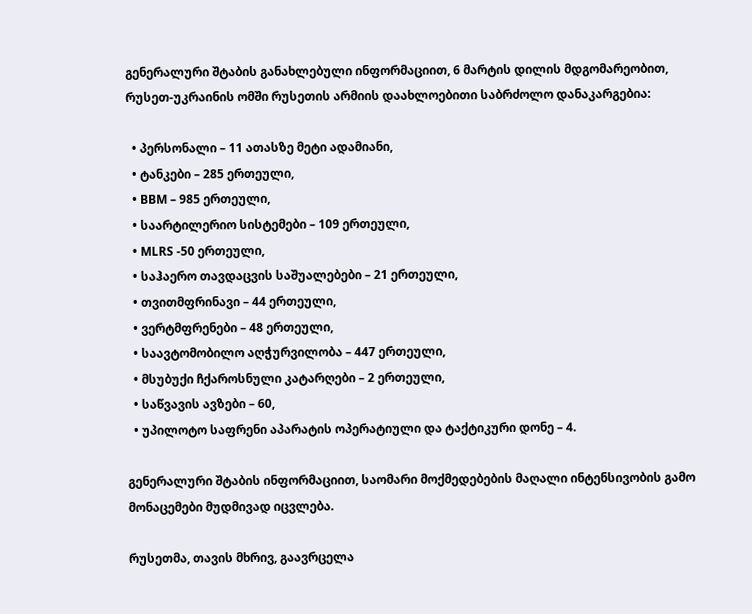გენერალური შტაბის განახლებული ინფორმაციით, 6 მარტის დილის მდგომარეობით, რუსეთ-უკრაინის ომში რუსეთის არმიის დაახლოებითი საბრძოლო დანაკარგებია:

  • პერსონალი – 11 ათასზე მეტი ადამიანი,
  • ტანკები – 285 ერთეული,
  • BBM – 985 ერთეული,
  • საარტილერიო სისტემები – 109 ერთეული,
  • MLRS -50 ერთეული,
  • საჰაერო თავდაცვის საშუალებები – 21 ერთეული,
  • თვითმფრინავი – 44 ერთეული,
  • ვერტმფრენები – 48 ერთეული,
  • საავტომობილო აღჭურვილობა – 447 ერთეული,
  • მსუბუქი ჩქაროსნული კატარღები – 2 ერთეული,
  • საწვავის ავზები – 60,
  • უპილოტო საფრენი აპარატის ოპერატიული და ტაქტიკური დონე – 4.

გენერალური შტაბის ინფორმაციით, საომარი მოქმედებების მაღალი ინტენსივობის გამო მონაცემები მუდმივად იცვლება.

რუსეთმა, თავის მხრივ, გაავრცელა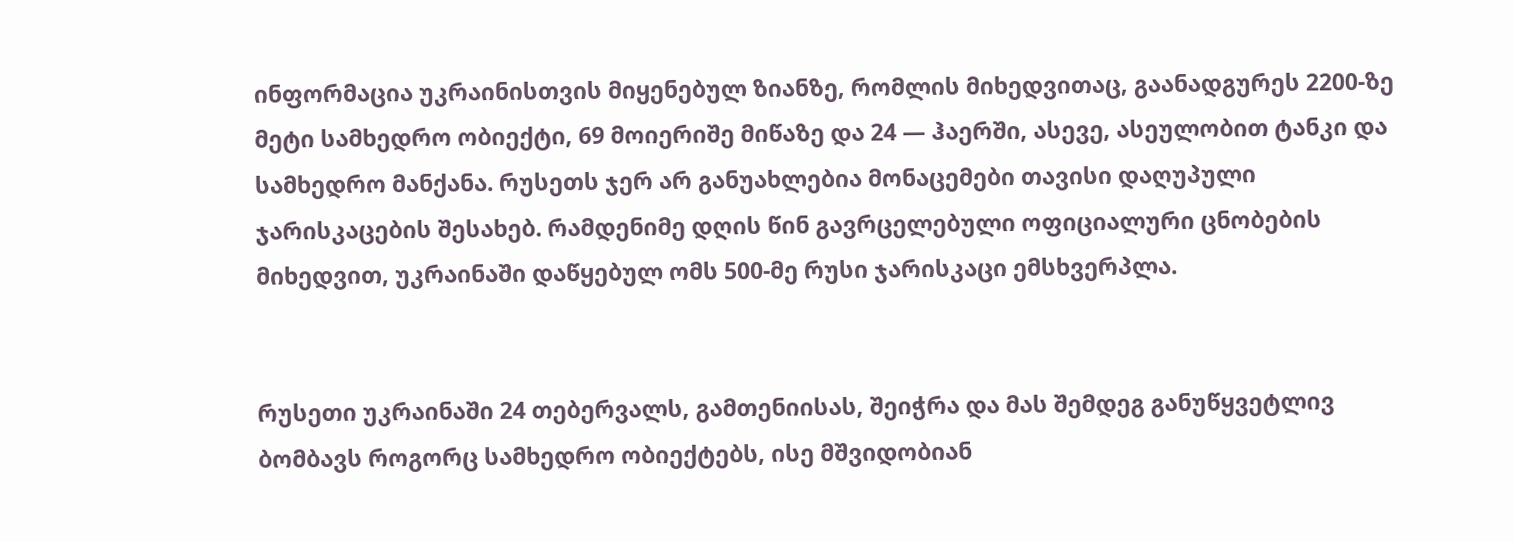ინფორმაცია უკრაინისთვის მიყენებულ ზიანზე, რომლის მიხედვითაც, გაანადგურეს 2200-ზე მეტი სამხედრო ობიექტი, 69 მოიერიშე მიწაზე და 24 — ჰაერში, ასევე, ასეულობით ტანკი და სამხედრო მანქანა. რუსეთს ჯერ არ განუახლებია მონაცემები თავისი დაღუპული ჯარისკაცების შესახებ. რამდენიმე დღის წინ გავრცელებული ოფიციალური ცნობების მიხედვით, უკრაინაში დაწყებულ ომს 500-მე რუსი ჯარისკაცი ემსხვერპლა.


რუსეთი უკრაინაში 24 თებერვალს, გამთენიისას, შეიჭრა და მას შემდეგ განუწყვეტლივ ბომბავს როგორც სამხედრო ობიექტებს, ისე მშვიდობიან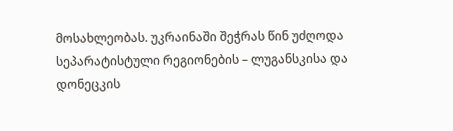მოსახლეობას. უკრაინაში შეჭრას წინ უძღოდა სეპარატისტული რეგიონების – ლუგანსკისა და დონეცკის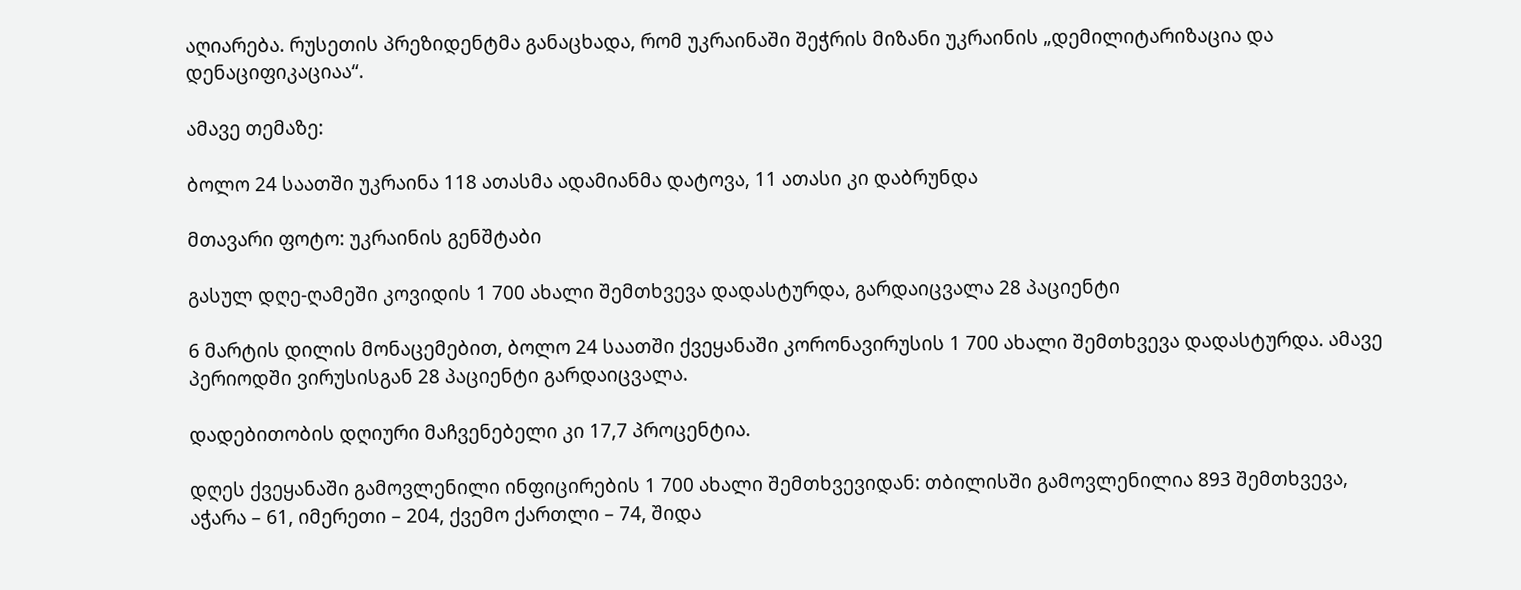აღიარება. რუსეთის პრეზიდენტმა განაცხადა, რომ უკრაინაში შეჭრის მიზანი უკრაინის „დემილიტარიზაცია და დენაციფიკაციაა“.

ამავე თემაზე:

ბოლო 24 საათში უკრაინა 118 ათასმა ადამიანმა დატოვა, 11 ათასი კი დაბრუნდა

მთავარი ფოტო: უკრაინის გენშტაბი

გასულ დღე-ღამეში კოვიდის 1 700 ახალი შემთხვევა დადასტურდა, გარდაიცვალა 28 პაციენტი

6 მარტის დილის მონაცემებით, ბოლო 24 საათში ქვეყანაში კორონავირუსის 1 700 ახალი შემთხვევა დადასტურდა. ამავე პერიოდში ვირუსისგან 28 პაციენტი გარდაიცვალა.

დადებითობის დღიური მაჩვენებელი კი 17,7 პროცენტია.

დღეს ქვეყანაში გამოვლენილი ინფიცირების 1 700 ახალი შემთხვევიდან: თბილისში გამოვლენილია 893 შემთხვევა, აჭარა – 61, იმერეთი – 204, ქვემო ქართლი – 74, შიდა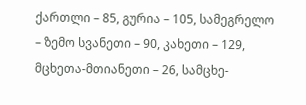ქართლი – 85, გურია – 105, სამეგრელო – ზემო სვანეთი – 90, კახეთი – 129, მცხეთა-მთიანეთი – 26, სამცხე-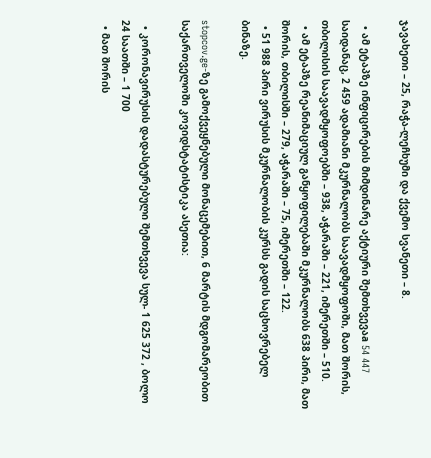ჯავახეთი – 25, რაჭა-ლეჩხუმი და ქვემო სვანეთი – 8.

  • ამ ეტაპზე ინფიცირების მიმდინარე აქტიური შემთხვევაa 54 447 საიდანაც, 2 459 ადამიანი მკურნალობს საავადმყოფოში, მათ შორის, თბილისის საავადმყოფოებში – 938, აჭარაში – 221, იმერეთში – 510.
  • ამ ეტაპზე რეანიმაციულ განყოფილებაში მკურნალობს 638 პირი, მათ შორის, თბილისში – 279, აჭარაში – 75, იმერეთში – 122.
  • 51 988 პირი ვირუსის მკურნალობის კურსს გადის საცხოვრებელ ბინაზე.

stopcov.ge-ზე გამოქვეყნებული მონაცემებით, 6 მარტის მდგომარეობით საქართველოში კოვიდსტატისტიკა ასეთია:

  • კორონავირუსის დადასტურებული შემთხვევა სულ- 1 625 372 , ბოლო 24 საათში – 1 700
  • მათ შორის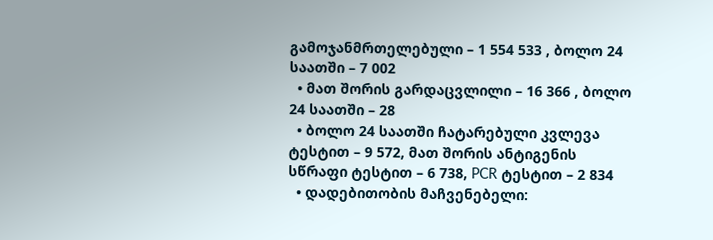გამოჯანმრთელებული – 1 554 533 , ბოლო 24 საათში – 7 002
  • მათ შორის გარდაცვლილი – 16 366 , ბოლო 24 საათში – 28
  • ბოლო 24 საათში ჩატარებული კვლევა ტესტით – 9 572, მათ შორის ანტიგენის სწრაფი ტესტით – 6 738, PCR ტესტით – 2 834
  • დადებითობის მაჩვენებელი: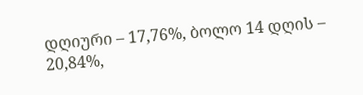დღიური – 17,76%, ბოლო 14 დღის – 20,84%,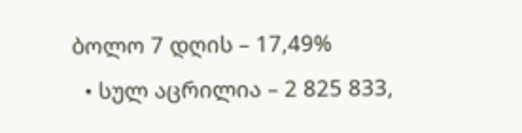ბოლო 7 დღის – 17,49%
  • სულ აცრილია – 2 825 833,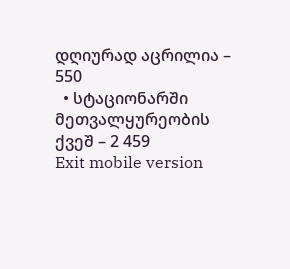დღიურად აცრილია – 550
  • სტაციონარში მეთვალყურეობის ქვეშ – 2 459
Exit mobile version